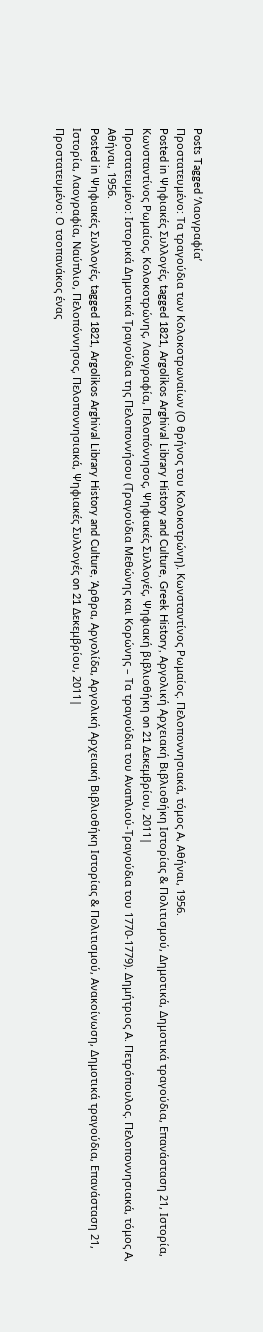Posts Tagged ‘Λαογραφία’
Πρoστατευμένο: Τα τραγούδια των Κολοκοτρωναίων (Ο θρήνος του Κολοκοτρώνη). Κωνσταντίνος Ρωμαίος. Πελοποννησιακά, τόμος Α, Αθήναι, 1956.
Posted in Ψηφιακές Συλλογές, tagged 1821, Argolikos Arghival Library History and Culture, Greek History, Αργολική Αρχειακή Βιβλιοθήκη Ιστορίας & Πολιτισμού, Δημοτικά, Δημοτικά τραγούδια, Επανάσταση 21, Ιστορία, Κωνσταντίνος Ρωμαίος, Κολοκοτρώνης, Λαογραφία, Πελοπόννησος, Ψηφιακές Συλλογές, Ψηφιακή βιβλιοθήκη on 21 Δεκεμβρίου, 2011|
Πρoστατευμένο: Ιστορικά Δημοτικά Τραγούδια της Πελοποννήσου (Τραγούδια Μεθώνης και Κορώνης – Τα τραγούδια του Αναπλιού-Τραγούδια του 1770-1779). Δημήτριος Α. Πετρόπουλος. Πελοποννησιακά, τόμος Α, Αθήναι, 1956.
Posted in Ψηφιακές Συλλογές, tagged 1821, Argolikos Arghival Library History and Culture, Άρθρα, Αργολίδα, Αργολική Αρχειακή Βιβλιοθήκη Ιστορίας & Πολιτισμού, Ανακοίνωση, Δημοτικά τραγούδια, Επανάσταση 21, Ιστορία, Λαογραφία, Ναύπλιο, Πελοπόννησος, Πελοποννησιακά, Ψηφιακές Συλλογές on 21 Δεκεμβρίου, 2011|
Πρoστατευμένο: Ο τσοπανάκος ένας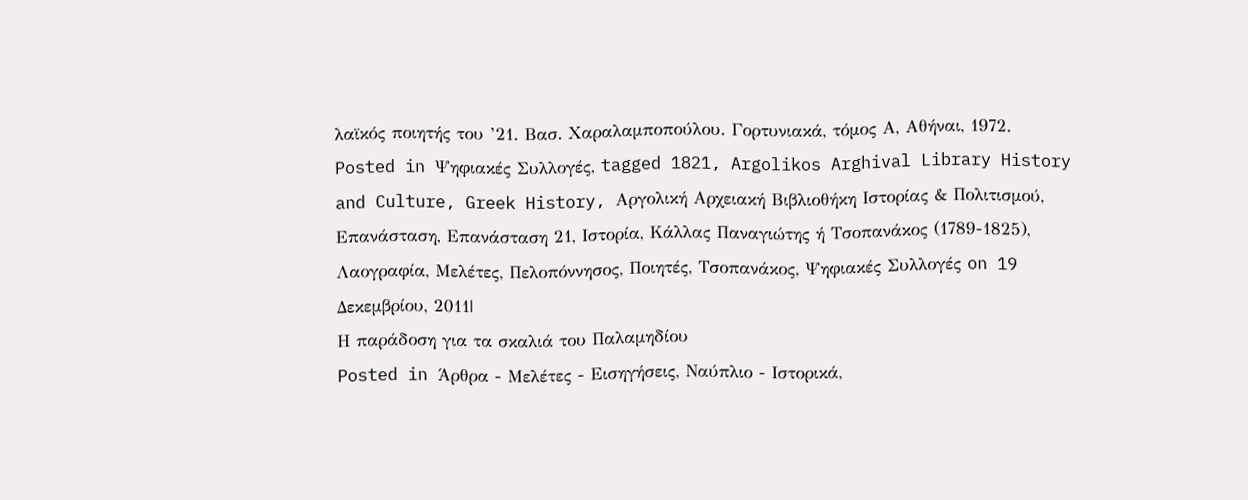λαϊκός ποιητής του ’21. Βασ. Χαραλαμποπούλου. Γορτυνιακά, τόμος Α, Αθήναι, 1972.
Posted in Ψηφιακές Συλλογές, tagged 1821, Argolikos Arghival Library History and Culture, Greek History, Αργολική Αρχειακή Βιβλιοθήκη Ιστορίας & Πολιτισμού, Επανάσταση, Επανάσταση 21, Ιστορία, Κάλλας Παναγιώτης ή Τσοπανάκος (1789-1825), Λαογραφία, Μελέτες, Πελοπόννησος, Ποιητές, Τσοπανάκος, Ψηφιακές Συλλογές on 19 Δεκεμβρίου, 2011|
Η παράδοση για τα σκαλιά του Παλαμηδίου
Posted in Άρθρα - Μελέτες - Εισηγήσεις, Ναύπλιο - Ιστορικά,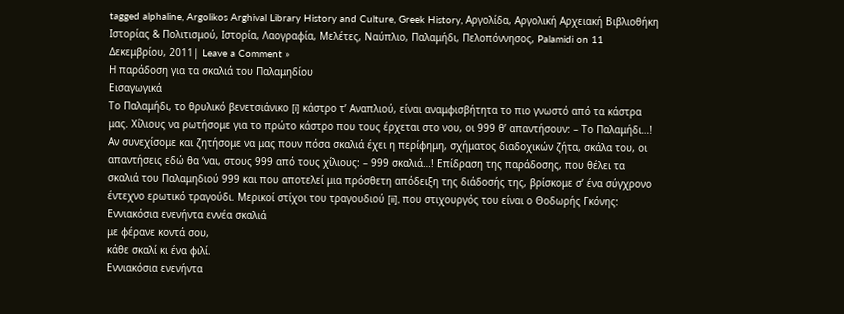tagged alphaline, Argolikos Arghival Library History and Culture, Greek History, Αργολίδα, Αργολική Αρχειακή Βιβλιοθήκη Ιστορίας & Πολιτισμού, Ιστορία, Λαογραφία, Μελέτες, Ναύπλιο, Παλαμήδι, Πελοπόννησος, Palamidi on 11 Δεκεμβρίου, 2011| Leave a Comment »
Η παράδοση για τα σκαλιά του Παλαμηδίου
Εισαγωγικά
Το Παλαμήδι, το θρυλικό βενετσιάνικο [i] κάστρο τ’ Αναπλιού, είναι αναμφισβήτητα το πιο γνωστό από τα κάστρα μας. Χίλιους να ρωτήσομε για το πρώτο κάστρο που τους έρχεται στο νου, οι 999 θ’ απαντήσουν: – Το Παλαμήδι…! Αν συνεχίσομε και ζητήσομε να μας πουν πόσα σκαλιά έχει η περίφημη, σχήματος διαδοχικών ζήτα, σκάλα του, οι απαντήσεις εδώ θα ‘ναι, στους 999 από τους χίλιους: – 999 σκαλιά…! Επίδραση της παράδοσης, που θέλει τα σκαλιά του Παλαμηδιού 999 και που αποτελεί μια πρόσθετη απόδειξη της διάδοσής της, βρίσκομε σ’ ένα σύγχρονο έντεχνο ερωτικό τραγούδι. Μερικοί στίχοι του τραγουδιού [ii], που στιχουργός του είναι ο Θοδωρής Γκόνης:
Εννιακόσια ενενήντα εννέα σκαλιά
με φέρανε κοντά σου,
κάθε σκαλί κι ένα φιλί.
Εννιακόσια ενενήντα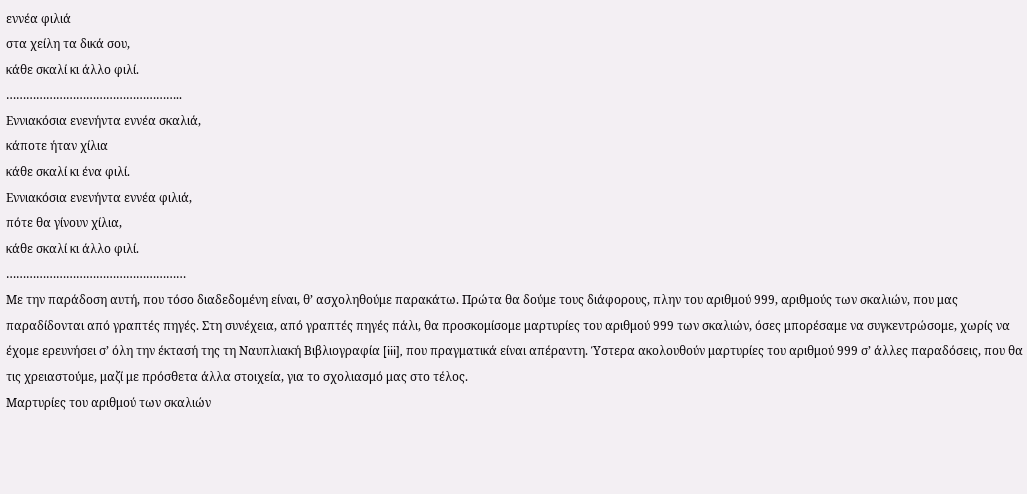εννέα φιλιά
στα χείλη τα δικά σου,
κάθε σκαλί κι άλλο φιλί.
……………………………………………..
Εννιακόσια ενενήντα εννέα σκαλιά,
κάποτε ήταν χίλια
κάθε σκαλί κι ένα φιλί.
Εννιακόσια ενενήντα εννέα φιλιά,
πότε θα γίνουν χίλια,
κάθε σκαλί κι άλλο φιλί.
………………………………………………
Με την παράδοση αυτή, που τόσο διαδεδομένη είναι, θ’ ασχοληθούμε παρακάτω. Πρώτα θα δούμε τους διάφορους, πλην του αριθμού 999, αριθμούς των σκαλιών, που μας παραδίδονται από γραπτές πηγές. Στη συνέχεια, από γραπτές πηγές πάλι, θα προσκομίσομε μαρτυρίες του αριθμού 999 των σκαλιών, όσες μπορέσαμε να συγκεντρώσομε, χωρίς να έχομε ερευνήσει σ’ όλη την έκτασή της τη Ναυπλιακή Βιβλιογραφία [iii], που πραγματικά είναι απέραντη. Ύστερα ακολουθούν μαρτυρίες του αριθμού 999 σ’ άλλες παραδόσεις, που θα τις χρειαστούμε, μαζί με πρόσθετα άλλα στοιχεία, για το σχολιασμό μας στο τέλος.
Μαρτυρίες του αριθμού των σκαλιών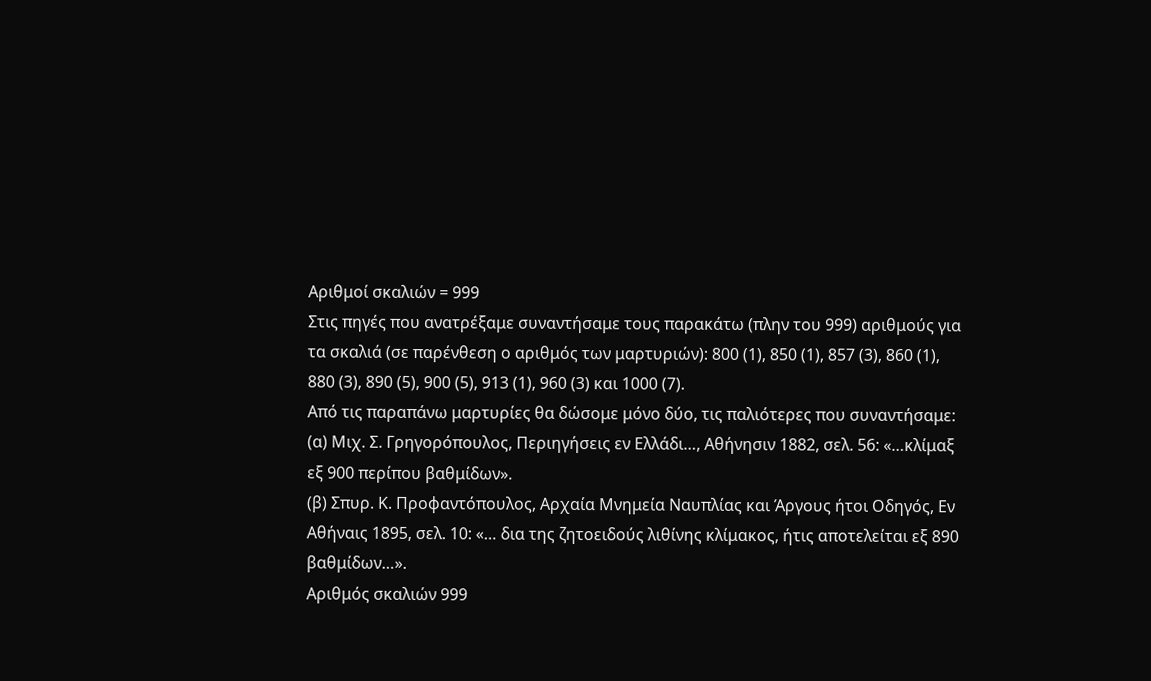Αριθμοί σκαλιών = 999
Στις πηγές που ανατρέξαμε συναντήσαμε τους παρακάτω (πλην του 999) αριθμούς για τα σκαλιά (σε παρένθεση ο αριθμός των μαρτυριών): 800 (1), 850 (1), 857 (3), 860 (1), 880 (3), 890 (5), 900 (5), 913 (1), 960 (3) και 1000 (7).
Από τις παραπάνω μαρτυρίες θα δώσομε μόνο δύο, τις παλιότερες που συναντήσαμε:
(α) Μιχ. Σ. Γρηγορόπουλος, Περιηγήσεις εν Ελλάδι…, Αθήνησιν 1882, σελ. 56: «…κλίμαξ εξ 900 περίπου βαθμίδων».
(β) Σπυρ. Κ. Προφαντόπουλος, Αρχαία Μνημεία Ναυπλίας και Άργους ήτοι Οδηγός, Εν Αθήναις 1895, σελ. 10: «… δια της ζητοειδούς λιθίνης κλίμακος, ήτις αποτελείται εξ 890 βαθμίδων…».
Αριθμός σκαλιών 999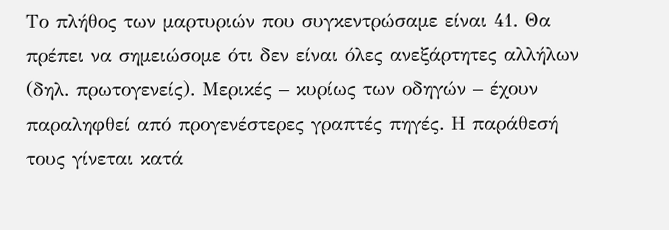Το πλήθος των μαρτυριών που συγκεντρώσαμε είναι 41. Θα πρέπει να σημειώσομε ότι δεν είναι όλες ανεξάρτητες αλλήλων (δηλ. πρωτογενείς). Μερικές – κυρίως των οδηγών – έχουν παραληφθεί από προγενέστερες γραπτές πηγές. Η παράθεσή τους γίνεται κατά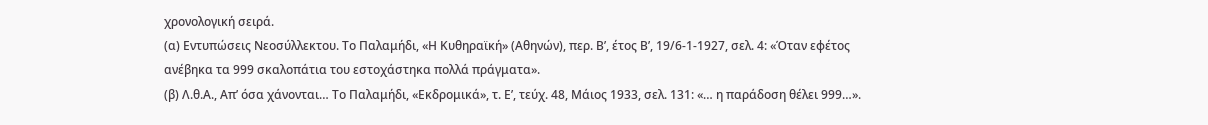χρονολογική σειρά.
(α) Εντυπώσεις Νεοσύλλεκτου. Το Παλαμήδι, «Η Κυθηραϊκή» (Αθηνών), περ. Β’, έτος Β’, 19/6-1-1927, σελ. 4: «Όταν εφέτος ανέβηκα τα 999 σκαλοπάτια του εστοχάστηκα πολλά πράγματα».
(β) Λ.θ.Α., Απ’ όσα χάνονται… Το Παλαμήδι, «Εκδρομικά», τ. Ε’, τεύχ. 48, Μάιος 1933, σελ. 131: «… η παράδοση θέλει 999…».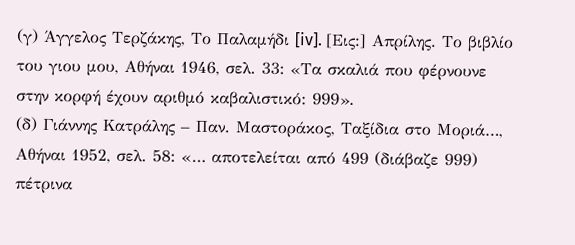(γ) Άγγελος Τερζάκης, Το Παλαμήδι [iv]. [Εις:] Απρίλης. Το βιβλίο του γιου μου, Αθήναι 1946, σελ. 33: «Τα σκαλιά που φέρνουνε στην κορφή έχουν αριθμό καβαλιστικό: 999».
(δ) Γιάννης Κατράλης – Παν. Μαστοράκος, Ταξίδια στο Μοριά…, Αθήναι 1952, σελ. 58: «… αποτελείται από 499 (διάβαζε 999) πέτρινα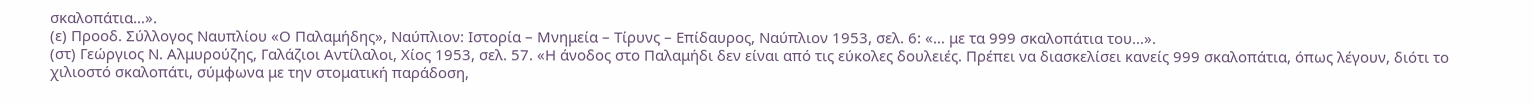σκαλοπάτια…».
(ε) Προοδ. Σύλλογος Ναυπλίου «Ο Παλαμήδης», Ναύπλιον: Ιστορία – Μνημεία – Τίρυνς – Επίδαυρος, Ναύπλιον 1953, σελ. 6: «… με τα 999 σκαλοπάτια του…».
(στ) Γεώργιος Ν. Αλμυρούζης, Γαλάζιοι Αντίλαλοι, Χίος 1953, σελ. 57. «Η άνοδος στο Παλαμήδι δεν είναι από τις εύκολες δουλειές. Πρέπει να διασκελίσει κανείς 999 σκαλοπάτια, όπως λέγουν, διότι το χιλιοστό σκαλοπάτι, σύμφωνα με την στοματική παράδοση,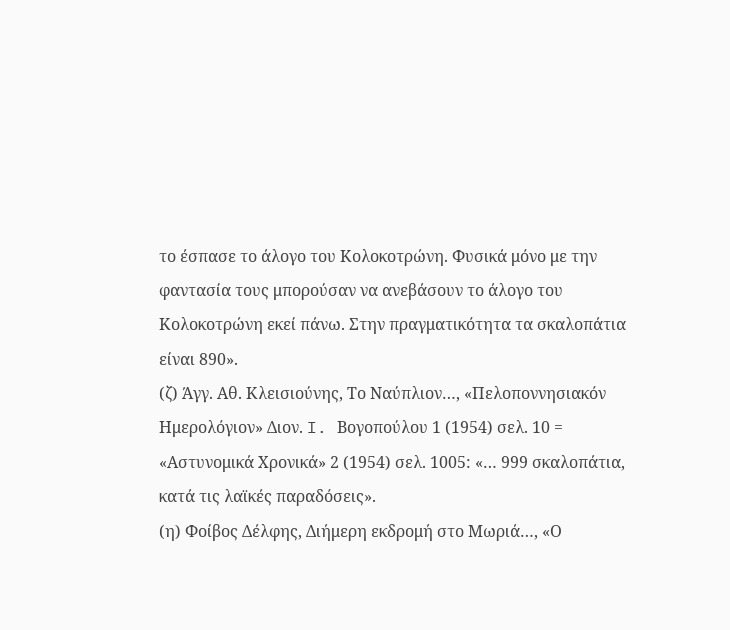το έσπασε το άλογο του Κολοκοτρώνη. Φυσικά μόνο με την φαντασία τους μπορούσαν να ανεβάσουν το άλογο του Κολοκοτρώνη εκεί πάνω. Στην πραγματικότητα τα σκαλοπάτια είναι 890».
(ζ) Άγγ. Αθ. Κλεισιούνης, Το Ναύπλιον…, «Πελοποννησιακόν Ημερολόγιον» Διον. I. Βογοπούλου 1 (1954) σελ. 10 = «Αστυνομικά Χρονικά» 2 (1954) σελ. 1005: «… 999 σκαλοπάτια, κατά τις λαϊκές παραδόσεις».
(η) Φοίβος Δέλφης, Διήμερη εκδρομή στο Μωριά…, «Ο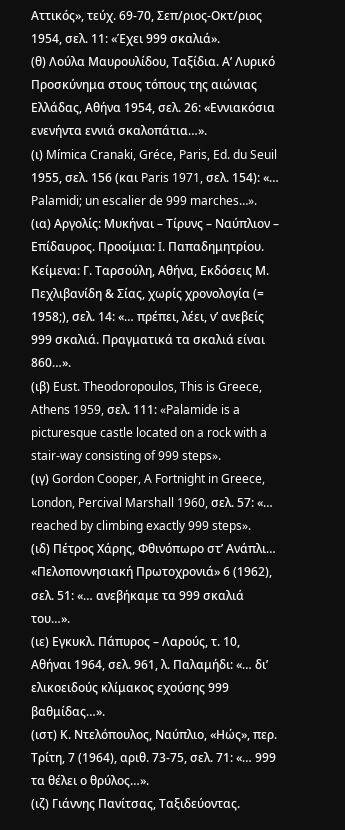Αττικός», τεύχ. 69-70, Σεπ/ριος-Οκτ/ριος 1954, σελ. 11: «Έχει 999 σκαλιά».
(θ) Λούλα Μαυρουλίδου, Ταξίδια. Α’ Λυρικό Προσκύνημα στους τόπους της αιώνιας Ελλάδας, Αθήνα 1954, σελ. 26: «Εννιακόσια ενενήντα εννιά σκαλοπάτια…».
(ι) Mímica Cranaki, Gréce, Paris, Ed. du Seuil 1955, σελ. 156 (και Paris 1971, σελ. 154): «… Palamidi; un escalier de 999 marches…».
(ια) Αργολίς: Μυκήναι – Τίρυνς – Ναύπλιον – Επίδαυρος. Προοίμια: I. Παπαδημητρίου. Κείμενα: Γ. Ταρσούλη, Αθήνα, Εκδόσεις Μ. Πεχλιβανίδη & Σίας, χωρίς χρονολογία (= 1958;), σελ. 14: «… πρέπει, λέει, ν’ ανεβείς 999 σκαλιά. Πραγματικά τα σκαλιά είναι 860…».
(ιβ) Eust. Theodoropoulos, This is Greece, Athens 1959, σελ. 111: «Palamide is a picturesque castle located on a rock with a stair-way consisting of 999 steps».
(ιγ) Gordon Cooper, A Fortnight in Greece, London, Percival Marshall 1960, σελ. 57: «… reached by climbing exactly 999 steps».
(ιδ) Πέτρος Χάρης, Φθινόπωρο στ’ Ανάπλι… «Πελοποννησιακή Πρωτοχρονιά» 6 (1962), σελ. 51: «… ανεβήκαμε τα 999 σκαλιά του…».
(ιε) Εγκυκλ. Πάπυρος – Λαρούς, τ. 10, Αθήναι 1964, σελ. 961, λ. Παλαμήδι: «… δι’ ελικοειδούς κλίμακος εχούσης 999 βαθμίδας…».
(ιστ) Κ. Ντελόπουλος, Ναύπλιο, «Ηώς», περ. Τρίτη, 7 (1964), αριθ. 73-75, σελ. 71: «… 999 τα θέλει ο θρύλος…».
(ιζ) Γιάννης Πανίτσας, Ταξιδεύοντας.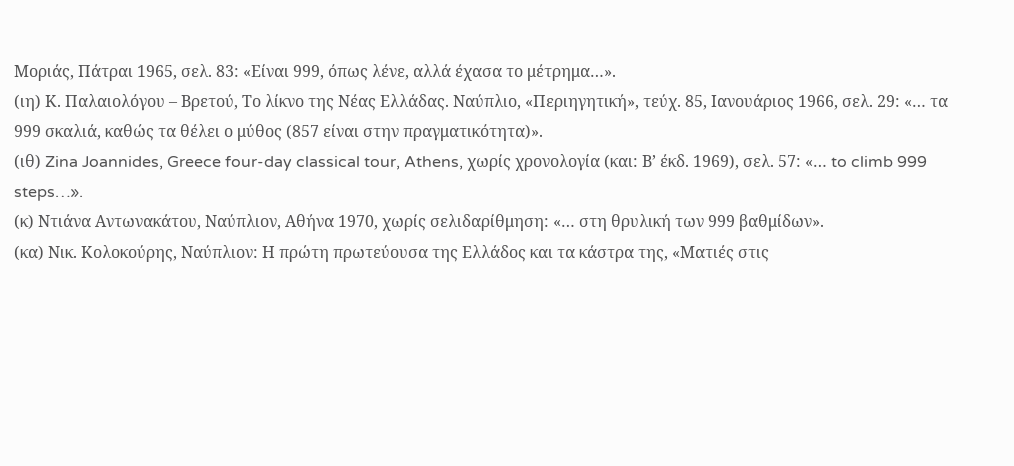Μοριάς, Πάτραι 1965, σελ. 83: «Είναι 999, όπως λένε, αλλά έχασα το μέτρημα…».
(ιη) Κ. Παλαιολόγου – Βρετού, Το λίκνο της Νέας Ελλάδας. Ναύπλιο, «Περιηγητική», τεύχ. 85, Ιανουάριος 1966, σελ. 29: «… τα 999 σκαλιά, καθώς τα θέλει ο μύθος (857 είναι στην πραγματικότητα)».
(ιθ) Zina Joannides, Greece four-day classical tour, Athens, χωρίς χρονολογία (και: Β’ έκδ. 1969), σελ. 57: «… to climb 999 steps…».
(κ) Ντιάνα Αντωνακάτου, Ναύπλιον, Αθήνα 1970, χωρίς σελιδαρίθμηση: «… στη θρυλική των 999 βαθμίδων».
(κα) Νικ. Κολοκούρης, Ναύπλιον: Η πρώτη πρωτεύουσα της Ελλάδος και τα κάστρα της, «Ματιές στις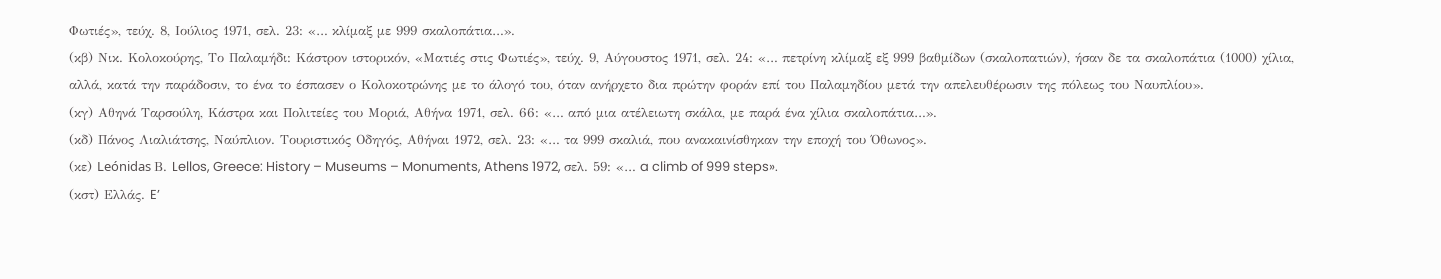Φωτιές», τεύχ. 8, Ιούλιος 1971, σελ. 23: «… κλίμαξ με 999 σκαλοπάτια…».
(κβ) Νικ. Κολοκούρης, Το Παλαμήδι: Κάστρον ιστορικόν, «Ματιές στις Φωτιές», τεύχ. 9, Αύγουστος 1971, σελ. 24: «… πετρίνη κλίμαξ εξ 999 βαθμίδων (σκαλοπατιών), ήσαν δε τα σκαλοπάτια (1000) χίλια, αλλά, κατά την παράδοσιν, το ένα το έσπασεν ο Κολοκοτρώνης με το άλογό του, όταν ανήρχετο δια πρώτην φοράν επί του Παλαμηδίου μετά την απελευθέρωσιν της πόλεως του Ναυπλίου».
(κγ) Αθηνά Ταρσούλη, Κάστρα και Πολιτείες του Μοριά, Αθήνα 1971, σελ. 66: «… από μια ατέλειωτη σκάλα, με παρά ένα χίλια σκαλοπάτια…».
(κδ) Πάνος Λιαλιάτσης, Ναύπλιον. Τουριστικός Οδηγός, Αθήναι 1972, σελ. 23: «… τα 999 σκαλιά, που ανακαινίσθηκαν την εποχή του Όθωνος».
(κε) Leónidas Β. Lellos, Greece: History – Museums – Monuments, Athens 1972, σελ. 59: «… a climb of 999 steps».
(κστ) Ελλάς. E’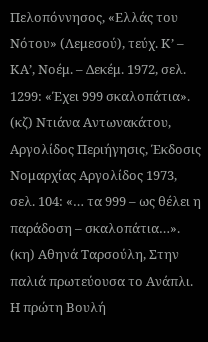Πελοπόννησος, «Ελλάς του Νότου» (Λεμεσού), τεύχ. Κ’ – ΚΑ’, Νοέμ. – Δεκέμ. 1972, σελ. 1299: «Έχει 999 σκαλοπάτια».
(κζ) Ντιάνα Αντωνακάτου, Αργολίδος Περιήγησις, Έκδοσις Νομαρχίας Αργολίδος 1973, σελ. 104: «… τα 999 – ως θέλει η παράδοση – σκαλοπάτια…».
(κη) Αθηνά Ταρσούλη, Στην παλιά πρωτεύουσα το Ανάπλι. Η πρώτη Βουλή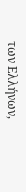των Ελλήνων,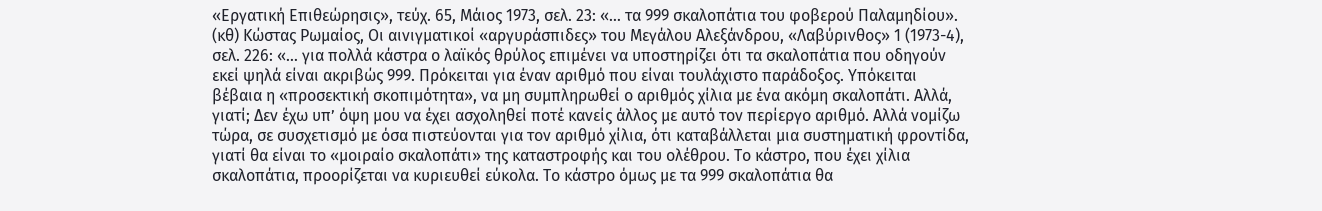«Εργατική Επιθεώρησις», τεύχ. 65, Μάιος 1973, σελ. 23: «… τα 999 σκαλοπάτια του φοβερού Παλαμηδίου».
(κθ) Κώστας Ρωμαίος, Οι αινιγματικοί «αργυράσπιδες» του Μεγάλου Αλεξάνδρου, «Λαβύρινθος» 1 (1973-4), σελ. 226: «… για πολλά κάστρα ο λαϊκός θρύλος επιμένει να υποστηρίζει ότι τα σκαλοπάτια που οδηγούν εκεί ψηλά είναι ακριβώς 999. Πρόκειται για έναν αριθμό που είναι τουλάχιστο παράδοξος. Υπόκειται βέβαια η «προσεκτική σκοπιμότητα», να μη συμπληρωθεί ο αριθμός χίλια με ένα ακόμη σκαλοπάτι. Αλλά, γιατί; Δεν έχω υπ’ όψη μου να έχει ασχοληθεί ποτέ κανείς άλλος με αυτό τον περίεργο αριθμό. Αλλά νομίζω τώρα, σε συσχετισμό με όσα πιστεύονται για τον αριθμό χίλια, ότι καταβάλλεται μια συστηματική φροντίδα, γιατί θα είναι το «μοιραίο σκαλοπάτι» της καταστροφής και του ολέθρου. Το κάστρο, που έχει χίλια σκαλοπάτια, προορίζεται να κυριευθεί εύκολα. Το κάστρο όμως με τα 999 σκαλοπάτια θα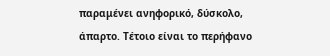παραμένει ανηφορικό, δύσκολο, άπαρτο. Τέτοιο είναι το περήφανο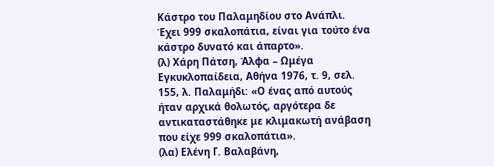Κάστρο του Παλαμηδίου στο Ανάπλι. Έχει 999 σκαλοπάτια, είναι για τούτο ένα κάστρο δυνατό και άπαρτο».
(λ) Χάρη Πάτση, Άλφα – Ωμέγα Εγκυκλοπαίδεια, Αθήνα 1976, τ. 9, σελ. 155, λ. Παλαμήδι: «Ο ένας από αυτούς ήταν αρχικά θολωτός, αργότερα δε αντικαταστάθηκε με κλιμακωτή ανάβαση που είχε 999 σκαλοπάτια».
(λα) Ελένη Γ. Βαλαβάνη,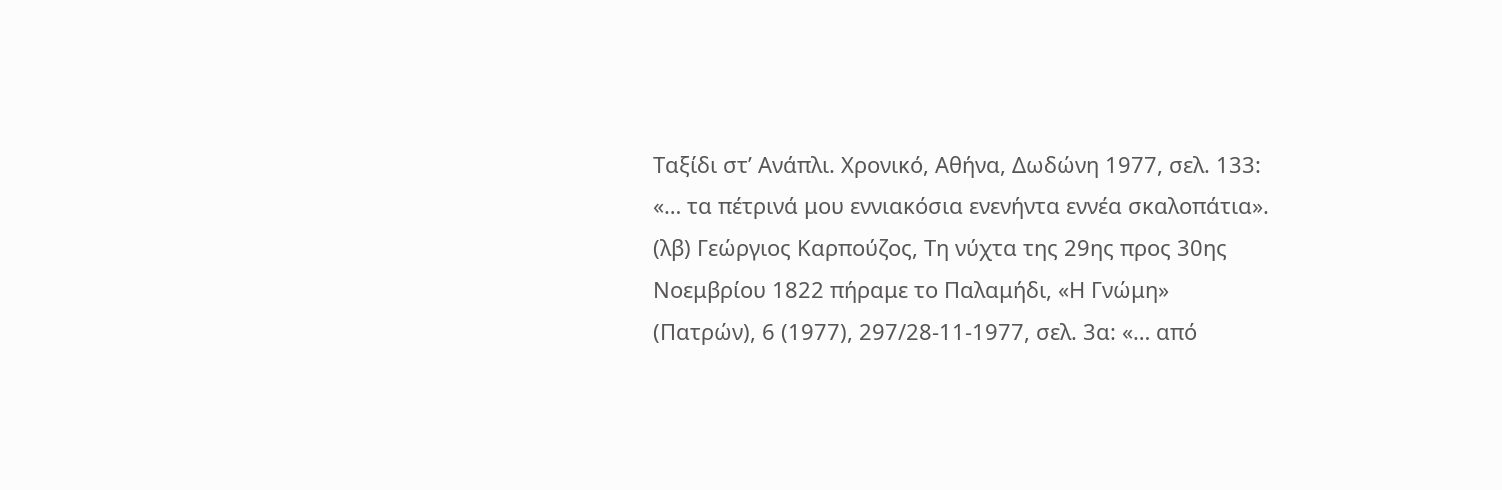Ταξίδι στ’ Ανάπλι. Χρονικό, Αθήνα, Δωδώνη 1977, σελ. 133: «… τα πέτρινά μου εννιακόσια ενενήντα εννέα σκαλοπάτια».
(λβ) Γεώργιος Καρπούζος, Τη νύχτα της 29ης προς 30ης Νοεμβρίου 1822 πήραμε το Παλαμήδι, «Η Γνώμη» (Πατρών), 6 (1977), 297/28-11-1977, σελ. 3α: «… από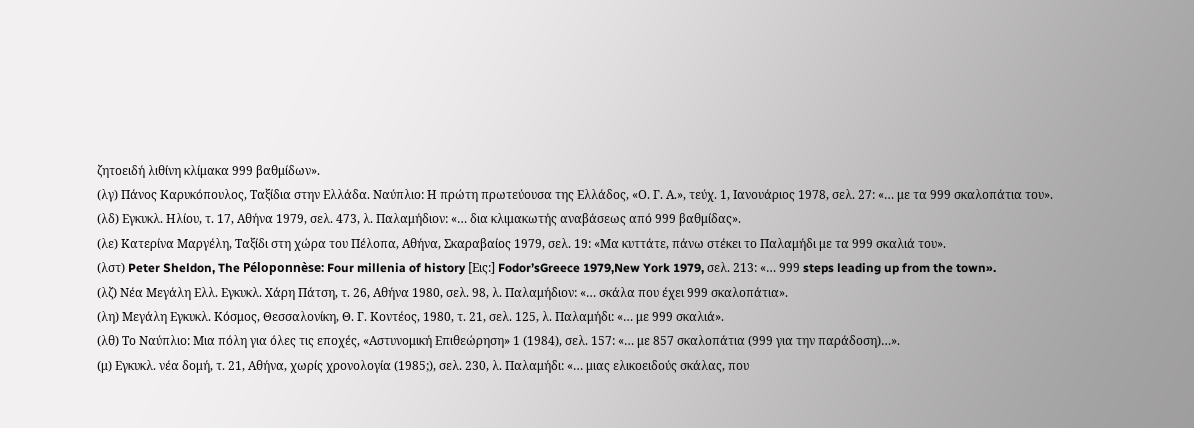ζητοειδή λιθίνη κλίμακα 999 βαθμίδων».
(λγ) Πάνος Καρυκόπουλος, Ταξίδια στην Ελλάδα. Ναύπλιο: Η πρώτη πρωτεύουσα της Ελλάδος, «Ο. Γ. Α.», τεύχ. 1, Ιανουάριος 1978, σελ. 27: «… με τα 999 σκαλοπάτια του».
(λδ) Εγκυκλ. Ηλίου, τ. 17, Αθήνα 1979, σελ. 473, λ. Παλαμήδιον: «… δια κλιμακωτής αναβάσεως από 999 βαθμίδας».
(λε) Κατερίνα Μαργέλη, Ταξίδι στη χώρα του Πέλοπα, Αθήνα, Σκαραβαίος 1979, σελ. 19: «Μα κυττάτε, πάνω στέκει το Παλαμήδι με τα 999 σκαλιά του».
(λστ) Peter Sheldon, The Péloponnèse: Four millenia of history [Εις:] Fodor’sGreece 1979,New York 1979, σελ. 213: «… 999 steps leading up from the town».
(λζ) Νέα Μεγάλη Ελλ. Εγκυκλ. Χάρη Πάτση, τ. 26, Αθήνα 1980, σελ. 98, λ. Παλαμήδιον: «… σκάλα που έχει 999 σκαλοπάτια».
(λη) Μεγάλη Εγκυκλ. Κόσμος, Θεσσαλονίκη, Θ. Γ. Κοντέος, 1980, τ. 21, σελ. 125, λ. Παλαμήδι: «… με 999 σκαλιά».
(λθ) Το Ναύπλιο: Μια πόλη για όλες τις εποχές, «Αστυνομική Επιθεώρηση» 1 (1984), σελ. 157: «… με 857 σκαλοπάτια (999 για την παράδοση)…».
(μ) Εγκυκλ. νέα δομή, τ. 21, Αθήνα, χωρίς χρονολογία (1985;), σελ. 230, λ. Παλαμήδι: «… μιας ελικοειδούς σκάλας, που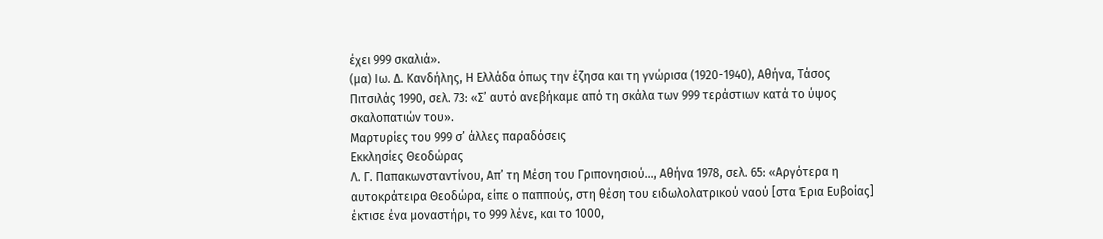έχει 999 σκαλιά».
(μα) Ιω. Δ. Κανδήλης, Η Ελλάδα όπως την έζησα και τη γνώρισα (1920-1940), Αθήνα, Τάσος Πιτσιλάς 1990, σελ. 73: «Σ’ αυτό ανεβήκαμε από τη σκάλα των 999 τεράστιων κατά το ύψος σκαλοπατιών του».
Μαρτυρίες του 999 σ’ άλλες παραδόσεις
Εκκλησίες Θεοδώρας
Λ. Γ. Παπακωνσταντίνου, Απ’ τη Μέση του Γριπονησιού…, Αθήνα 1978, σελ. 65: «Αργότερα η αυτοκράτειρα Θεοδώρα, είπε ο παππούς, στη θέση του ειδωλολατρικού ναού [στα Έρια Ευβοίας] έκτισε ένα μοναστήρι, το 999 λένε, και το 1000,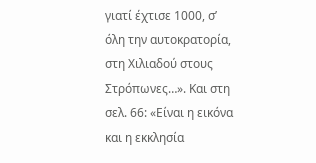γιατί έχτισε 1000, σ’ όλη την αυτοκρατορία, στη Χιλιαδού στους Στρόπωνες…». Και στη σελ. 66: «Είναι η εικόνα και η εκκλησία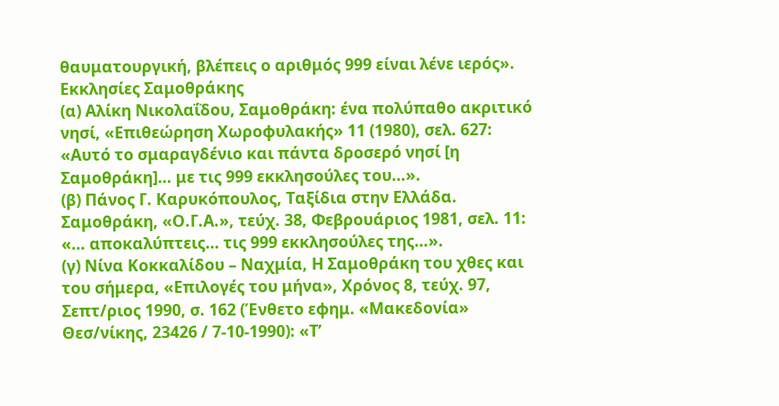θαυματουργική, βλέπεις ο αριθμός 999 είναι λένε ιερός».
Εκκλησίες Σαμοθράκης
(α) Αλίκη Νικολαΐδου, Σαμοθράκη: ένα πολύπαθο ακριτικό νησί, «Επιθεώρηση Χωροφυλακής» 11 (1980), σελ. 627: «Αυτό το σμαραγδένιο και πάντα δροσερό νησί [η Σαμοθράκη]… με τις 999 εκκλησούλες του…».
(β) Πάνος Γ. Καρυκόπουλος, Ταξίδια στην Ελλάδα. Σαμοθράκη, «Ο.Γ.Α.», τεύχ. 38, Φεβρουάριος 1981, σελ. 11: «… αποκαλύπτεις… τις 999 εκκλησούλες της…».
(γ) Νίνα Κοκκαλίδου – Ναχμία, Η Σαμοθράκη του χθες και του σήμερα, «Επιλογές του μήνα», Χρόνος 8, τεύχ. 97, Σεπτ/ριος 1990, σ. 162 (Ένθετο εφημ. «Μακεδονία» Θεσ/νίκης, 23426 / 7-10-1990): «Τ’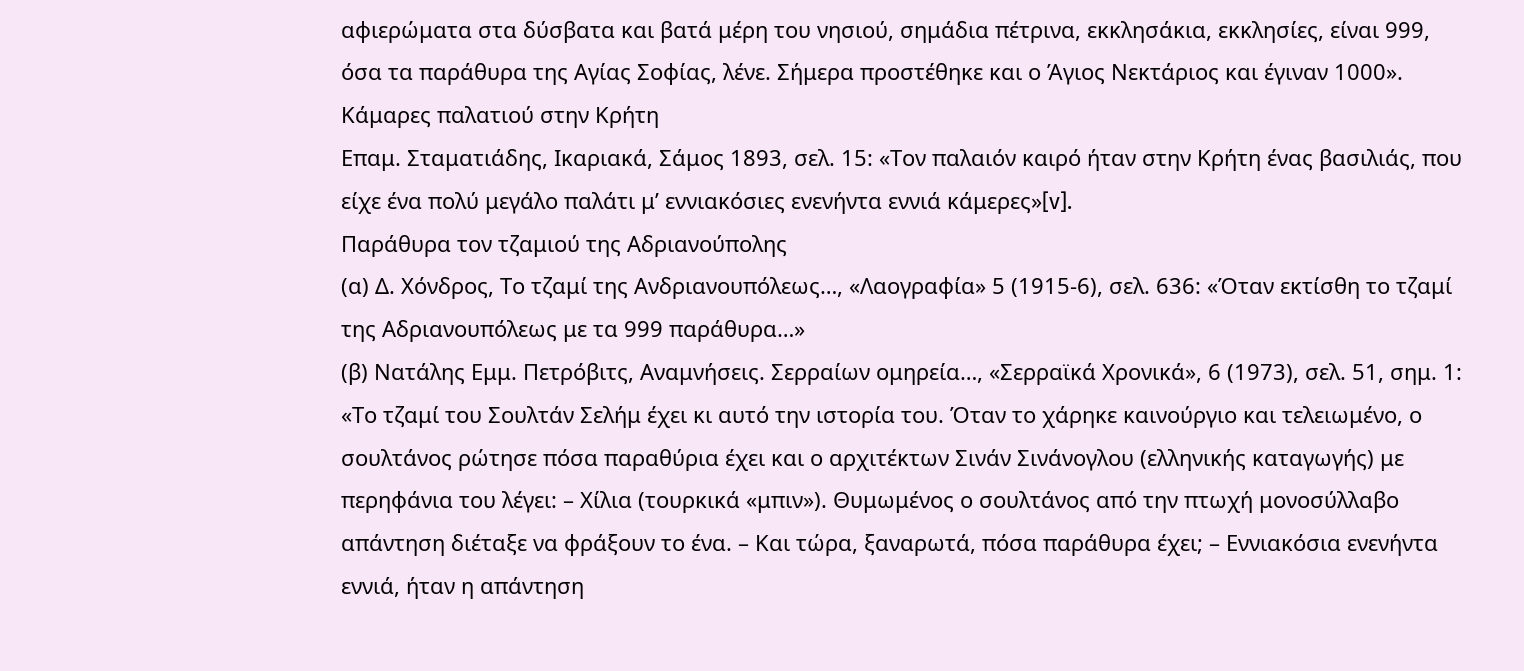αφιερώματα στα δύσβατα και βατά μέρη του νησιού, σημάδια πέτρινα, εκκλησάκια, εκκλησίες, είναι 999, όσα τα παράθυρα της Αγίας Σοφίας, λένε. Σήμερα προστέθηκε και ο Άγιος Νεκτάριος και έγιναν 1000».
Κάμαρες παλατιού στην Κρήτη
Επαμ. Σταματιάδης, Ικαριακά, Σάμος 1893, σελ. 15: «Τον παλαιόν καιρό ήταν στην Κρήτη ένας βασιλιάς, που είχε ένα πολύ μεγάλο παλάτι μ’ εννιακόσιες ενενήντα εννιά κάμερες»[v].
Παράθυρα τον τζαμιού της Αδριανούπολης
(α) Δ. Χόνδρος, Το τζαμί της Ανδριανουπόλεως…, «Λαογραφία» 5 (1915-6), σελ. 636: «Όταν εκτίσθη το τζαμί της Αδριανουπόλεως με τα 999 παράθυρα…»
(β) Νατάλης Εμμ. Πετρόβιτς, Αναμνήσεις. Σερραίων ομηρεία…, «Σερραϊκά Χρονικά», 6 (1973), σελ. 51, σημ. 1: «Το τζαμί του Σουλτάν Σελήμ έχει κι αυτό την ιστορία του. Όταν το χάρηκε καινούργιο και τελειωμένο, ο σουλτάνος ρώτησε πόσα παραθύρια έχει και ο αρχιτέκτων Σινάν Σινάνογλου (ελληνικής καταγωγής) με περηφάνια του λέγει: – Χίλια (τουρκικά «μπιν»). Θυμωμένος ο σουλτάνος από την πτωχή μονοσύλλαβο απάντηση διέταξε να φράξουν το ένα. – Και τώρα, ξαναρωτά, πόσα παράθυρα έχει; – Εννιακόσια ενενήντα εννιά, ήταν η απάντηση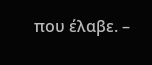που έλαβε. –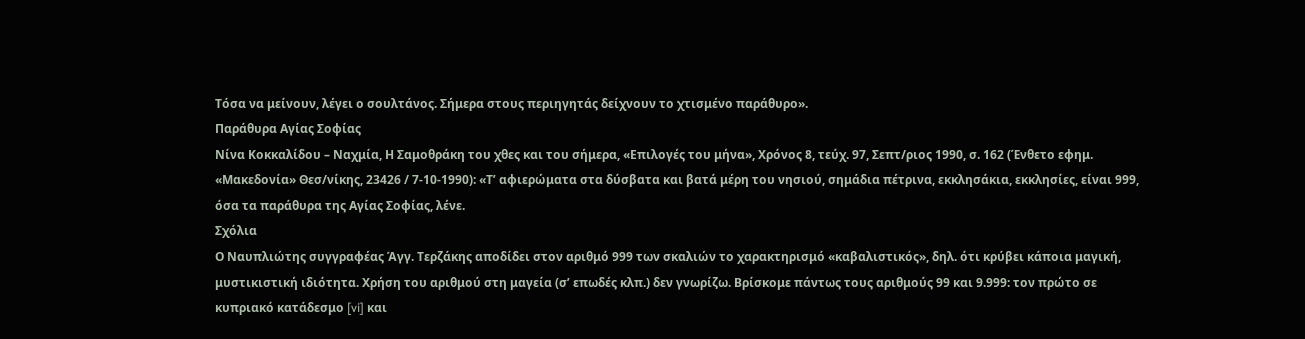Τόσα να μείνουν, λέγει ο σουλτάνος. Σήμερα στους περιηγητάς δείχνουν το χτισμένο παράθυρο».
Παράθυρα Αγίας Σοφίας
Νίνα Κοκκαλίδου – Ναχμία, Η Σαμοθράκη του χθες και του σήμερα, «Επιλογές του μήνα», Χρόνος 8, τεύχ. 97, Σεπτ/ριος 1990, σ. 162 (Ένθετο εφημ. «Μακεδονία» Θεσ/νίκης, 23426 / 7-10-1990): «Τ’ αφιερώματα στα δύσβατα και βατά μέρη του νησιού, σημάδια πέτρινα, εκκλησάκια, εκκλησίες, είναι 999, όσα τα παράθυρα της Αγίας Σοφίας, λένε.
Σχόλια
Ο Ναυπλιώτης συγγραφέας Άγγ. Τερζάκης αποδίδει στον αριθμό 999 των σκαλιών το χαρακτηρισμό «καβαλιστικός», δηλ. ότι κρύβει κάποια μαγική, μυστικιστική ιδιότητα. Χρήση του αριθμού στη μαγεία (σ’ επωδές κλπ.) δεν γνωρίζω. Βρίσκομε πάντως τους αριθμούς 99 και 9.999: τον πρώτο σε κυπριακό κατάδεσμο [vi] και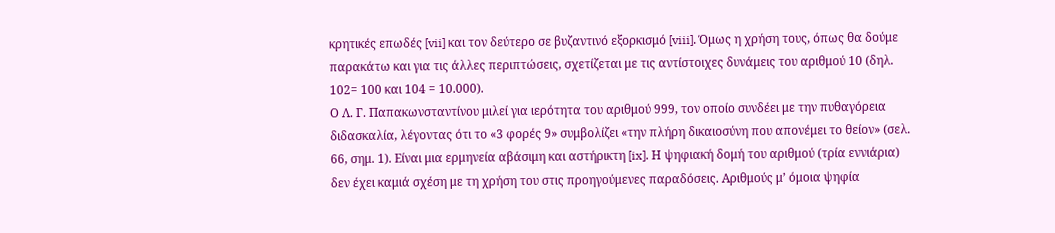κρητικές επωδές [vii] και τον δεύτερο σε βυζαντινό εξορκισμό [viii]. Όμως η χρήση τους, όπως θα δούμε παρακάτω και για τις άλλες περιπτώσεις, σχετίζεται με τις αντίστοιχες δυνάμεις του αριθμού 10 (δηλ. 102= 100 και 104 = 10.000).
Ο Λ. Γ. Παπακωνσταντίνου μιλεί για ιερότητα του αριθμού 999, τον οποίο συνδέει με την πυθαγόρεια διδασκαλία, λέγοντας ότι το «3 φορές 9» συμβολίζει «την πλήρη δικαιοσύνη που απονέμει το θείον» (σελ. 66, σημ. 1). Είναι μια ερμηνεία αβάσιμη και αστήρικτη [ix]. Η ψηφιακή δομή του αριθμού (τρία εννιάρια) δεν έχει καμιά σχέση με τη χρήση του στις προηγούμενες παραδόσεις. Αριθμούς μ’ όμοια ψηφία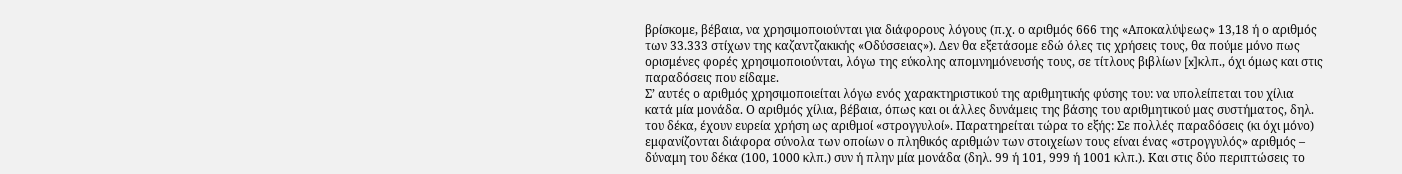βρίσκομε, βέβαια, να χρησιμοποιούνται για διάφορους λόγους (π.χ. ο αριθμός 666 της «Αποκαλύψεως» 13,18 ή ο αριθμός των 33.333 στίχων της καζαντζακικής «Οδύσσειας»). Δεν θα εξετάσομε εδώ όλες τις χρήσεις τους, θα πούμε μόνο πως ορισμένες φορές χρησιμοποιούνται, λόγω της εύκολης απομνημόνευσής τους, σε τίτλους βιβλίων [x]κλπ., όχι όμως και στις παραδόσεις που είδαμε.
Σ’ αυτές ο αριθμός χρησιμοποιείται λόγω ενός χαρακτηριστικού της αριθμητικής φύσης του: να υπολείπεται του χίλια κατά μία μονάδα. Ο αριθμός χίλια, βέβαια, όπως και οι άλλες δυνάμεις της βάσης του αριθμητικού μας συστήματος, δηλ. του δέκα, έχουν ευρεία χρήση ως αριθμοί «στρογγυλοί». Παρατηρείται τώρα το εξής: Σε πολλές παραδόσεις (κι όχι μόνο) εμφανίζονται διάφορα σύνολα των οποίων ο πληθικός αριθμών των στοιχείων τους είναι ένας «στρογγυλός» αριθμός – δύναμη του δέκα (100, 1000 κλπ.) συν ή πλην μία μονάδα (δηλ. 99 ή 101, 999 ή 1001 κλπ.). Και στις δύο περιπτώσεις το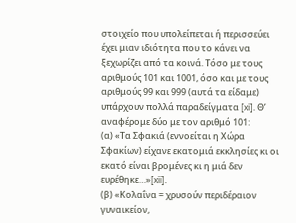στοιχείο που υπολείπεται ή περισσεύει έχει μιαν ιδιότητα που το κάνει να ξεχωρίζει από τα κοινά. Τόσο με τους αριθμούς 101 και 1001, όσο και με τους αριθμούς 99 και 999 (αυτά τα είδαμε) υπάρχουν πολλά παραδείγματα [xi]. Θ’ αναφέρομε δύο με τον αριθμό 101:
(α) «Τα Σφακιά (εννοείται η Χώρα Σφακίων) είχανε εκατομιά εκκλησίες κι οι εκατό είναι βρομένες κι η μιά δεν ευρέθηκε…»[xii].
(β) «Κολαΐνα = χρυσούν περιδέραιον γυναικείον,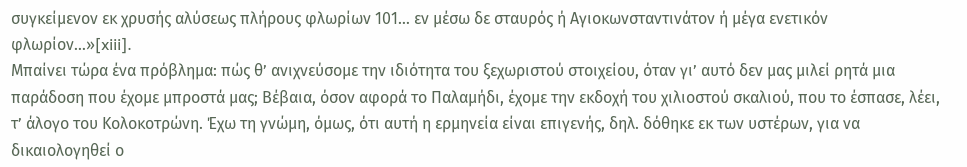συγκείμενον εκ χρυσής αλύσεως πλήρους φλωρίων 101… εν μέσω δε σταυρός ή Αγιοκωνσταντινάτον ή μέγα ενετικόν φλωρίον…»[xiii].
Μπαίνει τώρα ένα πρόβλημα: πώς θ’ ανιχνεύσομε την ιδιότητα του ξεχωριστού στοιχείου, όταν γι’ αυτό δεν μας μιλεί ρητά μια παράδοση που έχομε μπροστά μας; Βέβαια, όσον αφορά το Παλαμήδι, έχομε την εκδοχή του χιλιοστού σκαλιού, που το έσπασε, λέει, τ’ άλογο του Κολοκοτρώνη. Έχω τη γνώμη, όμως, ότι αυτή η ερμηνεία είναι επιγενής, δηλ. δόθηκε εκ των υστέρων, για να δικαιολογηθεί ο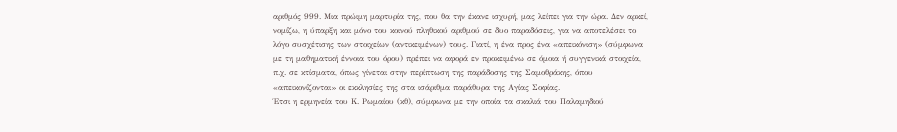αριθμός 999. Μια πρώιμη μαρτυρία της, που θα την έκανε ισχυρή, μας λείπει για την ώρα. Δεν αρκεί, νομίζω, η ύπαρξη και μόνο του κοινού πληθικού αριθμού σε δυο παραδόσεις, για να αποτελέσει το λόγο συσχέτισης των στοιχείων (αντικειμένων) τους. Γιατί, η ένα προς ένα «απεικόνιση» (σύμφωνα με τη μαθηματική έννοια του όρου) πρέπει να αφορά εν προκειμένω σε όμοια ή συγγενικά στοιχεία, π.χ. σε κτίσματα, όπως γίνεται στην περίπτωση της παράδοσης της Σαμοθράκης, όπου «απεικονίζονται» οι εκκλησίες της στα ισάριθμα παράθυρα της Αγίας Σοφίας.
Έτσι η ερμηνεία του Κ. Ρωμαίου (κθ), σύμφωνα με την οποία τα σκαλιά του Παλαμηδιού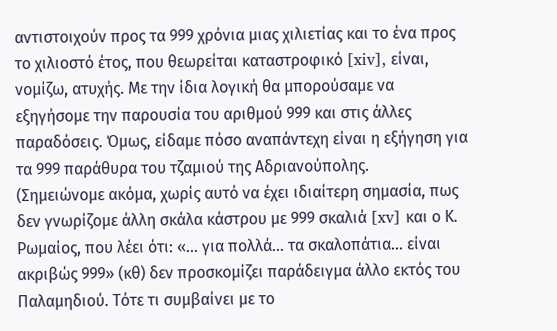αντιστοιχούν προς τα 999 χρόνια μιας χιλιετίας και το ένα προς το χιλιοστό έτος, που θεωρείται καταστροφικό [xiv], είναι, νομίζω, ατυχής. Με την ίδια λογική θα μπορούσαμε να εξηγήσομε την παρουσία του αριθμού 999 και στις άλλες παραδόσεις. Όμως, είδαμε πόσο αναπάντεχη είναι η εξήγηση για τα 999 παράθυρα του τζαμιού της Αδριανούπολης.
(Σημειώνομε ακόμα, χωρίς αυτό να έχει ιδιαίτερη σημασία, πως δεν γνωρίζομε άλλη σκάλα κάστρου με 999 σκαλιά [xv] και ο Κ. Ρωμαίος, που λέει ότι: «… για πολλά… τα σκαλοπάτια… είναι ακριβώς 999» (κθ) δεν προσκομίζει παράδειγμα άλλο εκτός του Παλαμηδιού. Τότε τι συμβαίνει με το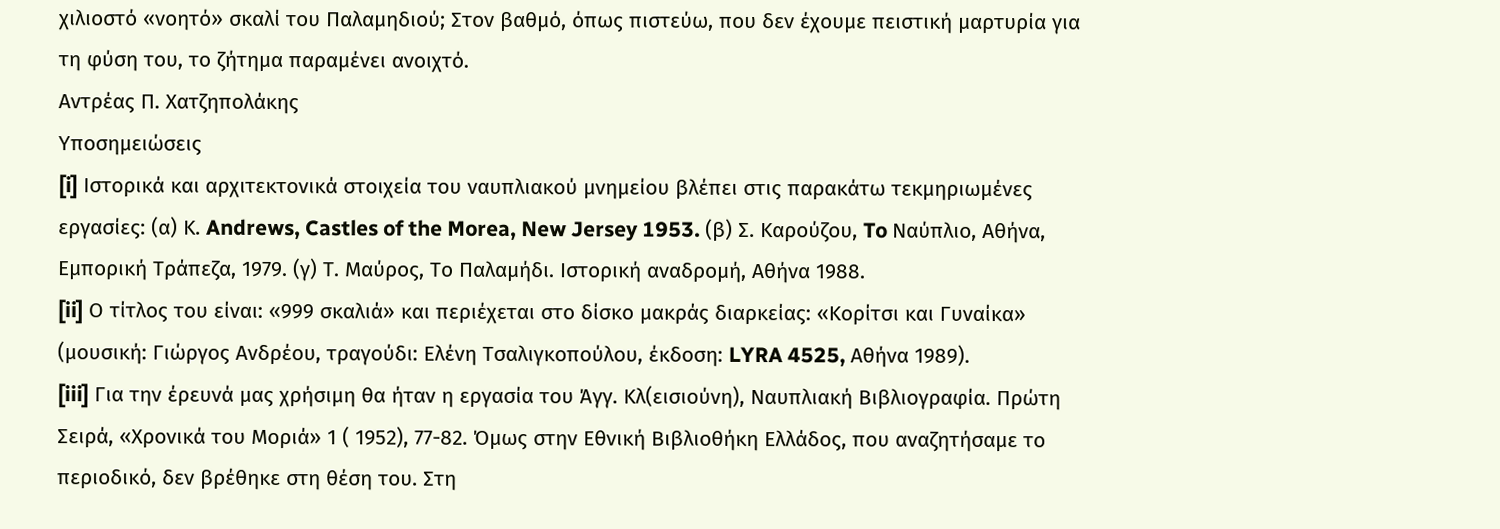χιλιοστό «νοητό» σκαλί του Παλαμηδιού; Στον βαθμό, όπως πιστεύω, που δεν έχουμε πειστική μαρτυρία για τη φύση του, το ζήτημα παραμένει ανοιχτό.
Αντρέας Π. Χατζηπολάκης
Υποσημειώσεις
[i] Ιστορικά και αρχιτεκτονικά στοιχεία του ναυπλιακού μνημείου βλέπει στις παρακάτω τεκμηριωμένες εργασίες: (α) Κ. Andrews, Castles of the Morea, New Jersey 1953. (β) Σ. Καρούζου, To Ναύπλιο, Αθήνα, Εμπορική Τράπεζα, 1979. (γ) Τ. Μαύρος, Το Παλαμήδι. Ιστορική αναδρομή, Αθήνα 1988.
[ii] Ο τίτλος του είναι: «999 σκαλιά» και περιέχεται στο δίσκο μακράς διαρκείας: «Κορίτσι και Γυναίκα» (μουσική: Γιώργος Ανδρέου, τραγούδι: Ελένη Τσαλιγκοπούλου, έκδοση: LYRA 4525, Αθήνα 1989).
[iii] Για την έρευνά μας χρήσιμη θα ήταν η εργασία του Άγγ. Κλ(εισιούνη), Ναυπλιακή Βιβλιογραφία. Πρώτη Σειρά, «Χρονικά του Μοριά» 1 ( 1952), 77-82. Όμως στην Εθνική Βιβλιοθήκη Ελλάδος, που αναζητήσαμε το περιοδικό, δεν βρέθηκε στη θέση του. Στη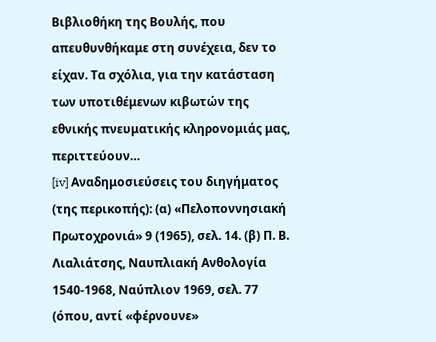Βιβλιοθήκη της Βουλής, που απευθυνθήκαμε στη συνέχεια, δεν το είχαν. Τα σχόλια, για την κατάσταση των υποτιθέμενων κιβωτών της εθνικής πνευματικής κληρονομιάς μας, περιττεύουν…
[iv] Αναδημοσιεύσεις του διηγήματος (της περικοπής): (α) «Πελοποννησιακή Πρωτοχρονιά» 9 (1965), σελ. 14. (β) Π. Β. Λιαλιάτσης, Ναυπλιακή Ανθολογία 1540-1968, Ναύπλιον 1969, σελ. 77 (όπου, αντί «φέρνουνε»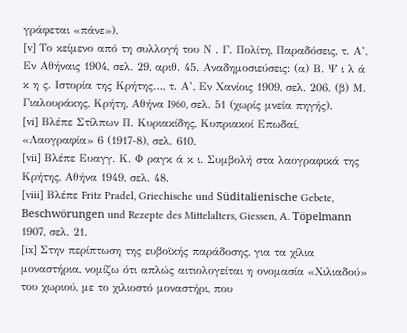γράφεται «πάνε»).
[v] Το κείμενο από τη συλλογή του Ν . Γ. Πολίτη, Παραδόσεις, τ. Α’, Εν Αθήναις 1904, σελ. 29, αριθ. 45. Αναδημοσιεύσεις: (α) Β. Ψ ι λ ά κ η ς. Ιστορία της Κρήτης…, τ. Α’, Εν Χανίοις 1909, σελ. 206. (β) Μ. Γιαλουράκης, Κρήτη, Αθήνα I960, σελ. 51 (χωρίς μνεία πηγής).
[vi] Βλέπε Στίλπων Π. Κυριακίδης, Κυπριακοί Επωδαί, «Λαογραφία» 6 (1917-8), σελ. 610.
[vii] Βλέπε Ευαγγ. Κ. Φ ραγκ ά κ ι. Συμβολή στα λαογραφικά της Κρήτης, Αθήνα 1949, σελ. 48.
[viii] Βλέπε Fritz Pradel, Griechische und Süditalienische Gebete, Beschwörungen und Rezepte des Mittelalters, Giessen, A. Töpelmann 1907, σελ. 21.
[ix] Στην περίπτωση της ευβοϊκής παράδοσης, για τα χίλια μοναστήρια, νομίζω ότι απλώς αιτιολογείται η ονομασία «Χιλιαδού» του χωριού, με το χιλιοστό μοναστήρι, που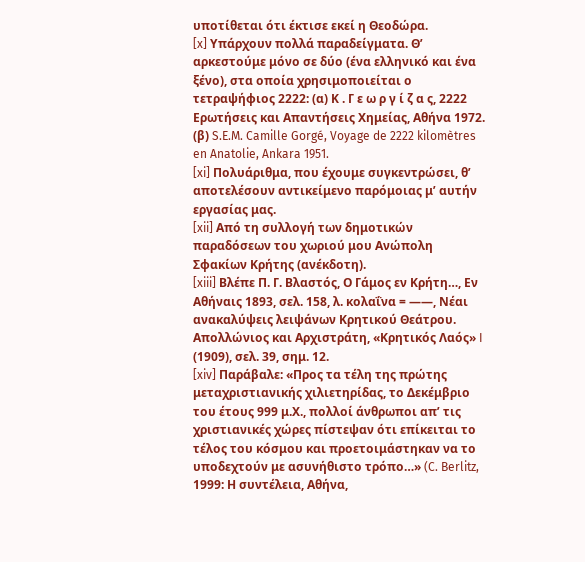υποτίθεται ότι έκτισε εκεί η Θεοδώρα.
[x] Υπάρχουν πολλά παραδείγματα. Θ’ αρκεστούμε μόνο σε δύο (ένα ελληνικό και ένα ξένο), στα οποία χρησιμοποιείται ο τετραψήφιος 2222: (α) Κ . Γ ε ω ρ γ ί ζ α ς, 2222 Ερωτήσεις και Απαντήσεις Χημείας, Αθήνα 1972. (β) S.E.M. Camille Gorgé, Voyage de 2222 kilomètres en Anatolie, Ankara 1951.
[xi] Πολυάριθμα, που έχουμε συγκεντρώσει, θ’ αποτελέσουν αντικείμενο παρόμοιας μ’ αυτήν εργασίας μας.
[xii] Από τη συλλογή των δημοτικών παραδόσεων του χωριού μου Ανώπολη Σφακίων Κρήτης (ανέκδοτη).
[xiii] Βλέπε Π. Γ. Βλαστός, Ο Γάμος εν Κρήτη…, Εν Αθήναις 1893, σελ. 158, λ. κολαΐνα = ——, Νέαι ανακαλύψεις λειψάνων Κρητικού Θεάτρου. Απολλώνιος και Αρχιστράτη, «Κρητικός Λαός» I (1909), σελ. 39, σημ. 12.
[xiv] Παράβαλε: «Προς τα τέλη της πρώτης μεταχριστιανικής χιλιετηρίδας, το Δεκέμβριο του έτους 999 μ.Χ., πολλοί άνθρωποι απ’ τις χριστιανικές χώρες πίστεψαν ότι επίκειται το τέλος του κόσμου και προετοιμάστηκαν να το υποδεχτούν με ασυνήθιστο τρόπο…» (C. Berlitz, 1999: Η συντέλεια, Αθήνα,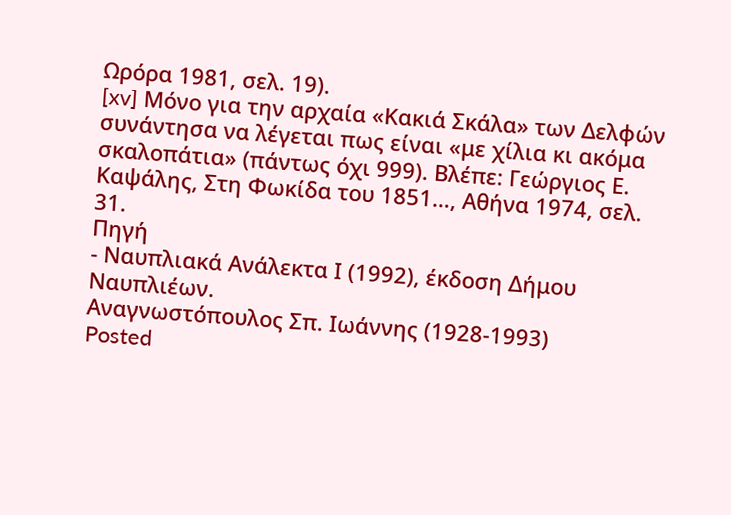Ωρόρα 1981, σελ. 19).
[xv] Μόνο για την αρχαία «Κακιά Σκάλα» των Δελφών συνάντησα να λέγεται πως είναι «με χίλια κι ακόμα σκαλοπάτια» (πάντως όχι 999). Βλέπε: Γεώργιος Ε. Καψάλης, Στη Φωκίδα του 1851…, Αθήνα 1974, σελ. 31.
Πηγή
- Ναυπλιακά Ανάλεκτα Ι (1992), έκδοση Δήμου Ναυπλιέων.
Αναγνωστόπουλος Σπ. Ιωάννης (1928-1993)
Posted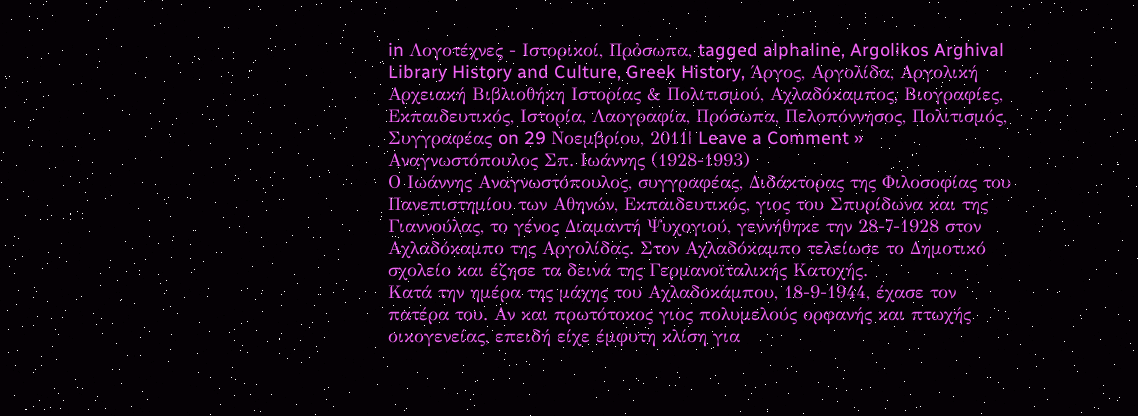in Λογοτέχνες - Ιστορικοί, Πρὀσωπα, tagged alphaline, Argolikos Arghival Library History and Culture, Greek History, Άργος, Αργολίδα, Αργολική Αρχειακή Βιβλιοθήκη Ιστορίας & Πολιτισμού, Αχλαδόκαμπος, Βιογραφίες, Εκπαιδευτικός, Ιστορία, Λαογραφία, Πρόσωπα, Πελοπόννησος, Πολιτισμός, Συγγραφέας on 29 Νοεμβρίου, 2011| Leave a Comment »
Αναγνωστόπουλος Σπ. Ιωάννης (1928-1993)
Ο Ιωάννης Αναγνωστόπουλος, συγγραφέας, Διδάκτορας της Φιλοσοφίας του Πανεπιστημίου των Αθηνών, Εκπαιδευτικός, γιος του Σπυρίδωνα και της Γιαννούλας, το γένος Διαμαντή Ψυχογιού, γεννήθηκε την 28-7-1928 στον Αχλαδόκαμπο της Αργολίδας. Στον Αχλαδόκαμπο τελείωσε το Δημοτικό σχολείο και έζησε τα δεινά της Γερμανοϊταλικής Κατοχής.
Κατά την ημέρα της μάχης του Αχλαδοκάμπου, 18-9-1944, έχασε τον πατέρα του. Αν και πρωτότοκος γιος πολυμελούς ορφανής και πτωχής οικογενείας, επειδή είχε έμφυτη κλίση για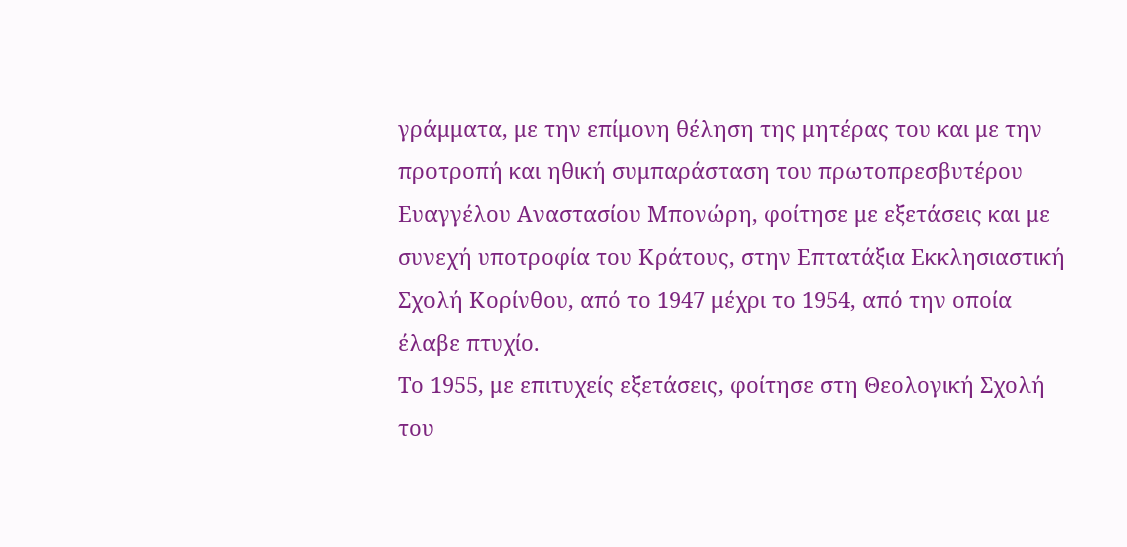γράμματα, με την επίμονη θέληση της μητέρας του και με την προτροπή και ηθική συμπαράσταση του πρωτοπρεσβυτέρου Ευαγγέλου Αναστασίου Μπονώρη, φοίτησε με εξετάσεις και με συνεχή υποτροφία του Κράτους, στην Επτατάξια Εκκλησιαστική Σχολή Κορίνθου, από το 1947 μέχρι το 1954, από την οποία έλαβε πτυχίο.
Το 1955, με επιτυχείς εξετάσεις, φοίτησε στη Θεολογική Σχολή του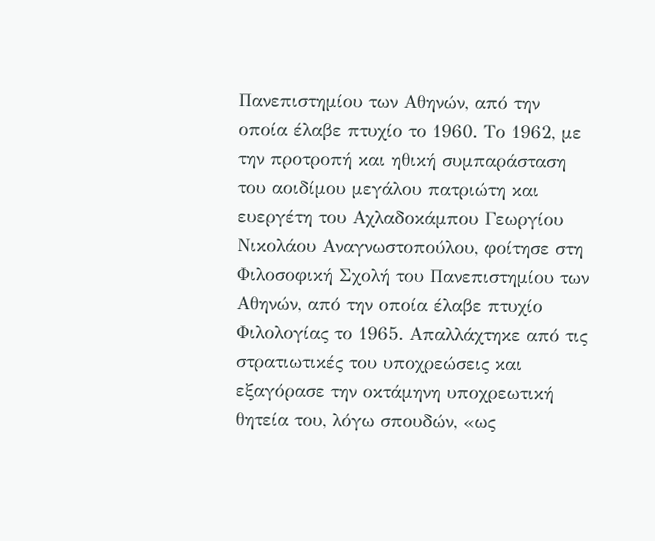Πανεπιστημίου των Αθηνών, από την οποία έλαβε πτυχίο το 1960. Το 1962, με την προτροπή και ηθική συμπαράσταση του αοιδίμου μεγάλου πατριώτη και ευεργέτη του Αχλαδοκάμπου Γεωργίου Νικολάου Αναγνωστοπούλου, φοίτησε στη Φιλοσοφική Σχολή του Πανεπιστημίου των Αθηνών, από την οποία έλαβε πτυχίο Φιλολογίας το 1965. Απαλλάχτηκε από τις στρατιωτικές του υποχρεώσεις και εξαγόρασε την οκτάμηνη υποχρεωτική θητεία του, λόγω σπουδών, «ως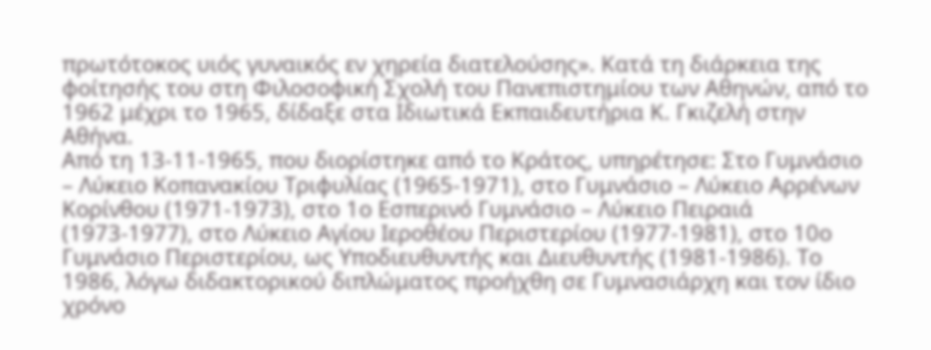πρωτότοκος υιός γυναικός εν χηρεία διατελούσης». Κατά τη διάρκεια της φοίτησής του στη Φιλοσοφική Σχολή του Πανεπιστημίου των Αθηνών, από το 1962 μέχρι το 1965, δίδαξε στα Ιδιωτικά Εκπαιδευτήρια Κ. Γκιζελή στην Αθήνα.
Από τη 13-11-1965, που διορίστηκε από το Κράτος, υπηρέτησε: Στο Γυμνάσιο – Λύκειο Κοπανακίου Τριφυλίας (1965-1971), στο Γυμνάσιο – Λύκειο Αρρένων Κορίνθου (1971-1973), στο 1ο Εσπερινό Γυμνάσιο – Λύκειο Πειραιά (1973-1977), στο Λύκειο Αγίου Ιεροθέου Περιστερίου (1977-1981), στο 10ο Γυμνάσιο Περιστερίου, ως Υποδιευθυντής και Διευθυντής (1981-1986). Το 1986, λόγω διδακτορικού διπλώματος προήχθη σε Γυμνασιάρχη και τον ίδιο χρόνο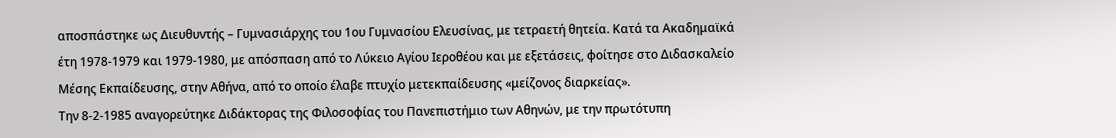αποσπάστηκε ως Διευθυντής – Γυμνασιάρχης του 1ου Γυμνασίου Ελευσίνας, με τετραετή θητεία. Κατά τα Ακαδημαϊκά έτη 1978-1979 και 1979-1980, με απόσπαση από το Λύκειο Αγίου Ιεροθέου και με εξετάσεις, φοίτησε στο Διδασκαλείο Μέσης Εκπαίδευσης, στην Αθήνα, από το οποίο έλαβε πτυχίο μετεκπαίδευσης «μείζονος διαρκείας».
Την 8-2-1985 αναγορεύτηκε Διδάκτορας της Φιλοσοφίας του Πανεπιστήμιο των Αθηνών, με την πρωτότυπη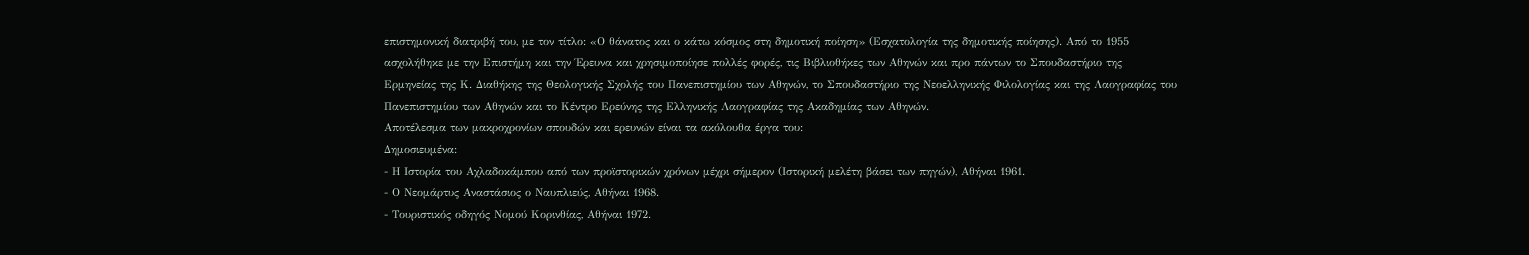επιστημονική διατριβή του, με τον τίτλο: «Ο θάνατος και ο κάτω κόσμος στη δημοτική ποίηση» (Εσχατολογία της δημοτικής ποίησης). Από το 1955 ασχολήθηκε με την Επιστήμη και την Έρευνα και χρησιμοποίησε πολλές φορές, τις Βιβλιοθήκες των Αθηνών και προ πάντων το Σπουδαστήριο της Ερμηνείας της Κ. Διαθήκης της Θεολογικής Σχολής του Πανεπιστημίου των Αθηνών, το Σπουδαστήριο της Νεοελληνικής Φιλολογίας και της Λαογραφίας του Πανεπιστημίου των Αθηνών και το Κέντρο Ερεύνης της Ελληνικής Λαογραφίας της Ακαδημίας των Αθηνών.
Αποτέλεσμα των μακροχρονίων σπουδών και ερευνών είναι τα ακόλουθα έργα του:
Δημοσιευμένα:
- Η Ιστορία του Αχλαδοκάμπου από των προϊστορικών χρόνων μέχρι σήμερον (Ιστορική μελέτη βάσει των πηγών), Αθήναι 1961.
- Ο Νεομάρτυς Αναστάσιος ο Ναυπλιεύς, Αθήναι 1968.
- Τουριστικός οδηγός Νομού Κορινθίας, Αθήναι 1972.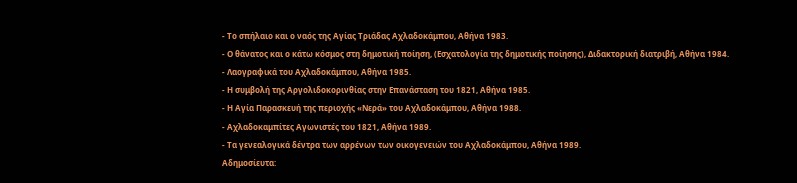- Το σπήλαιο και ο ναός της Αγίας Τριάδας Αχλαδοκάμπου, Αθήνα 1983.
- Ο θάνατος και ο κάτω κόσμος στη δημοτική ποίηση, (Εσχατολογία της δημοτικής ποίησης), Διδακτορική διατριβή, Αθήνα 1984.
- Λαογραφικά του Αχλαδοκάμπου, Αθήνα 1985.
- Η συμβολή της Αργολιδοκορινθίας στην Επανάσταση του 1821, Αθήνα 1985.
- Η Αγία Παρασκευή της περιοχής «Νερά» του Αχλαδοκάμπου, Αθήνα 1988.
- Αχλαδοκαμπίτες Αγωνιστές του 1821, Αθήνα 1989.
- Τα γενεαλογικά δέντρα των αρρένων των οικογενειών του Αχλαδοκάμπου, Αθήνα 1989.
Αδημοσίευτα: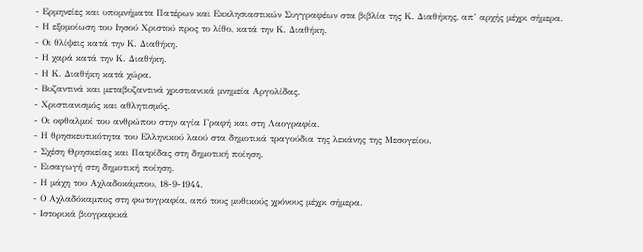- Ερμηνείες και υπομνήματα Πατέρων και Εκκλησιαστικών Συγγραφέων στα βιβλία της Κ. Διαθήκης, απ’ αρχής μέχρι σήμερα.
- Η εξομοίωση του Ιησού Χριστού προς το λίθο, κατά την Κ. Διαθήκη.
- Οι θλίψεις κατά την Κ. Διαθήκη.
- Η χαρά κατά την Κ. Διαθήκη.
- Η Κ. Διαθήκη κατά χώρα.
- Βυζαντινά και μεταβυζαντινά χριστιανικά μνημεία Αργολίδας.
- Χριστιανισμός και αθλητισμός.
- Οι οφθαλμοί του ανθρώπου στην αγία Γραφή και στη Λαογραφία.
- Η θρησκευτικότητα του Ελληνικού λαού στα δημοτικά τραγούδια της λεκάνης της Μεσογείου.
- Σχέση Θρησκείας και Πατρίδας στη δημοτική ποίηση.
- Εισαγωγή στη δημοτική ποίηση.
- Η μάχη του Αχλαδοκάμπου, 18-9-1944.
- Ο Αχλαδόκαμπος στη φωτογραφία, από τους μυθικούς χρόνους μέχρι σήμερα.
- Ιστορικά βιογραφικά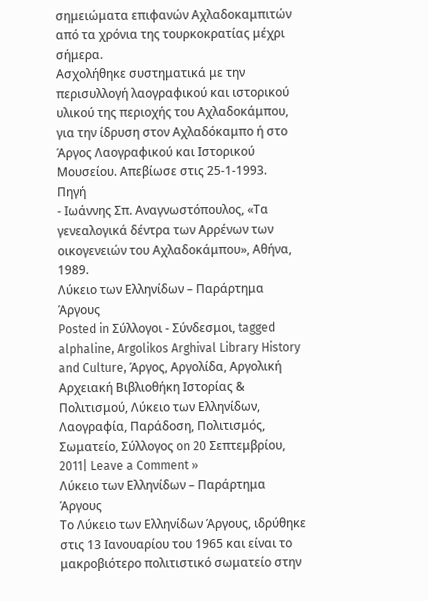σημειώματα επιφανών Αχλαδοκαμπιτών από τα χρόνια της τουρκοκρατίας μέχρι σήμερα.
Ασχολήθηκε συστηματικά με την περισυλλογή λαογραφικού και ιστορικού υλικού της περιοχής του Αχλαδοκάμπου, για την ίδρυση στον Αχλαδόκαμπο ή στο Άργος Λαογραφικού και Ιστορικού Μουσείου. Απεβίωσε στις 25-1-1993.
Πηγή
- Ιωάννης Σπ. Αναγνωστόπουλος, «Τα γενεαλογικά δέντρα των Αρρένων των οικογενειών του Αχλαδοκάμπου», Αθήνα, 1989.
Λύκειο των Ελληνίδων – Παράρτημα Άργους
Posted in Σύλλογοι - Σύνδεσμοι, tagged alphaline, Argolikos Arghival Library History and Culture, Άργος, Αργολίδα, Αργολική Αρχειακή Βιβλιοθήκη Ιστορίας & Πολιτισμού, Λύκειο των Ελληνίδων, Λαογραφία, Παράδοση, Πολιτισμός, Σωματείο, Σύλλογος on 20 Σεπτεμβρίου, 2011| Leave a Comment »
Λύκειο των Ελληνίδων – Παράρτημα Άργους
Το Λύκειο των Ελληνίδων Άργους, ιδρύθηκε στις 13 Ιανουαρίου του 1965 και είναι το μακροβιότερο πολιτιστικό σωματείο στην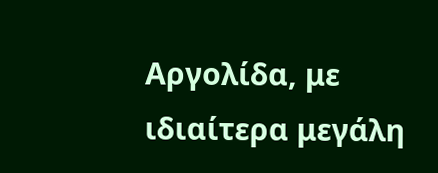Αργολίδα, με ιδιαίτερα μεγάλη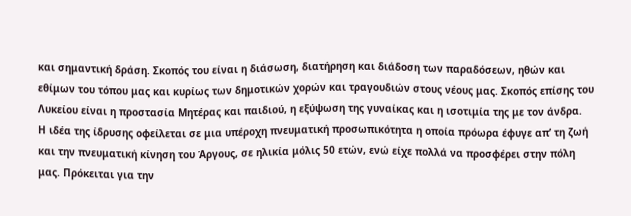και σημαντική δράση. Σκοπός του είναι η διάσωση, διατήρηση και διάδοση των παραδόσεων, ηθών και εθίμων του τόπου μας και κυρίως των δημοτικών χορών και τραγουδιών στους νέους μας. Σκοπός επίσης του Λυκείου είναι η προστασία Μητέρας και παιδιού, η εξύψωση της γυναίκας και η ισοτιμία της με τον άνδρα.
Η ιδέα της ίδρυσης οφείλεται σε μια υπέροχη πνευματική προσωπικότητα η οποία πρόωρα έφυγε απ’ τη ζωή και την πνευματική κίνηση του Άργους, σε ηλικία μόλις 50 ετών, ενώ είχε πολλά να προσφέρει στην πόλη μας. Πρόκειται για την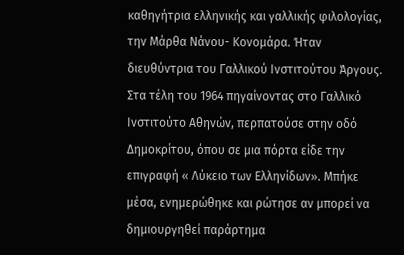καθηγήτρια ελληνικής και γαλλικής φιλολογίας, την Μάρθα Νάνου- Κονομάρα. Ήταν διευθύντρια του Γαλλικού Ινστιτούτου Άργους. Στα τέλη του 1964 πηγαίνοντας στο Γαλλικό Ινστιτούτο Αθηνών, περπατούσε στην οδό Δημοκρίτου, όπου σε μια πόρτα είδε την επιγραφή « Λύκειο των Ελληνίδων». Μπήκε μέσα, ενημερώθηκε και ρώτησε αν μπορεί να δημιουργηθεί παράρτημα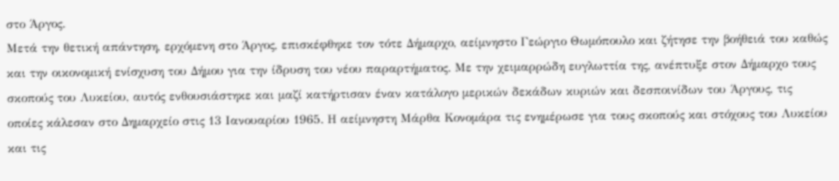στο Άργος.
Μετά την θετική απάντηση, ερχόμενη στο Άργος, επισκέφθηκε τον τότε Δήμαρχο, αείμνηστο Γεώργιο Θωμόπουλο και ζήτησε την βοήθειά του καθώς και την οικονομική ενίσχυση του Δήμου για την ίδρυση του νέου παραρτήματος. Με την χειμαρρώδη ευγλωττία της, ανέπτυξε στον Δήμαρχο τους σκοπούς του Λυκείου, αυτός ενθουσιάστηκε και μαζί κατήρτισαν έναν κατάλογο μερικών δεκάδων κυριών και δεσποινίδων του Άργους, τις οποίες κάλεσαν στο Δημαρχείο στις 13 Ιανουαρίου 1965. Η αείμνηστη Μάρθα Κονομάρα τις ενημέρωσε για τους σκοπούς και στόχους του Λυκείου και τις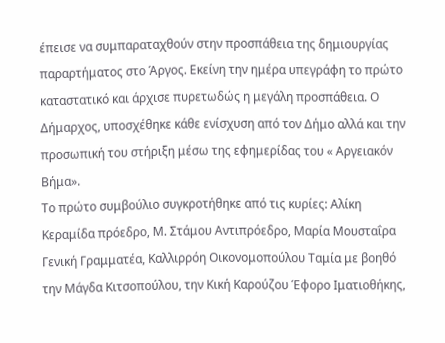έπεισε να συμπαραταχθούν στην προσπάθεια της δημιουργίας παραρτήματος στο Άργος. Εκείνη την ημέρα υπεγράφη το πρώτο καταστατικό και άρχισε πυρετωδώς η μεγάλη προσπάθεια. Ο Δήμαρχος, υποσχέθηκε κάθε ενίσχυση από τον Δήμο αλλά και την προσωπική του στήριξη μέσω της εφημερίδας του « Αργειακόν Βήμα».
Το πρώτο συμβούλιο συγκροτήθηκε από τις κυρίες: Αλίκη Κεραμίδα πρόεδρο, Μ. Στάμου Αντιπρόεδρο, Μαρία Μουσταΐρα Γενική Γραμματέα, Καλλιρρόη Οικονομοπούλου Ταμία με βοηθό την Μάγδα Κιτσοπούλου, την Κική Καρούζου Έφορο Ιματιοθήκης,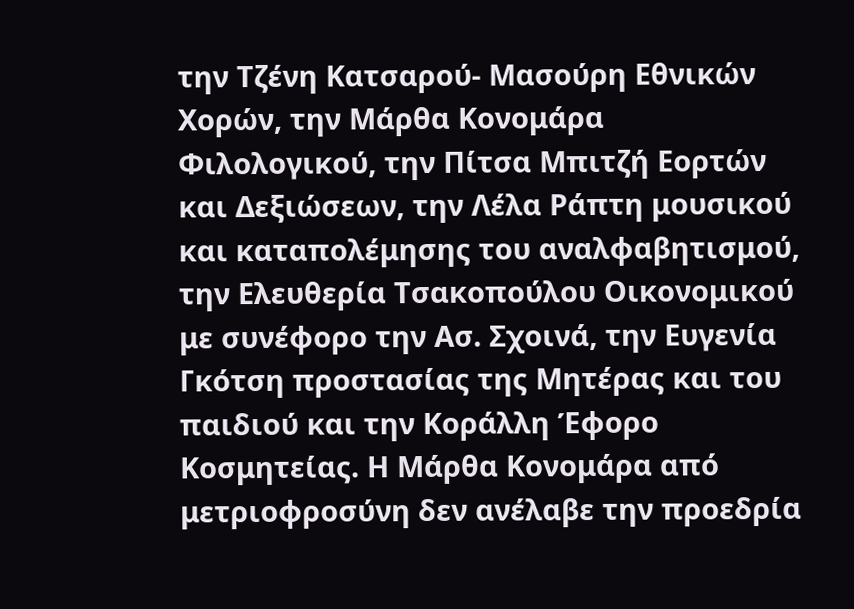την Τζένη Κατσαρού- Μασούρη Εθνικών Χορών, την Μάρθα Κονομάρα Φιλολογικού, την Πίτσα Μπιτζή Εορτών και Δεξιώσεων, την Λέλα Ράπτη μουσικού και καταπολέμησης του αναλφαβητισμού, την Ελευθερία Τσακοπούλου Οικονομικού με συνέφορο την Ασ. Σχοινά, την Ευγενία Γκότση προστασίας της Μητέρας και του παιδιού και την Κοράλλη Έφορο Κοσμητείας. Η Μάρθα Κονομάρα από μετριοφροσύνη δεν ανέλαβε την προεδρία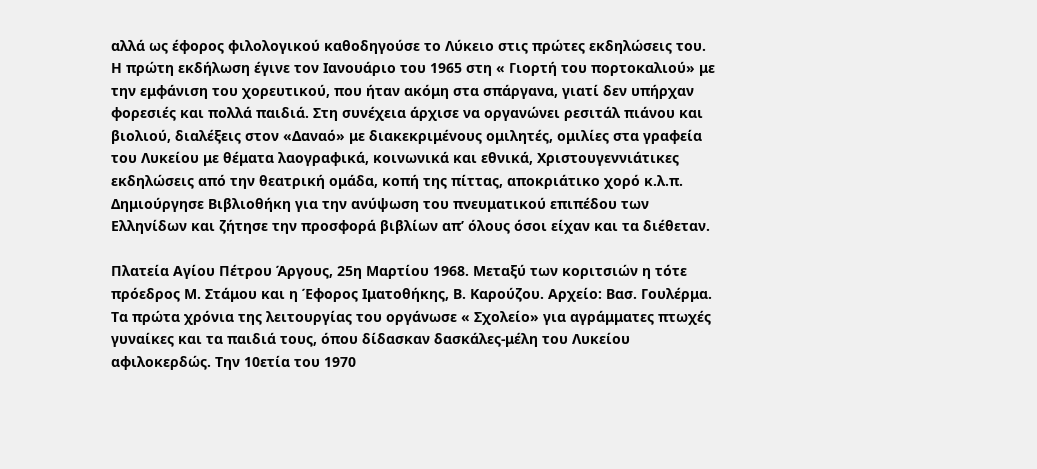αλλά ως έφορος φιλολογικού καθοδηγούσε το Λύκειο στις πρώτες εκδηλώσεις του.
Η πρώτη εκδήλωση έγινε τον Ιανουάριο του 1965 στη « Γιορτή του πορτοκαλιού» με την εμφάνιση του χορευτικού, που ήταν ακόμη στα σπάργανα, γιατί δεν υπήρχαν φορεσιές και πολλά παιδιά. Στη συνέχεια άρχισε να οργανώνει ρεσιτάλ πιάνου και βιολιού, διαλέξεις στον «Δαναό» με διακεκριμένους ομιλητές, ομιλίες στα γραφεία του Λυκείου με θέματα λαογραφικά, κοινωνικά και εθνικά, Χριστουγεννιάτικες εκδηλώσεις από την θεατρική ομάδα, κοπή της πίττας, αποκριάτικο χορό κ.λ.π. Δημιούργησε Βιβλιοθήκη για την ανύψωση του πνευματικού επιπέδου των Ελληνίδων και ζήτησε την προσφορά βιβλίων απ’ όλους όσοι είχαν και τα διέθεταν.

Πλατεία Αγίου Πέτρου Άργους, 25η Μαρτίου 1968. Μεταξύ των κοριτσιών η τότε πρόεδρος Μ. Στάμου και η Έφορος Ιματοθήκης, Β. Καρούζου. Αρχείο: Βασ. Γουλέρμα.
Τα πρώτα χρόνια της λειτουργίας του οργάνωσε « Σχολείο» για αγράμματες πτωχές γυναίκες και τα παιδιά τους, όπου δίδασκαν δασκάλες-μέλη του Λυκείου αφιλοκερδώς. Την 10ετία του 1970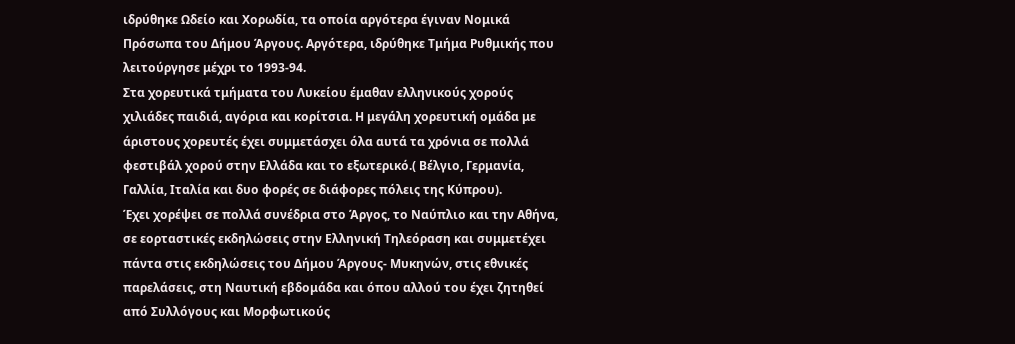ιδρύθηκε Ωδείο και Χορωδία, τα οποία αργότερα έγιναν Νομικά Πρόσωπα του Δήμου Άργους. Αργότερα, ιδρύθηκε Τμήμα Ρυθμικής που λειτούργησε μέχρι το 1993-94.
Στα χορευτικά τμήματα του Λυκείου έμαθαν ελληνικούς χορούς χιλιάδες παιδιά, αγόρια και κορίτσια. Η μεγάλη χορευτική ομάδα με άριστους χορευτές έχει συμμετάσχει όλα αυτά τα χρόνια σε πολλά φεστιβάλ χορού στην Ελλάδα και το εξωτερικό.( Βέλγιο, Γερμανία, Γαλλία, Ιταλία και δυο φορές σε διάφορες πόλεις της Κύπρου).
Έχει χορέψει σε πολλά συνέδρια στο Άργος, το Ναύπλιο και την Αθήνα, σε εορταστικές εκδηλώσεις στην Ελληνική Τηλεόραση και συμμετέχει πάντα στις εκδηλώσεις του Δήμου Άργους- Μυκηνών, στις εθνικές παρελάσεις, στη Ναυτική εβδομάδα και όπου αλλού του έχει ζητηθεί από Συλλόγους και Μορφωτικούς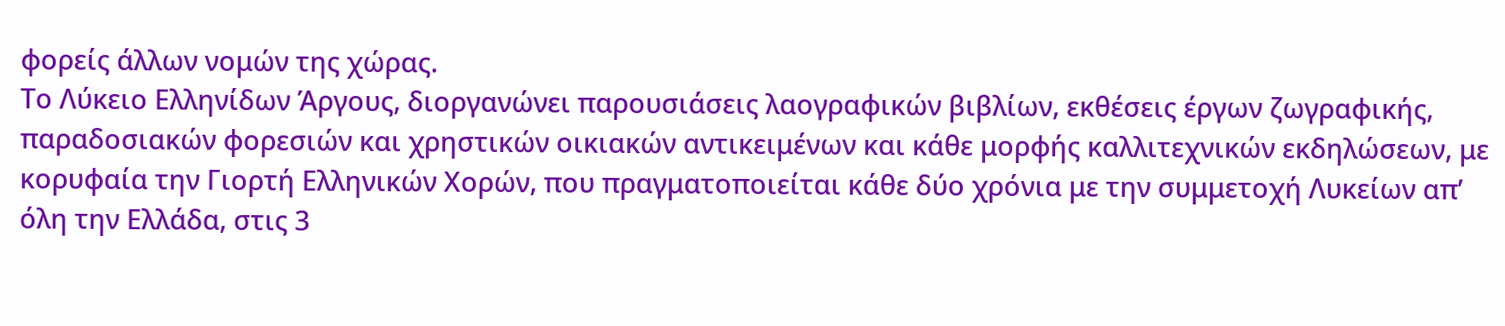φορείς άλλων νομών της χώρας.
Το Λύκειο Ελληνίδων Άργους, διοργανώνει παρουσιάσεις λαογραφικών βιβλίων, εκθέσεις έργων ζωγραφικής, παραδοσιακών φορεσιών και χρηστικών οικιακών αντικειμένων και κάθε μορφής καλλιτεχνικών εκδηλώσεων, με κορυφαία την Γιορτή Ελληνικών Χορών, που πραγματοποιείται κάθε δύο χρόνια με την συμμετοχή Λυκείων απ’ όλη την Ελλάδα, στις 3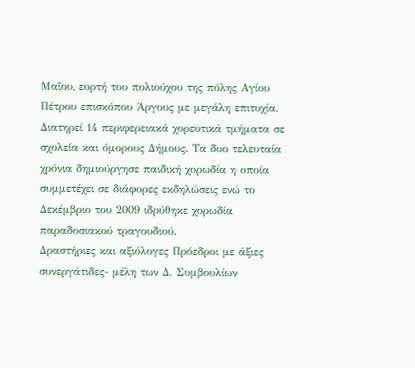Μαΐου, εορτή του πολιούχου της πόλης Αγίου Πέτρου επισκόπου Άργους με μεγάλη επιτυχία.
Διατηρεί 14 περιφερειακά χορευτικά τμήματα σε σχολεία και όμορους Δήμους. Τα δυο τελευταία χρόνια δημιούργησε παιδική χορωδία η οποία συμμετέχει σε διάφορες εκδηλώσεις ενώ το Δεκέμβριο του 2009 ιδρύθηκε χορωδία παραδοσιακού τραγουδιού.
Δραστήριες και αξιόλογες Πρόεδροι με άξιες συνεργάτιδες- μέλη των Δ. Συμβουλίων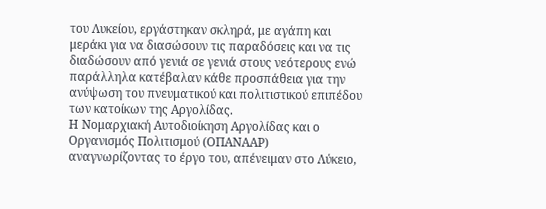του Λυκείου, εργάστηκαν σκληρά, με αγάπη και μεράκι για να διασώσουν τις παραδόσεις και να τις διαδώσουν από γενιά σε γενιά στους νεότερους ενώ παράλληλα κατέβαλαν κάθε προσπάθεια για την ανύψωση του πνευματικού και πολιτιστικού επιπέδου των κατοίκων της Αργολίδας.
Η Νομαρχιακή Αυτοδιοίκηση Αργολίδας και ο Οργανισμός Πολιτισμού (ΟΠΑΝΑΑΡ) αναγνωρίζοντας το έργο του, απένειμαν στο Λύκειο,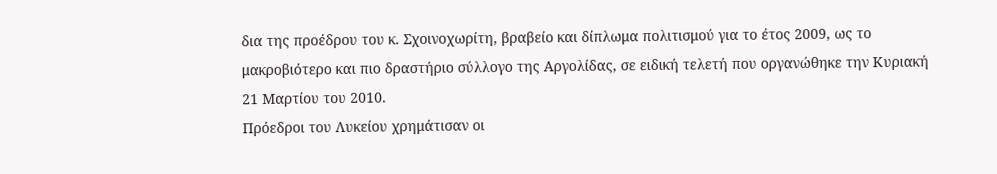δια της προέδρου του κ. Σχοινοχωρίτη, βραβείο και δίπλωμα πολιτισμού για το έτος 2009, ως το μακροβιότερο και πιο δραστήριο σύλλογο της Αργολίδας, σε ειδική τελετή που οργανώθηκε την Κυριακή 21 Μαρτίου του 2010.
Πρόεδροι του Λυκείου χρημάτισαν οι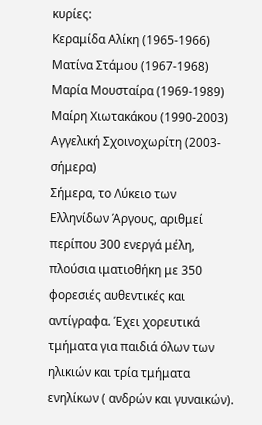κυρίες:
Κεραμίδα Αλίκη (1965-1966)
Ματίνα Στάμου (1967-1968)
Μαρία Μουσταίρα (1969-1989)
Μαίρη Χιωτακάκου (1990-2003)
Αγγελική Σχοινοχωρίτη (2003- σήμερα)
Σήμερα, το Λύκειο των Ελληνίδων Άργους, αριθμεί περίπου 300 ενεργά μέλη, πλούσια ιματιοθήκη με 350 φορεσιές αυθεντικές και αντίγραφα. Έχει χορευτικά τμήματα για παιδιά όλων των ηλικιών και τρία τμήματα ενηλίκων ( ανδρών και γυναικών).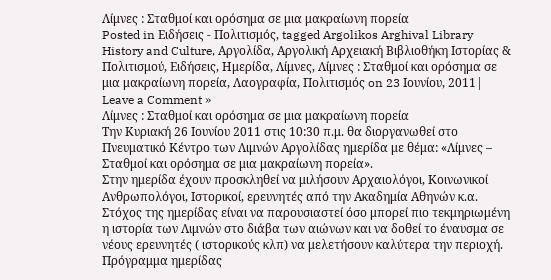Λίμνες : Σταθμοί και ορόσημα σε μια μακραίωνη πορεία
Posted in Ειδήσεις - Πολιτισμός, tagged Argolikos Arghival Library History and Culture, Αργολίδα, Αργολική Αρχειακή Βιβλιοθήκη Ιστορίας & Πολιτισμού, Ειδήσεις, Ημερίδα, Λίμνες, Λίμνες : Σταθμοί και ορόσημα σε μια μακραίωνη πορεία, Λαογραφία, Πολιτισμός on 23 Ιουνίου, 2011| Leave a Comment »
Λίμνες : Σταθμοί και ορόσημα σε μια μακραίωνη πορεία
Την Κυριακή 26 Ιουνίου 2011 στις 10:30 π.μ. θα διοργανωθεί στο Πνευματικό Κέντρο των Λιμνών Αργολίδας ημερίδα με θέμα: «Λίμνες – Σταθμοί και ορόσημα σε μια μακραίωνη πορεία».
Στην ημερίδα έχουν προσκληθεί να μιλήσουν Αρχαιολόγοι, Κοινωνικοί Ανθρωπολόγοι, Ιστορικοί, ερευνητές από την Ακαδημία Αθηνών κ.α. Στόχος της ημερίδας είναι να παρουσιαστεί όσο μπορεί πιο τεκμηριωμένη η ιστορία των Λιμνών στο διάβα των αιώνων και να δοθεί το έναυσμα σε νέους ερευνητές ( ιστορικούς κλπ) να μελετήσουν καλύτερα την περιοχή.
Πρόγραμμα ημερίδας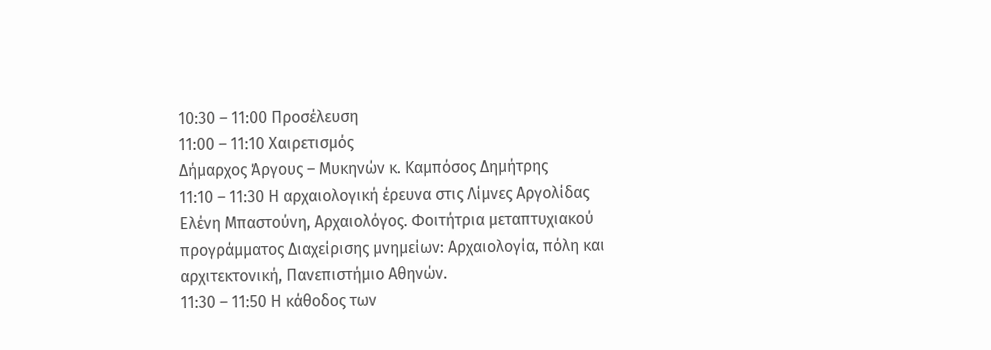10:30 – 11:00 Προσέλευση
11:00 – 11:10 Χαιρετισμός
Δήμαρχος Άργους – Μυκηνών κ. Καμπόσος Δημήτρης
11:10 – 11:30 Η αρχαιολογική έρευνα στις Λίμνες Αργολίδας
Ελένη Μπαστούνη, Αρχαιολόγος. Φοιτήτρια μεταπτυχιακού προγράμματος Διαχείρισης μνημείων: Αρχαιολογία, πόλη και αρχιτεκτονική, Πανεπιστήμιο Αθηνών.
11:30 – 11:50 Η κάθοδος των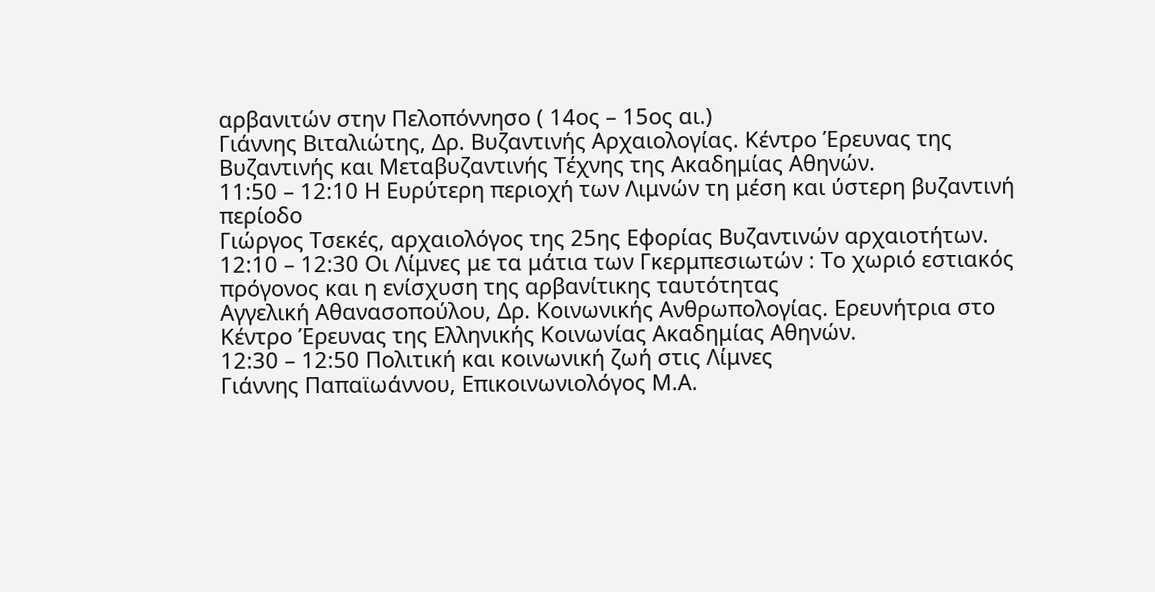αρβανιτών στην Πελοπόννησο ( 14ος – 15ος αι.)
Γιάννης Βιταλιώτης, Δρ. Βυζαντινής Αρχαιολογίας. Κέντρο Έρευνας της Βυζαντινής και Μεταβυζαντινής Τέχνης της Ακαδημίας Αθηνών.
11:50 – 12:10 Η Ευρύτερη περιοχή των Λιμνών τη μέση και ύστερη βυζαντινή περίοδο
Γιώργος Τσεκές, αρχαιολόγος της 25ης Εφορίας Βυζαντινών αρχαιοτήτων.
12:10 – 12:30 Οι Λίμνες με τα μάτια των Γκερμπεσιωτών : Το χωριό εστιακός πρόγονος και η ενίσχυση της αρβανίτικης ταυτότητας
Αγγελική Αθανασοπούλου, Δρ. Κοινωνικής Ανθρωπολογίας. Ερευνήτρια στο Κέντρο Έρευνας της Ελληνικής Κοινωνίας Ακαδημίας Αθηνών.
12:30 – 12:50 Πολιτική και κοινωνική ζωή στις Λίμνες
Γιάννης Παπαϊωάννου, Επικοινωνιολόγος Μ.Α.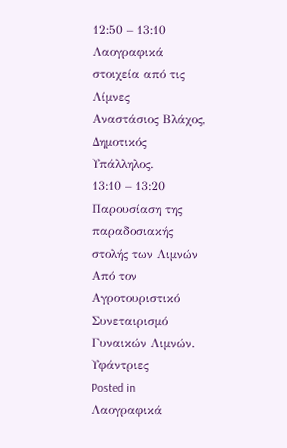12:50 – 13:10 Λαογραφικά στοιχεία από τις Λίμνες
Αναστάσιος Βλάχος, Δημοτικός Υπάλληλος.
13:10 – 13:20 Παρουσίαση της παραδοσιακής στολής των Λιμνών
Από τον Αγροτουριστικό Συνεταιρισμό Γυναικών Λιμνών.
Υφάντριες
Posted in Λαογραφικά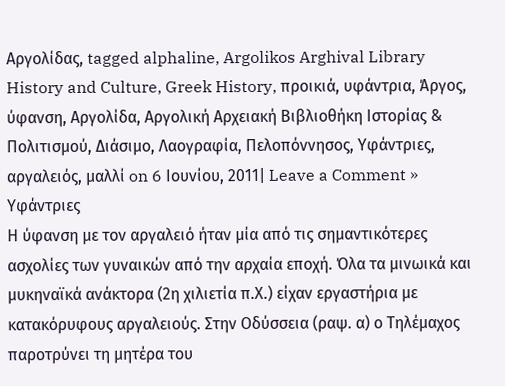Αργολίδας, tagged alphaline, Argolikos Arghival Library History and Culture, Greek History, προικιά, υφάντρια, Άργος, ύφανση, Αργολίδα, Αργολική Αρχειακή Βιβλιοθήκη Ιστορίας & Πολιτισμού, Διάσιμο, Λαογραφία, Πελοπόννησος, Υφάντριες, αργαλειός, μαλλί on 6 Ιουνίου, 2011| Leave a Comment »
Υφάντριες
Η ύφανση με τον αργαλειό ήταν μία από τις σημαντικότερες ασχολίες των γυναικών από την αρχαία εποχή. Όλα τα μινωικά και μυκηναϊκά ανάκτορα (2η χιλιετία π.Χ.) είχαν εργαστήρια με κατακόρυφους αργαλειούς. Στην Οδύσσεια (ραψ. α) ο Τηλέμαχος παροτρύνει τη μητέρα του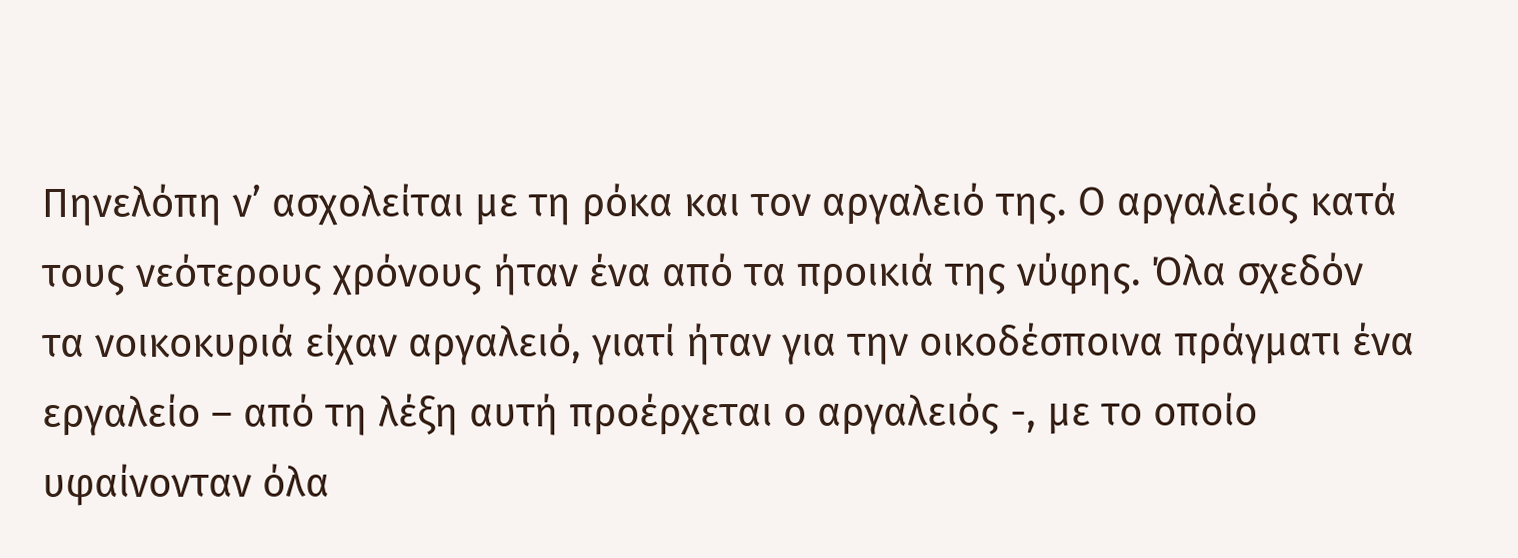Πηνελόπη ν’ ασχολείται με τη ρόκα και τον αργαλειό της. Ο αργαλειός κατά τους νεότερους χρόνους ήταν ένα από τα προικιά της νύφης. Όλα σχεδόν τα νοικοκυριά είχαν αργαλειό, γιατί ήταν για την οικοδέσποινα πράγματι ένα εργαλείο – από τη λέξη αυτή προέρχεται ο αργαλειός -, με το οποίο υφαίνονταν όλα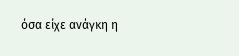όσα είχε ανάγκη η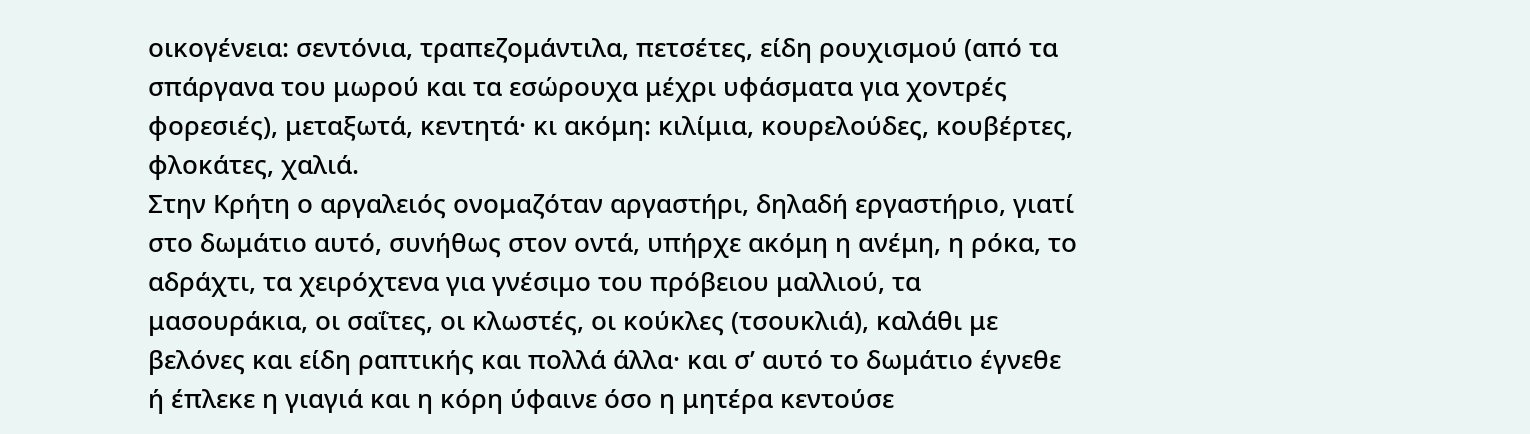οικογένεια: σεντόνια, τραπεζομάντιλα, πετσέτες, είδη ρουχισμού (από τα σπάργανα του μωρού και τα εσώρουχα μέχρι υφάσματα για χοντρές φορεσιές), μεταξωτά, κεντητά· κι ακόμη: κιλίμια, κουρελούδες, κουβέρτες, φλοκάτες, χαλιά.
Στην Κρήτη ο αργαλειός ονομαζόταν αργαστήρι, δηλαδή εργαστήριο, γιατί στο δωμάτιο αυτό, συνήθως στον οντά, υπήρχε ακόμη η ανέμη, η ρόκα, το αδράχτι, τα χειρόχτενα για γνέσιμο του πρόβειου μαλλιού, τα μασουράκια, οι σαΐτες, οι κλωστές, οι κούκλες (τσουκλιά), καλάθι με βελόνες και είδη ραπτικής και πολλά άλλα· και σ’ αυτό το δωμάτιο έγνεθε ή έπλεκε η γιαγιά και η κόρη ύφαινε όσο η μητέρα κεντούσε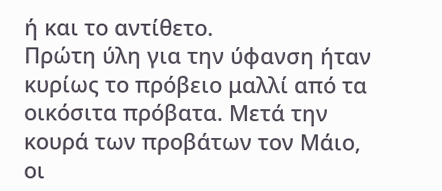ή και το αντίθετο.
Πρώτη ύλη για την ύφανση ήταν κυρίως το πρόβειο μαλλί από τα οικόσιτα πρόβατα. Μετά την κουρά των προβάτων τον Μάιο, οι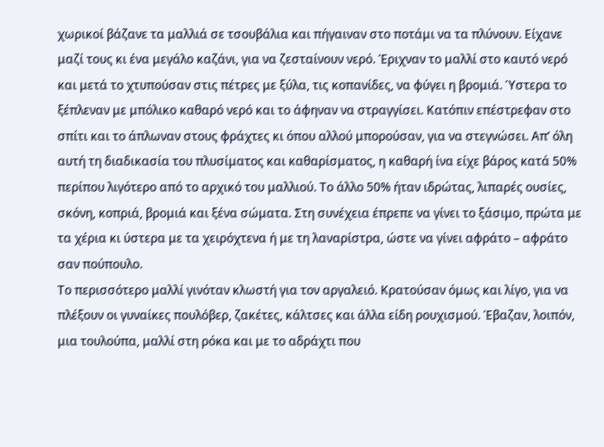χωρικοί βάζανε τα μαλλιά σε τσουβάλια και πήγαιναν στο ποτάμι να τα πλύνουν. Είχανε μαζί τους κι ένα μεγάλο καζάνι, για να ζεσταίνουν νερό. Έριχναν το μαλλί στο καυτό νερό και μετά το χτυπούσαν στις πέτρες με ξύλα, τις κοπανίδες, να φύγει η βρομιά. Ύστερα το ξέπλεναν με μπόλικο καθαρό νερό και το άφηναν να στραγγίσει. Κατόπιν επέστρεφαν στο σπίτι και το άπλωναν στους φράχτες κι όπου αλλού μπορούσαν, για να στεγνώσει. Απ’ όλη αυτή τη διαδικασία του πλυσίματος και καθαρίσματος, η καθαρή ίνα είχε βάρος κατά 50% περίπου λιγότερο από το αρχικό του μαλλιού. Το άλλο 50% ήταν ιδρώτας, λιπαρές ουσίες, σκόνη, κοπριά, βρομιά και ξένα σώματα. Στη συνέχεια έπρεπε να γίνει το ξάσιμο, πρώτα με τα χέρια κι ύστερα με τα χειρόχτενα ή με τη λαναρίστρα, ώστε να γίνει αφράτο – αφράτο σαν πούπουλο.
Το περισσότερο μαλλί γινόταν κλωστή για τον αργαλειό. Κρατούσαν όμως και λίγο, για να πλέξουν οι γυναίκες πουλόβερ, ζακέτες, κάλτσες και άλλα είδη ρουχισμού. Έβαζαν, λοιπόν, μια τουλούπα, μαλλί στη ρόκα και με το αδράχτι που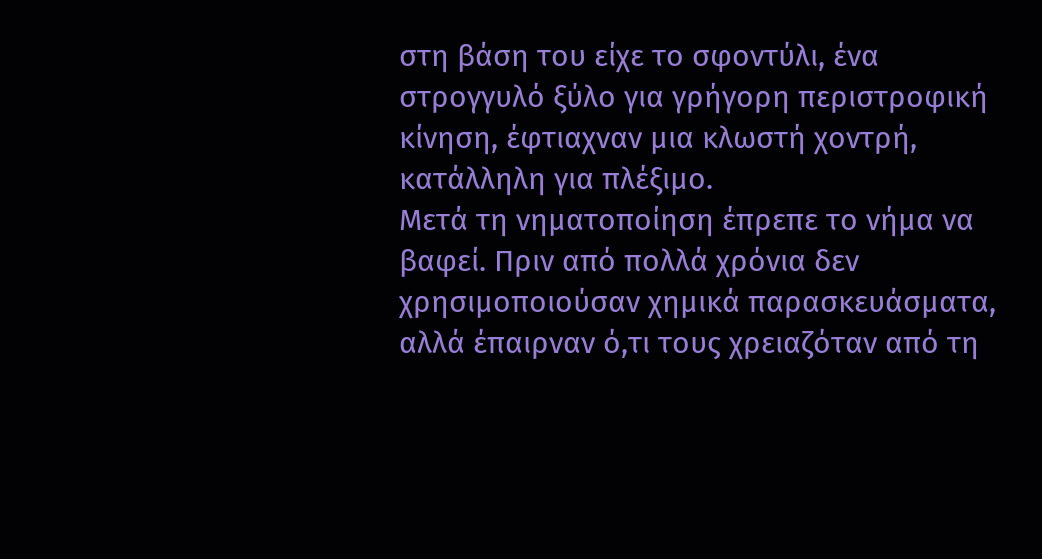στη βάση του είχε το σφοντύλι, ένα στρογγυλό ξύλο για γρήγορη περιστροφική κίνηση, έφτιαχναν μια κλωστή χοντρή, κατάλληλη για πλέξιμο.
Μετά τη νηματοποίηση έπρεπε το νήμα να βαφεί. Πριν από πολλά χρόνια δεν χρησιμοποιούσαν χημικά παρασκευάσματα, αλλά έπαιρναν ό,τι τους χρειαζόταν από τη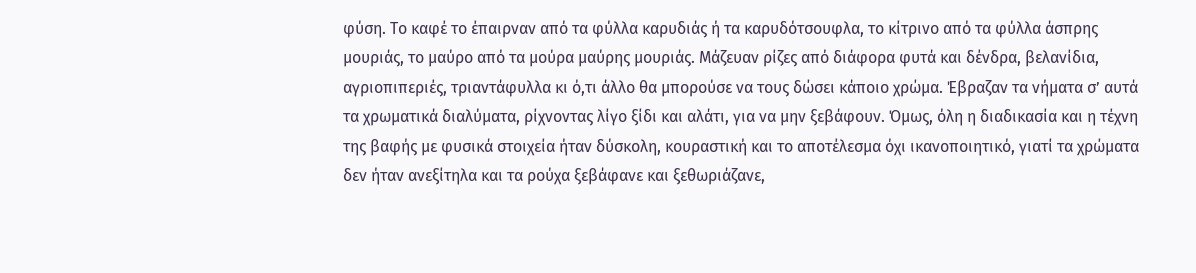φύση. Το καφέ το έπαιρναν από τα φύλλα καρυδιάς ή τα καρυδότσουφλα, το κίτρινο από τα φύλλα άσπρης μουριάς, το μαύρο από τα μούρα μαύρης μουριάς. Μάζευαν ρίζες από διάφορα φυτά και δένδρα, βελανίδια, αγριοπιπεριές, τριαντάφυλλα κι ό,τι άλλο θα μπορούσε να τους δώσει κάποιο χρώμα. Έβραζαν τα νήματα σ’ αυτά τα χρωματικά διαλύματα, ρίχνοντας λίγο ξίδι και αλάτι, για να μην ξεβάφουν. Όμως, όλη η διαδικασία και η τέχνη της βαφής με φυσικά στοιχεία ήταν δύσκολη, κουραστική και το αποτέλεσμα όχι ικανοποιητικό, γιατί τα χρώματα δεν ήταν ανεξίτηλα και τα ρούχα ξεβάφανε και ξεθωριάζανε,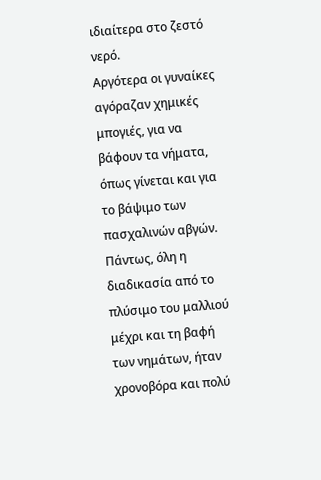ιδιαίτερα στο ζεστό νερό.
Αργότερα οι γυναίκες αγόραζαν χημικές μπογιές, για να βάφουν τα νήματα, όπως γίνεται και για το βάψιμο των πασχαλινών αβγών. Πάντως, όλη η διαδικασία από το πλύσιμο του μαλλιού μέχρι και τη βαφή των νημάτων, ήταν χρονοβόρα και πολύ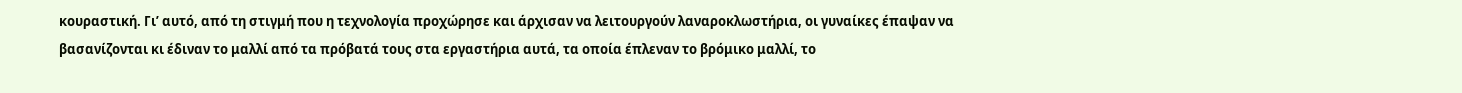κουραστική. Γι’ αυτό, από τη στιγμή που η τεχνολογία προχώρησε και άρχισαν να λειτουργούν λαναροκλωστήρια, οι γυναίκες έπαψαν να βασανίζονται κι έδιναν το μαλλί από τα πρόβατά τους στα εργαστήρια αυτά, τα οποία έπλεναν το βρόμικο μαλλί, το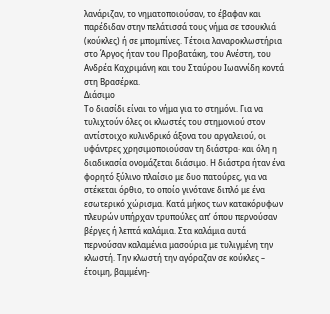λανάριζαν, το νηματοποιούσαν, το έβαφαν και παρέδιδαν στην πελάτισσά τους νήμα σε τσουκλιά (κούκλες) ή σε μπομπίνες. Τέτοια λαναροκλωστήρια στο Άργος ήταν του Προβατάκη, του Ανέστη, του Ανδρέα Καχριμάνη και του Σταύρου Ιωαννίδη κοντά στη Βρασέρκα.
Διάσιμο
Το διασίδι είναι το νήμα για το στημόνι. Για να τυλιχτούν όλες οι κλωστές του στημονιού στον αντίστοιχο κυλινδρικό άξονα του αργαλειού, οι υφάντρες χρησιμοποιούσαν τη διάστρα· και όλη η διαδικασία ονομάζεται διάσιμο. Η διάστρα ήταν ένα φορητό ξύλινο πλαίσιο με δυο πατούρες, για να στέκεται όρθιο, το οποίο γινότανε διπλό με ένα εσωτερικό χώρισμα. Κατά μήκος των κατακόρυφων πλευρών υπήρχαν τρυπούλες απ’ όπου περνούσαν βέργες ή λεπτά καλάμια. Στα καλάμια αυτά περνούσαν καλαμένια μασούρια με τυλιγμένη την κλωστή. Την κλωστή την αγόραζαν σε κούκλες – έτοιμη, βαμμένη-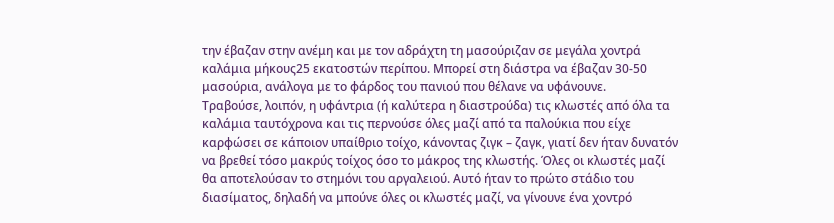την έβαζαν στην ανέμη και με τον αδράχτη τη μασούριζαν σε μεγάλα χοντρά καλάμια μήκους25 εκατοστών περίπου. Μπορεί στη διάστρα να έβαζαν 30-50 μασούρια, ανάλογα με το φάρδος του πανιού που θέλανε να υφάνουνε.
Τραβούσε, λοιπόν, η υφάντρια (ή καλύτερα η διαστρούδα) τις κλωστές από όλα τα καλάμια ταυτόχρονα και τις περνούσε όλες μαζί από τα παλούκια που είχε καρφώσει σε κάποιον υπαίθριο τοίχο, κάνοντας ζιγκ – ζαγκ, γιατί δεν ήταν δυνατόν να βρεθεί τόσο μακρύς τοίχος όσο το μάκρος της κλωστής. Όλες οι κλωστές μαζί θα αποτελούσαν το στημόνι του αργαλειού. Αυτό ήταν το πρώτο στάδιο του διασίματος, δηλαδή να μπούνε όλες οι κλωστές μαζί, να γίνουνε ένα χοντρό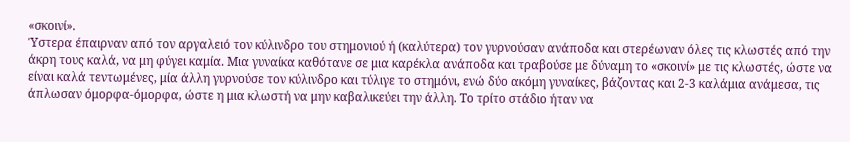«σκοινί».
Ύστερα έπαιρναν από τον αργαλειό τον κύλινδρο του στημονιού ή (καλύτερα) τον γυρνούσαν ανάποδα και στερέωναν όλες τις κλωστές από την άκρη τους καλά, να μη φύγει καμία. Μια γυναίκα καθότανε σε μια καρέκλα ανάποδα και τραβούσε με δύναμη το «σκοινί» με τις κλωστές, ώστε να είναι καλά τεντωμένες, μία άλλη γυρνούσε τον κύλινδρο και τύλιγε το στημόνι, ενώ δύο ακόμη γυναίκες, βάζοντας και 2-3 καλάμια ανάμεσα, τις άπλωσαν όμορφα-όμορφα, ώστε η μια κλωστή να μην καβαλικεύει την άλλη. Το τρίτο στάδιο ήταν να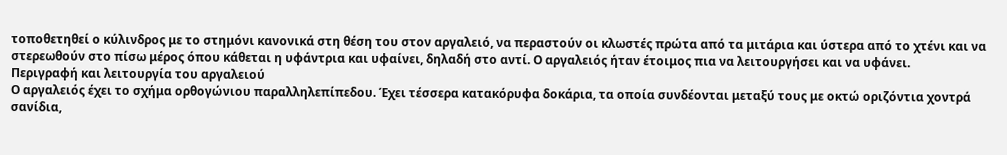τοποθετηθεί ο κύλινδρος με το στημόνι κανονικά στη θέση του στον αργαλειό, να περαστούν οι κλωστές πρώτα από τα μιτάρια και ύστερα από το χτένι και να στερεωθούν στο πίσω μέρος όπου κάθεται η υφάντρια και υφαίνει, δηλαδή στο αντί. Ο αργαλειός ήταν έτοιμος πια να λειτουργήσει και να υφάνει.
Περιγραφή και λειτουργία του αργαλειού
Ο αργαλειός έχει το σχήμα ορθογώνιου παραλληλεπίπεδου. Έχει τέσσερα κατακόρυφα δοκάρια, τα οποία συνδέονται μεταξύ τους με οκτώ οριζόντια χοντρά σανίδια,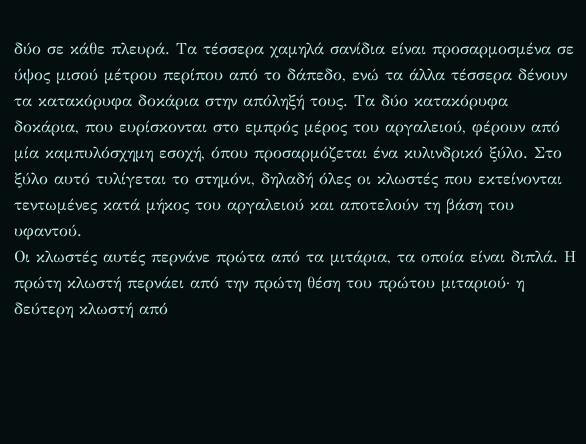δύο σε κάθε πλευρά. Τα τέσσερα χαμηλά σανίδια είναι προσαρμοσμένα σε ύψος μισού μέτρου περίπου από το δάπεδο, ενώ τα άλλα τέσσερα δένουν τα κατακόρυφα δοκάρια στην απόληξή τους. Τα δύο κατακόρυφα δοκάρια, που ευρίσκονται στο εμπρός μέρος του αργαλειού, φέρουν από μία καμπυλόσχημη εσοχή, όπου προσαρμόζεται ένα κυλινδρικό ξύλο. Στο ξύλο αυτό τυλίγεται το στημόνι, δηλαδή όλες οι κλωστές που εκτείνονται τεντωμένες κατά μήκος του αργαλειού και αποτελούν τη βάση του υφαντού.
Οι κλωστές αυτές περνάνε πρώτα από τα μιτάρια, τα οποία είναι διπλά. Η πρώτη κλωστή περνάει από την πρώτη θέση του πρώτου μιταριού· η δεύτερη κλωστή από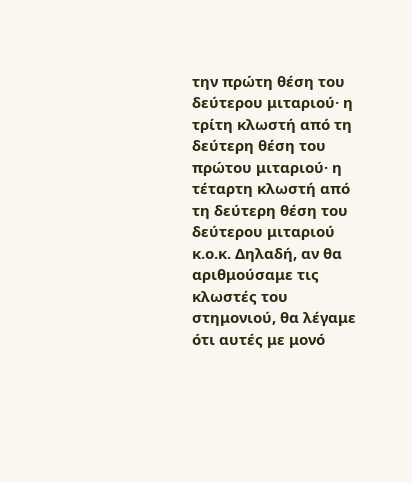την πρώτη θέση του δεύτερου μιταριού· η τρίτη κλωστή από τη δεύτερη θέση του πρώτου μιταριού· η τέταρτη κλωστή από τη δεύτερη θέση του δεύτερου μιταριού κ.ο.κ. Δηλαδή, αν θα αριθμούσαμε τις κλωστές του στημονιού, θα λέγαμε ότι αυτές με μονό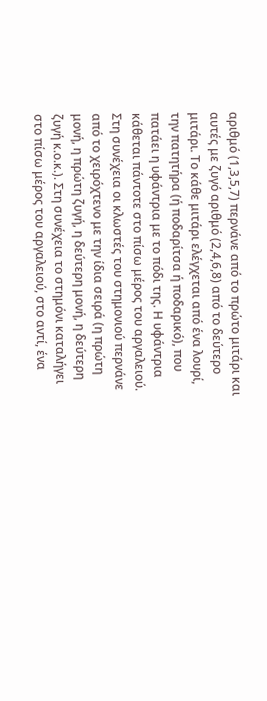αριθμό (1,3,5,7) περνάνε από το πρώτο μιτάρι και αυτές με ζυγό αριθμό (2,4,6,8) από το δεύτερο μιτάρι. Το κάθε μιτάρι ελέγχεται από ένα λουρί, την πατητήρα (ή ποδαρίτσα ή ποδαρικό), που πατάει η υφάντρια με το πόδι της. Η υφάντρια κάθεται πάντοτε στο πίσω μέρος του αργαλειού. Στη συνέχεια οι κλωστές του στημονιού περνάνε από το χειρόχτενο με την ίδια σειρά (η πρώτη μονή, η πρώτη ζυγή, η δεύτερη μονή, η δεύτερη ζυγή κ.ο.κ.). Στη συνέχεια το στημόνι καταλήγει στο πίσω μέρος του αργαλειού, στο αντί, ένα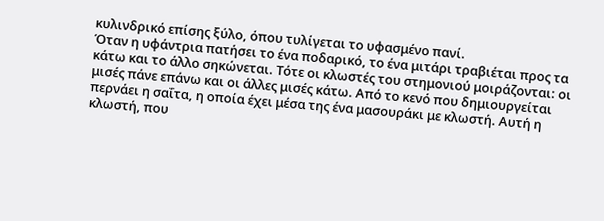κυλινδρικό επίσης ξύλο, όπου τυλίγεται το υφασμένο πανί.
Όταν η υφάντρια πατήσει το ένα ποδαρικό, το ένα μιτάρι τραβιέται προς τα κάτω και το άλλο σηκώνεται. Τότε οι κλωστές του στημονιού μοιράζονται: οι μισές πάνε επάνω και οι άλλες μισές κάτω. Από το κενό που δημιουργείται περνάει η σαΐτα, η οποία έχει μέσα της ένα μασουράκι με κλωστή. Αυτή η κλωστή, που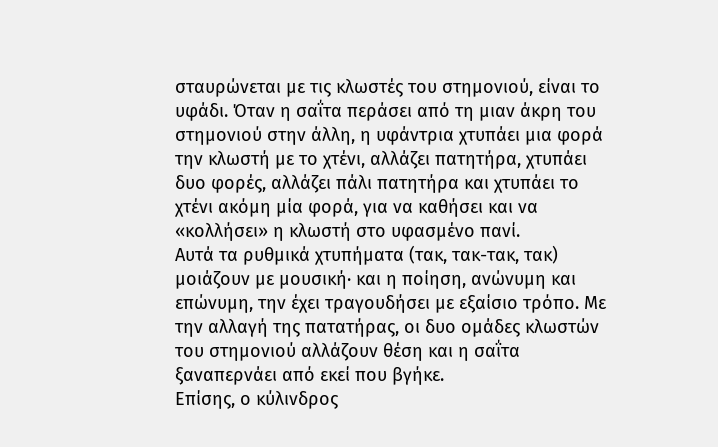σταυρώνεται με τις κλωστές του στημονιού, είναι το υφάδι. Όταν η σαΐτα περάσει από τη μιαν άκρη του στημονιού στην άλλη, η υφάντρια χτυπάει μια φορά την κλωστή με το χτένι, αλλάζει πατητήρα, χτυπάει δυο φορές, αλλάζει πάλι πατητήρα και χτυπάει το χτένι ακόμη μία φορά, για να καθήσει και να «κολλήσει» η κλωστή στο υφασμένο πανί.
Αυτά τα ρυθμικά χτυπήματα (τακ, τακ-τακ, τακ) μοιάζουν με μουσική· και η ποίηση, ανώνυμη και επώνυμη, την έχει τραγουδήσει με εξαίσιο τρόπο. Με την αλλαγή της πατατήρας, οι δυο ομάδες κλωστών του στημονιού αλλάζουν θέση και η σαΐτα ξαναπερνάει από εκεί που βγήκε.
Επίσης, ο κύλινδρος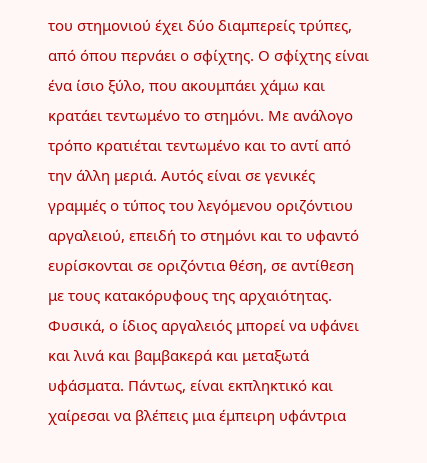του στημονιού έχει δύο διαμπερείς τρύπες, από όπου περνάει ο σφίχτης. Ο σφίχτης είναι ένα ίσιο ξύλο, που ακουμπάει χάμω και κρατάει τεντωμένο το στημόνι. Με ανάλογο τρόπο κρατιέται τεντωμένο και το αντί από την άλλη μεριά. Αυτός είναι σε γενικές γραμμές ο τύπος του λεγόμενου οριζόντιου αργαλειού, επειδή το στημόνι και το υφαντό ευρίσκονται σε οριζόντια θέση, σε αντίθεση με τους κατακόρυφους της αρχαιότητας.
Φυσικά, ο ίδιος αργαλειός μπορεί να υφάνει και λινά και βαμβακερά και μεταξωτά υφάσματα. Πάντως, είναι εκπληκτικό και χαίρεσαι να βλέπεις μια έμπειρη υφάντρια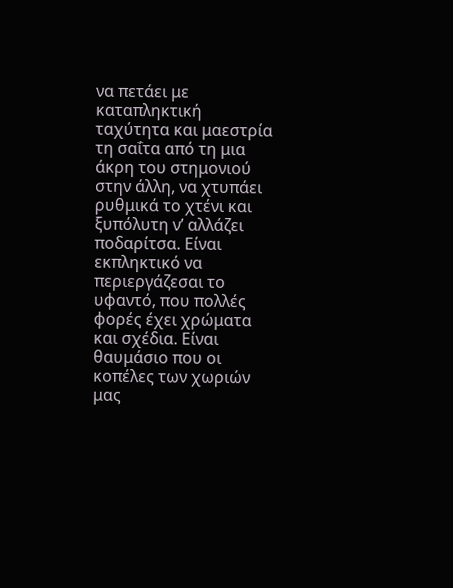να πετάει με καταπληκτική ταχύτητα και μαεστρία τη σαΐτα από τη μια άκρη του στημονιού στην άλλη, να χτυπάει ρυθμικά το χτένι και ξυπόλυτη ν’ αλλάζει ποδαρίτσα. Είναι εκπληκτικό να περιεργάζεσαι το υφαντό, που πολλές φορές έχει χρώματα και σχέδια. Είναι θαυμάσιο που οι κοπέλες των χωριών μας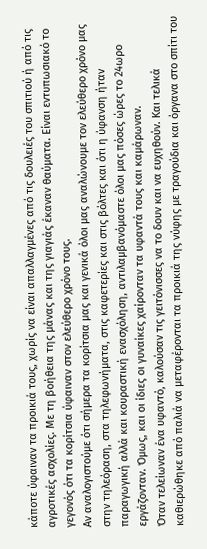κάποτε ύφαιναν τα προικιά τους, χωρίς να είναι απαλλαγμένες από τις δουλειές του σπιτιού ή από τις αγροτικές ασχολίες. Με τη βοήθεια της μάνας και της γιαγιάς έκαναν θαύματα. Είναι εντυπωσιακό το γεγονός ότι τα κορίτσια ύφαιναν στον ελεύθερο χρόνο τους.
Αν αναλογιστούμε ότι σήμερα τα κορίτσια μας και γενικά όλοι μας αναλώνουμε τον ελεύθερο χρόνο μας στην τηλεόραση, στα τηλεφωνήματα, στις καφετερίες και στις βόλτες και ότι η ύφανση ήταν παραγωγική αλλά και κουραστική ενασχόληση, αντιλαμβανόμαστε όλοι μας πόσες ώρες το 24ωρο εργάζονταν. Όμως, και οι ίδιες οι γυναίκες χαίρονταν τα υφαντά τους και καμάρωναν.
Όταν τελείωναν ένα υφαντό, καλούσαν τις γειτόνισσες να το δουν και να ευχηθούν. Και τελικά καθιερώθηκε από παλιά να μεταφέρονται τα προικιά της νύφης με τραγούδια και όργανα στο σπίτι του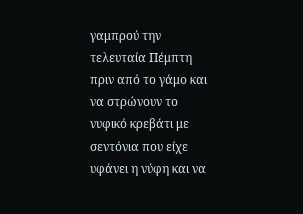γαμπρού την τελευταία Πέμπτη πριν από το γάμο και να στρώνουν το νυφικό κρεβάτι με σεντόνια που είχε υφάνει η νύφη και να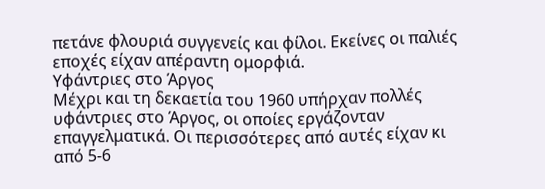πετάνε φλουριά συγγενείς και φίλοι. Εκείνες οι παλιές εποχές είχαν απέραντη ομορφιά.
Υφάντριες στο Άργος
Μέχρι και τη δεκαετία του 1960 υπήρχαν πολλές υφάντριες στο Άργος, οι οποίες εργάζονταν επαγγελματικά. Οι περισσότερες από αυτές είχαν κι από 5-6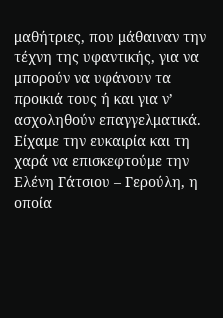μαθήτριες, που μάθαιναν την τέχνη της υφαντικής, για να μπορούν να υφάνουν τα προικιά τους ή και για ν’ ασχοληθούν επαγγελματικά. Είχαμε την ευκαιρία και τη χαρά να επισκεφτούμε την Ελένη Γάτσιου – Γερούλη, η οποία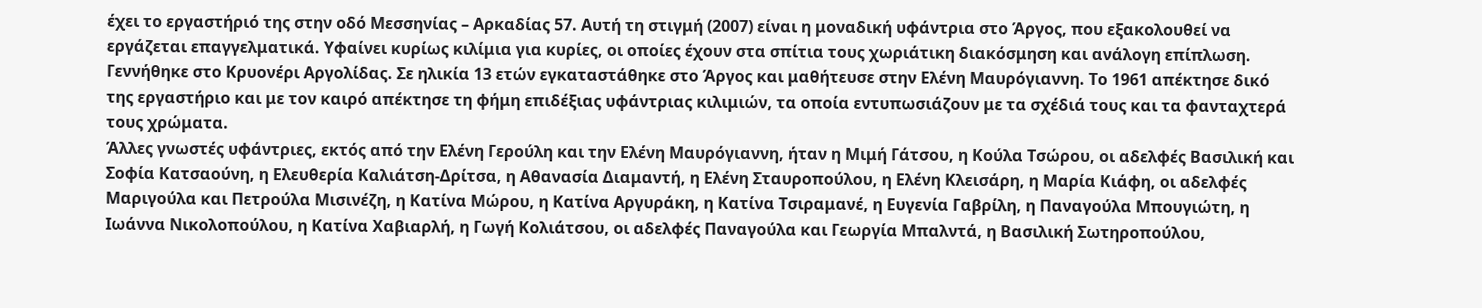έχει το εργαστήριό της στην οδό Μεσσηνίας – Αρκαδίας 57. Αυτή τη στιγμή (2007) είναι η μοναδική υφάντρια στο Άργος, που εξακολουθεί να εργάζεται επαγγελματικά. Υφαίνει κυρίως κιλίμια για κυρίες, οι οποίες έχουν στα σπίτια τους χωριάτικη διακόσμηση και ανάλογη επίπλωση. Γεννήθηκε στο Κρυονέρι Αργολίδας. Σε ηλικία 13 ετών εγκαταστάθηκε στο Άργος και μαθήτευσε στην Ελένη Μαυρόγιαννη. Το 1961 απέκτησε δικό της εργαστήριο και με τον καιρό απέκτησε τη φήμη επιδέξιας υφάντριας κιλιμιών, τα οποία εντυπωσιάζουν με τα σχέδιά τους και τα φανταχτερά τους χρώματα.
Άλλες γνωστές υφάντριες, εκτός από την Ελένη Γερούλη και την Ελένη Μαυρόγιαννη, ήταν η Μιμή Γάτσου, η Κούλα Τσώρου, οι αδελφές Βασιλική και Σοφία Κατσαούνη, η Ελευθερία Καλιάτση-Δρίτσα, η Αθανασία Διαμαντή, η Ελένη Σταυροπούλου, η Ελένη Κλεισάρη, η Μαρία Κιάφη, οι αδελφές Μαριγούλα και Πετρούλα Μισινέζη, η Κατίνα Μώρου, η Κατίνα Αργυράκη, η Κατίνα Τσιραμανέ, η Ευγενία Γαβρίλη, η Παναγούλα Μπουγιώτη, η Ιωάννα Νικολοπούλου, η Κατίνα Χαβιαρλή, η Γωγή Κολιάτσου, οι αδελφές Παναγούλα και Γεωργία Μπαλντά, η Βασιλική Σωτηροπούλου,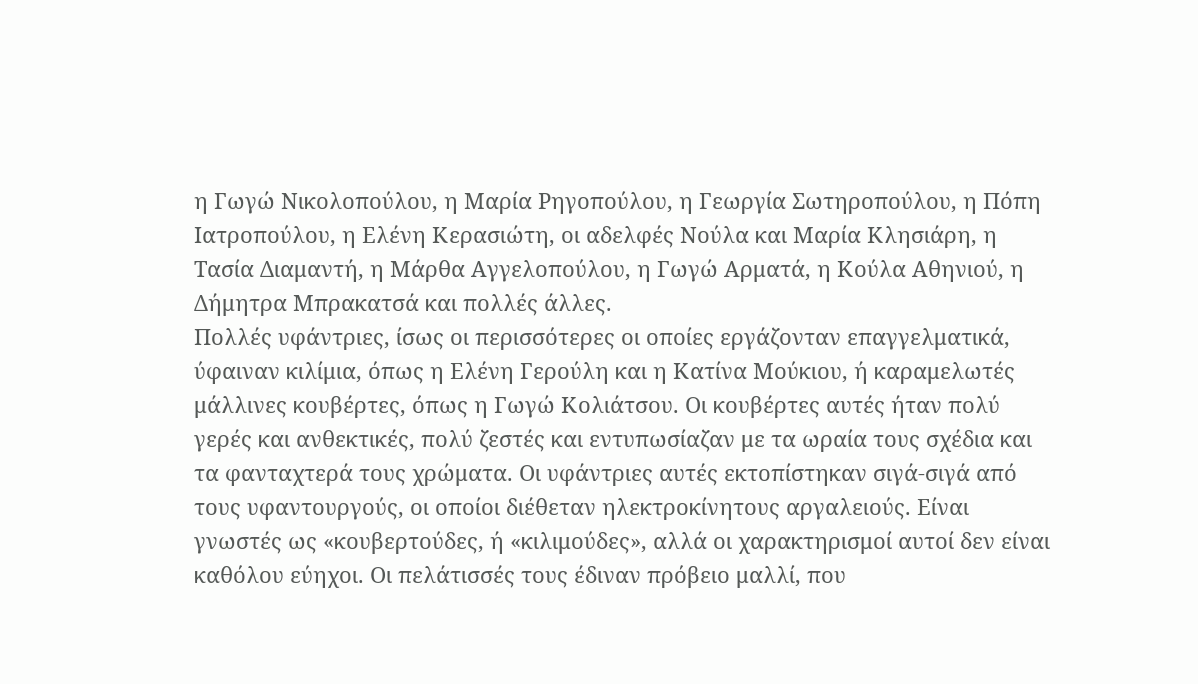η Γωγώ Νικολοπούλου, η Μαρία Ρηγοπούλου, η Γεωργία Σωτηροπούλου, η Πόπη Ιατροπούλου, η Ελένη Κερασιώτη, οι αδελφές Νούλα και Μαρία Κλησιάρη, η Τασία Διαμαντή, η Μάρθα Αγγελοπούλου, η Γωγώ Αρματά, η Κούλα Αθηνιού, η Δήμητρα Μπρακατσά και πολλές άλλες.
Πολλές υφάντριες, ίσως οι περισσότερες οι οποίες εργάζονταν επαγγελματικά, ύφαιναν κιλίμια, όπως η Ελένη Γερούλη και η Κατίνα Μούκιου, ή καραμελωτές μάλλινες κουβέρτες, όπως η Γωγώ Κολιάτσου. Οι κουβέρτες αυτές ήταν πολύ γερές και ανθεκτικές, πολύ ζεστές και εντυπωσίαζαν με τα ωραία τους σχέδια και τα φανταχτερά τους χρώματα. Οι υφάντριες αυτές εκτοπίστηκαν σιγά-σιγά από τους υφαντουργούς, οι οποίοι διέθεταν ηλεκτροκίνητους αργαλειούς. Είναι γνωστές ως «κουβερτούδες, ή «κιλιμούδες», αλλά οι χαρακτηρισμοί αυτοί δεν είναι καθόλου εύηχοι. Οι πελάτισσές τους έδιναν πρόβειο μαλλί, που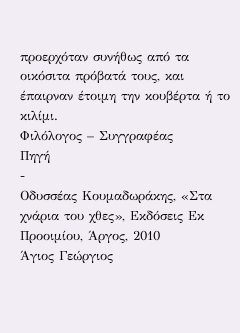προερχόταν συνήθως από τα οικόσιτα πρόβατά τους, και έπαιρναν έτοιμη την κουβέρτα ή το κιλίμι.
Φιλόλογος – Συγγραφέας
Πηγή
-
Οδυσσέας Κουμαδωράκης, «Στα χνάρια του χθες», Εκδόσεις Εκ Προοιμίου, Άργος, 2010
Άγιος Γεώργιος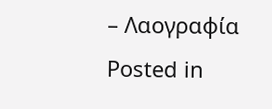– Λαογραφία
Posted in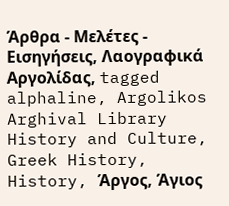Άρθρα - Μελέτες - Εισηγήσεις, Λαογραφικά Αργολίδας, tagged alphaline, Argolikos Arghival Library History and Culture, Greek History, History, Άργος, Άγιος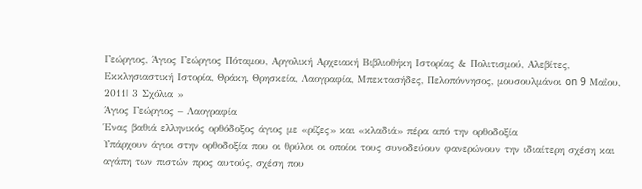Γεώργιος, Άγιος Γεώργιος Πόταμου, Αργολική Αρχειακή Βιβλιοθήκη Ιστορίας & Πολιτισμού, Αλεβίτες, Εκκλησιαστική Ιστορία, Θράκη, Θρησκεία, Λαογραφία, Μπεκτασήδες, Πελοπόννησος, μουσουλμάνοι on 9 Μαΐου, 2011| 3 Σχόλια »
Άγιος Γεώργιος – Λαογραφία
Ένας βαθιά ελληνικός ορθόδοξος άγιος με «ρίζες» και «κλαδιά» πέρα από την ορθοδοξία
Υπάρχουν άγιοι στην ορθοδοξία που οι θρύλοι οι οποίοι τους συνοδεύουν φανερώνουν την ιδιαίτερη σχέση και αγάπη των πιστών προς αυτούς, σχέση που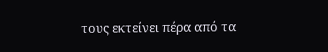τους εκτείνει πέρα από τα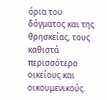όρια του δόγματος και της θρησκείας, τους καθιστά περισσότερο οικείους και οικουμενικούς.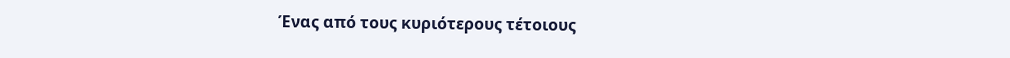Ένας από τους κυριότερους τέτοιους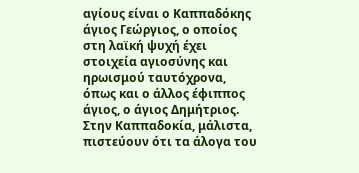αγίους είναι ο Καππαδόκης άγιος Γεώργιος, ο οποίος στη λαϊκή ψυχή έχει στοιχεία αγιοσύνης και ηρωισμού ταυτόχρονα, όπως και ο άλλος έφιππος άγιος, ο άγιος Δημήτριος. Στην Καππαδοκία, μάλιστα, πιστεύουν ότι τα άλογα του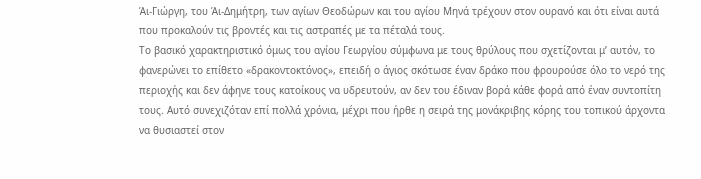Άι-Γιώργη, του Άι-Δημήτρη, των αγίων Θεοδώρων και του αγίου Μηνά τρέχουν στον ουρανό και ότι είναι αυτά που προκαλούν τις βροντές και τις αστραπές με τα πέταλά τους.
Το βασικό χαρακτηριστικό όμως του αγίου Γεωργίου σύμφωνα με τους θρύλους που σχετίζονται μ’ αυτόν, το φανερώνει το επίθετο «δρακοντοκτόνος», επειδή ο άγιος σκότωσε έναν δράκο που φρουρούσε όλο το νερό της περιοχής και δεν άφηνε τους κατοίκους να υδρευτούν, αν δεν του έδιναν βορά κάθε φορά από έναν συντοπίτη τους. Αυτό συνεχιζόταν επί πολλά χρόνια, μέχρι που ήρθε η σειρά της μονάκριβης κόρης του τοπικού άρχοντα να θυσιαστεί στον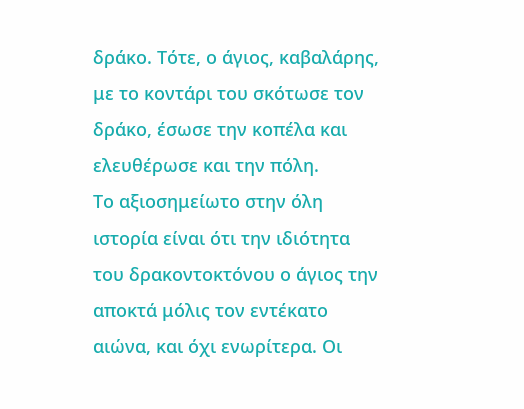δράκο. Τότε, ο άγιος, καβαλάρης, με το κοντάρι του σκότωσε τον δράκο, έσωσε την κοπέλα και ελευθέρωσε και την πόλη.
Το αξιοσημείωτο στην όλη ιστορία είναι ότι την ιδιότητα του δρακοντοκτόνου ο άγιος την αποκτά μόλις τον εντέκατο αιώνα, και όχι ενωρίτερα. Οι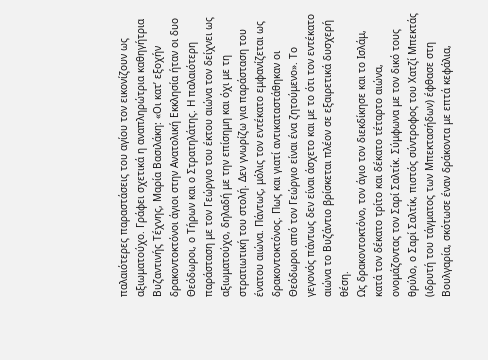παλαιότερες παραστάσεις του αγίου τον εικονίζουν ως αξιωματούχο. Γράφει σχετικά η αναπληρώτρια καθηγήτρια Βυζαντινής Τέχνης, Μαρία Βασιλάκη: «Οι κατ’ εξοχήν δρακοντοκτόνοι άγιοι στην Ανατολική Εκκλησία ήταν οι δυο Θεόδωροι, ο Τήρων και ο Στρατηλάτης. Η παλαιότερη παράσταση με τον Γεώργιο του έκτου αιώνα τον δείχνει ως αξιωματούχο, δηλαδή με την επίσημη και όχι με τη στρατιωτική του στολή. Δεν γνωρίζω για παράσταση του ένατου αιώνα. Πάντως, μόλις τον εντέκατο εμφανίζεται ως δρακοντοκτόνος. Πως και γιατί αντικαταστάθηκαν οι Θεόδωροι από τον Γεώργιο είναι ένα ζητούμενο». Το γεγονός πάντως δεν είναι άσχετο και με το ότι τον εντέκατο αιώνα το Βυζάντιο βρίσκεται πλέον σε εξαιρετικά δυσχερή θέση.
Ως δρακοντοκτόνο, τον άγιο τον διεκδίκησε και το Ισλάμ, κατά τον δέκατο τρίτο και δέκατο τέταρτο αιώνα, ονομάζοντας τον Σαρί Σαλτίκ. Σύμφωνα με τον δικό τους θρύλο, ο Σαρί Σαλτίκ, πιστός σύντροφος του Χατζί Μπεκτάς (ιδρυτή του τάγματος των Μπεκτασήδων) έφθασε στη Βουλγαρία, σκότωσε έναν δράκοντα με επτά κεφάλια,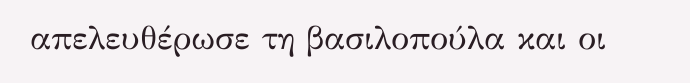απελευθέρωσε τη βασιλοπούλα και οι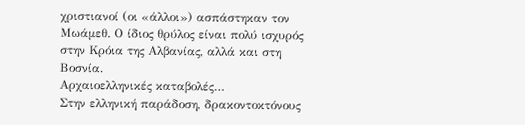χριστιανοί (οι «άλλοι») ασπάστηκαν τον Μωάμεθ. Ο ίδιος θρύλος είναι πολύ ισχυρός στην Κρόια της Αλβανίας, αλλά και στη Βοσνία.
Αρχαιοελληνικές καταβολές…
Στην ελληνική παράδοση, δρακοντοκτόνους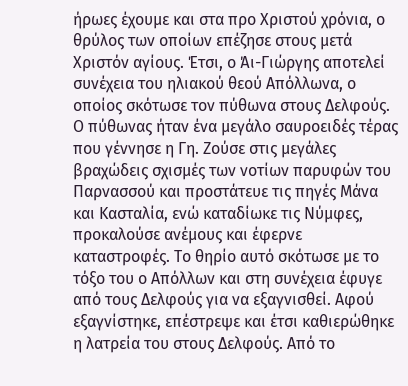ήρωες έχουμε και στα προ Χριστού χρόνια, ο θρύλος των οποίων επέζησε στους μετά Χριστόν αγίους. Έτσι, ο Άι-Γιώργης αποτελεί συνέχεια του ηλιακού θεού Απόλλωνα, ο οποίος σκότωσε τον πύθωνα στους Δελφούς.
Ο πύθωνας ήταν ένα μεγάλο σαυροειδές τέρας που γέννησε η Γη. Ζούσε στις μεγάλες βραχώδεις σχισμές των νοτίων παρυφών του Παρνασσού και προστάτευε τις πηγές Μάνα και Κασταλία, ενώ καταδίωκε τις Νύμφες, προκαλούσε ανέμους και έφερνε καταστροφές. Το θηρίο αυτό σκότωσε με το τόξο του ο Απόλλων και στη συνέχεια έφυγε από τους Δελφούς για να εξαγνισθεί. Αφού εξαγνίστηκε, επέστρεψε και έτσι καθιερώθηκε η λατρεία του στους Δελφούς. Από το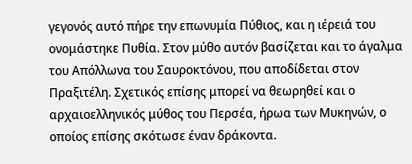γεγονός αυτό πήρε την επωνυμία Πύθιος, και η ιέρειά του ονομάστηκε Πυθία. Στον μύθο αυτόν βασίζεται και το άγαλμα του Απόλλωνα του Σαυροκτόνου, που αποδίδεται στον Πραξιτέλη. Σχετικός επίσης μπορεί να θεωρηθεί και ο αρχαιοελληνικός μύθος του Περσέα, ήρωα των Μυκηνών, ο οποίος επίσης σκότωσε έναν δράκοντα.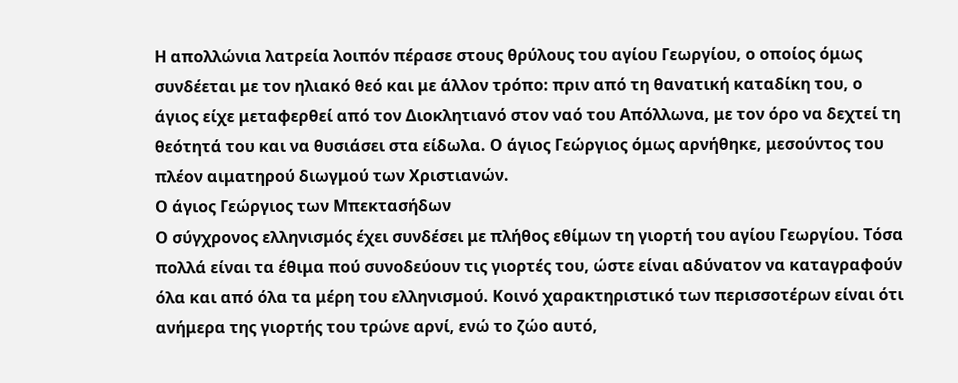Η απολλώνια λατρεία λοιπόν πέρασε στους θρύλους του αγίου Γεωργίου, ο οποίος όμως συνδέεται με τον ηλιακό θεό και με άλλον τρόπο: πριν από τη θανατική καταδίκη του, ο άγιος είχε μεταφερθεί από τον Διοκλητιανό στον ναό του Απόλλωνα, με τον όρο να δεχτεί τη θεότητά του και να θυσιάσει στα είδωλα. Ο άγιος Γεώργιος όμως αρνήθηκε, μεσούντος του πλέον αιματηρού διωγμού των Χριστιανών.
Ο άγιος Γεώργιος των Μπεκτασήδων
Ο σύγχρονος ελληνισμός έχει συνδέσει με πλήθος εθίμων τη γιορτή του αγίου Γεωργίου. Τόσα πολλά είναι τα έθιμα πού συνοδεύουν τις γιορτές του, ώστε είναι αδύνατον να καταγραφούν όλα και από όλα τα μέρη του ελληνισμού. Κοινό χαρακτηριστικό των περισσοτέρων είναι ότι ανήμερα της γιορτής του τρώνε αρνί, ενώ το ζώο αυτό,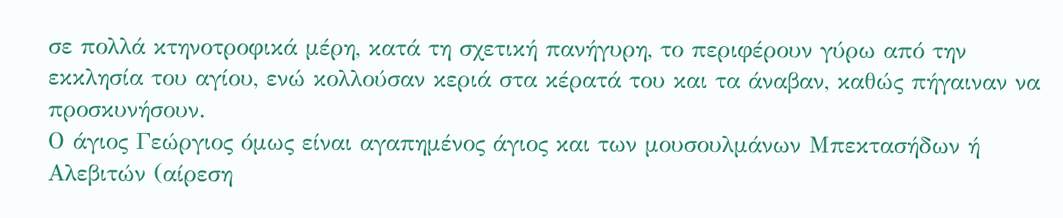σε πολλά κτηνοτροφικά μέρη, κατά τη σχετική πανήγυρη, το περιφέρουν γύρω από την εκκλησία του αγίου, ενώ κολλούσαν κεριά στα κέρατά του και τα άναβαν, καθώς πήγαιναν να προσκυνήσουν.
Ο άγιος Γεώργιος όμως είναι αγαπημένος άγιος και των μουσουλμάνων Μπεκτασήδων ή Αλεβιτών (αίρεση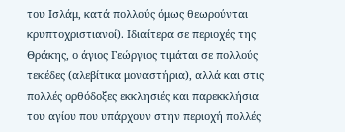του Ισλάμ, κατά πολλούς όμως θεωρούνται κρυπτοχριστιανοί). Ιδιαίτερα σε περιοχές της Θράκης, ο άγιος Γεώργιος τιμάται σε πολλούς τεκέδες (αλεβίτικα μοναστήρια), αλλά και στις πολλές ορθόδοξες εκκλησιές και παρεκκλήσια του αγίου που υπάρχουν στην περιοχή πολλές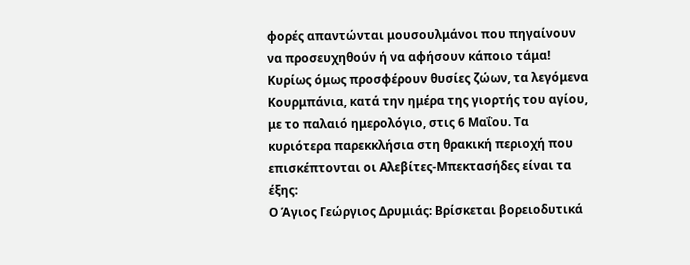φορές απαντώνται μουσουλμάνοι που πηγαίνουν να προσευχηθούν ή να αφήσουν κάποιο τάμα! Κυρίως όμως προσφέρουν θυσίες ζώων, τα λεγόμενα Κουρμπάνια, κατά την ημέρα της γιορτής του αγίου, με το παλαιό ημερολόγιο, στις 6 Μαΐου. Τα κυριότερα παρεκκλήσια στη θρακική περιοχή που επισκέπτονται οι Αλεβίτες-Μπεκτασήδες είναι τα έξης:
Ο Άγιος Γεώργιος Δρυμιάς: Βρίσκεται βορειοδυτικά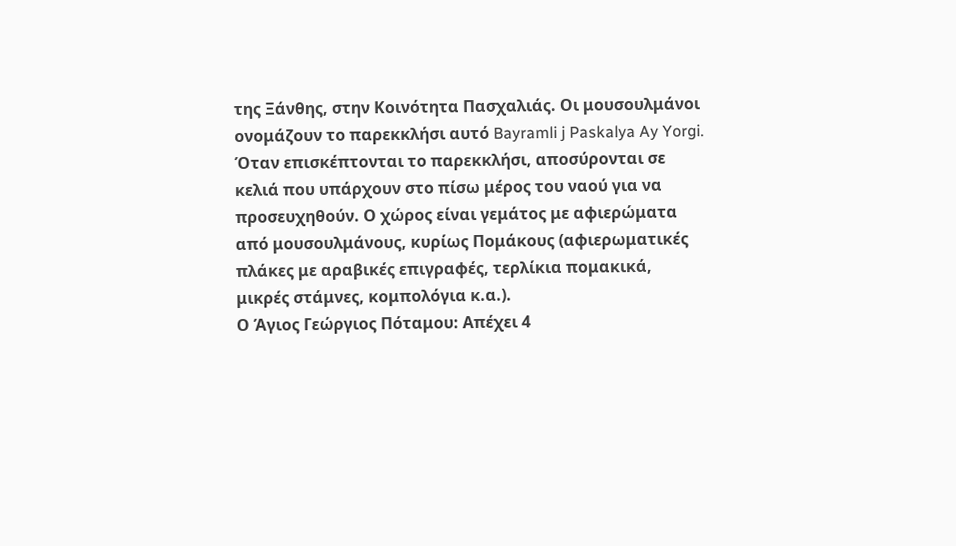της Ξάνθης, στην Κοινότητα Πασχαλιάς. Οι μουσουλμάνοι ονομάζουν το παρεκκλήσι αυτό Bayramli j Paskalya Ay Yorgi. Όταν επισκέπτονται το παρεκκλήσι, αποσύρονται σε κελιά που υπάρχουν στο πίσω μέρος του ναού για να προσευχηθούν. Ο χώρος είναι γεμάτος με αφιερώματα από μουσουλμάνους, κυρίως Πομάκους (αφιερωματικές πλάκες με αραβικές επιγραφές, τερλίκια πομακικά, μικρές στάμνες, κομπολόγια κ.α.).
Ο Άγιος Γεώργιος Πόταμου: Απέχει 4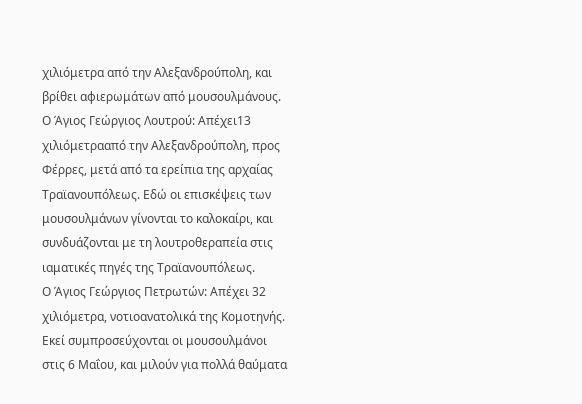χιλιόμετρα από την Αλεξανδρούπολη, και βρίθει αφιερωμάτων από μουσουλμάνους.
Ο Άγιος Γεώργιος Λουτρού: Απέχει13 χιλιόμετρααπό την Αλεξανδρούπολη, προς Φέρρες, μετά από τα ερείπια της αρχαίας Τραϊανουπόλεως. Εδώ οι επισκέψεις των μουσουλμάνων γίνονται το καλοκαίρι, και συνδυάζονται με τη λουτροθεραπεία στις ιαματικές πηγές της Τραϊανουπόλεως.
Ο Άγιος Γεώργιος Πετρωτών: Απέχει 32 χιλιόμετρα, νοτιοανατολικά της Κομοτηνής. Εκεί συμπροσεύχονται οι μουσουλμάνοι στις 6 Μαΐου, και μιλούν για πολλά θαύματα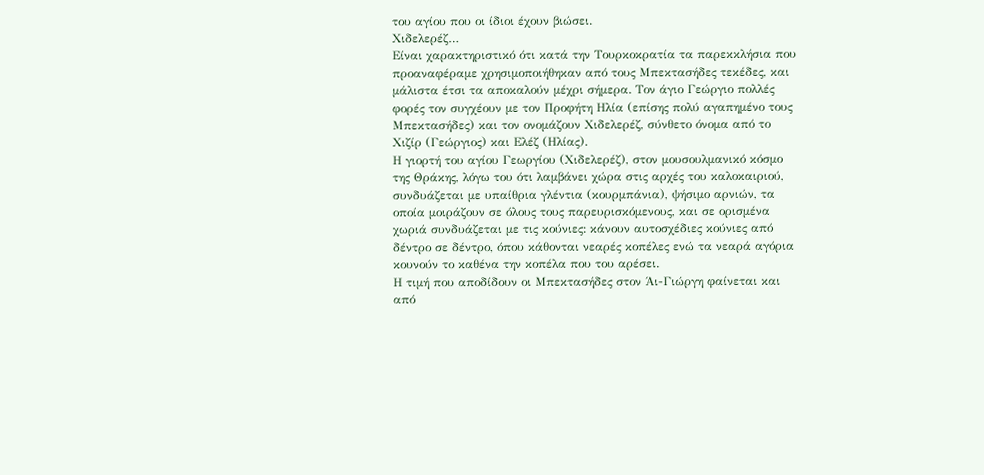του αγίου που οι ίδιοι έχουν βιώσει.
Χιδελερέζ…
Είναι χαρακτηριστικό ότι κατά την Τουρκοκρατία τα παρεκκλήσια που προαναφέραμε χρησιμοποιήθηκαν από τους Μπεκτασήδες τεκέδες, και μάλιστα έτσι τα αποκαλούν μέχρι σήμερα. Τον άγιο Γεώργιο πολλές φορές τον συγχέουν με τον Προφήτη Ηλία (επίσης πολύ αγαπημένο τους Μπεκτασήδες) και τον ονομάζουν Χιδελερέζ, σύνθετο όνομα από το Χιζίρ (Γεώργιος) και Ελέζ (Ηλίας).
Η γιορτή του αγίου Γεωργίου (Χιδελερέζ), στον μουσουλμανικό κόσμο της Θράκης, λόγω του ότι λαμβάνει χώρα στις αρχές του καλοκαιριού, συνδυάζεται με υπαίθρια γλέντια (κουρμπάνια), ψήσιμο αρνιών, τα οποία μοιράζουν σε όλους τους παρευρισκόμενους, και σε ορισμένα χωριά συνδυάζεται με τις κούνιες: κάνουν αυτοσχέδιες κούνιες από δέντρο σε δέντρο, όπου κάθονται νεαρές κοπέλες ενώ τα νεαρά αγόρια κουνούν το καθένα την κοπέλα που του αρέσει.
Η τιμή που αποδίδουν οι Μπεκτασήδες στον Άι-Γιώργη φαίνεται και από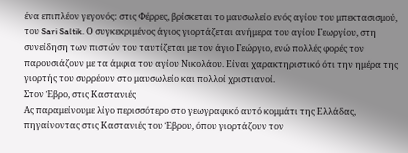ένα επιπλέον γεγονός: στις Φέρρες, βρίσκεται το μαυσωλείο ενός αγίου του μπεκτασισμού, του Sari Saltik. Ο συγκεκριμένος άγιος γιορτάζεται ανήμερα του αγίου Γεωργίου, στη συνείδηση των πιστών του ταυτίζεται με τον άγιο Γεώργιο, ενώ πολλές φορές τον παρουσιάζουν με τα άμφια του αγίου Νικολάου. Είναι χαρακτηριστικό ότι την ημέρα της γιορτής του συρρέουν στο μαυσωλείο και πολλοί χριστιανοί.
Στον Έβρο, στις Καστανιές
Ας παραμείνουμε λίγο περισσότερο στο γεωγραφικό αυτό κομμάτι της Ελλάδας, πηγαίνοντας στις Καστανιές του Έβρου, όπου γιορτάζουν τον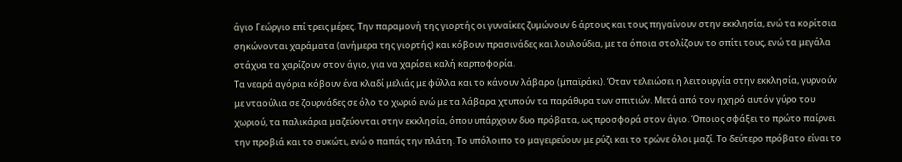άγιο Γεώργιο επί τρεις μέρες. Την παραμονή της γιορτής οι γυναίκες ζυμώνουν 6 άρτους και τους πηγαίνουν στην εκκλησία, ενώ τα κορίτσια σηκώνονται χαράματα (ανήμερα της γιορτής) και κόβουν πρασινάδες και λουλούδια, με τα όποια στολίζουν το σπίτι τους, ενώ τα μεγάλα στάχυα τα χαρίζουν στον άγιο, για να χαρίσει καλή καρποφορία.
Τα νεαρά αγόρια κόβουν ένα κλαδί μελιάς με φύλλα και το κάνουν λάβαρο (μπαϊράκι). Όταν τελειώσει η λειτουργία στην εκκλησία, γυρνούν με νταούλια σε ζουρνάδες σε όλο το χωριό ενώ με τα λάβαρα χτυπούν τα παράθυρα των σπιτιών. Μετά από τον ηχηρό αυτόν γύρο του χωριού, τα παλικάρια μαζεύονται στην εκκλησία, όπου υπάρχουν δυο πρόβατα, ως προσφορά στον άγιο. Όποιος σφάξει το πρώτο παίρνει την προβιά και το συκώτι, ενώ ο παπάς την πλάτη. Το υπόλοιπο το μαγειρεύουν με ρύζι και το τρώνε όλοι μαζί. Το δεύτερο πρόβατο είναι το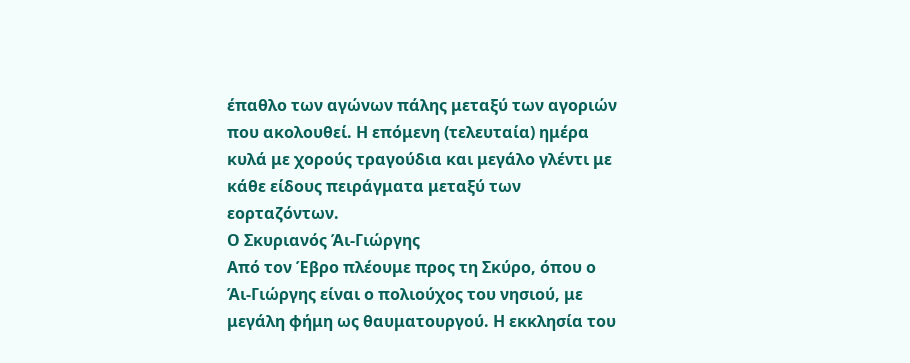έπαθλο των αγώνων πάλης μεταξύ των αγοριών που ακολουθεί. Η επόμενη (τελευταία) ημέρα κυλά με χορούς τραγούδια και μεγάλο γλέντι με κάθε είδους πειράγματα μεταξύ των εορταζόντων.
Ο Σκυριανός Άι-Γιώργης
Από τον Έβρο πλέουμε προς τη Σκύρο, όπου ο Άι-Γιώργης είναι ο πολιούχος του νησιού, με μεγάλη φήμη ως θαυματουργού. Η εκκλησία του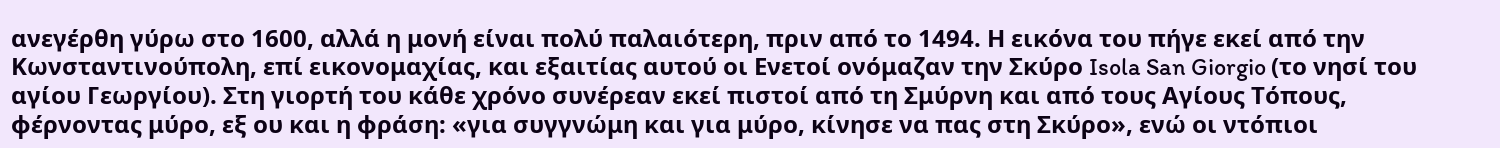ανεγέρθη γύρω στο 1600, αλλά η μονή είναι πολύ παλαιότερη, πριν από το 1494. Η εικόνα του πήγε εκεί από την Κωνσταντινούπολη, επί εικονομαχίας, και εξαιτίας αυτού οι Ενετοί ονόμαζαν την Σκύρο Isola San Giorgio (το νησί του αγίου Γεωργίου). Στη γιορτή του κάθε χρόνο συνέρεαν εκεί πιστοί από τη Σμύρνη και από τους Αγίους Τόπους, φέρνοντας μύρο, εξ ου και η φράση: «για συγγνώμη και για μύρο, κίνησε να πας στη Σκύρο», ενώ οι ντόπιοι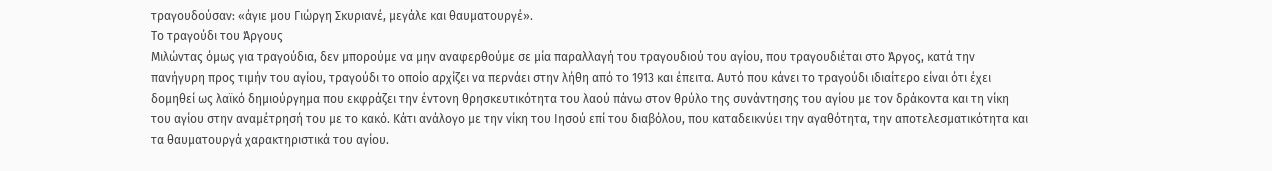τραγουδούσαν: «άγιε μου Γιώργη Σκυριανέ, μεγάλε και θαυματουργέ».
Το τραγούδι του Άργους
Μιλώντας όμως για τραγούδια, δεν μπορούμε να μην αναφερθούμε σε μία παραλλαγή του τραγουδιού του αγίου, που τραγουδιέται στο Άργος, κατά την πανήγυρη προς τιμήν του αγίου, τραγούδι το οποίο αρχίζει να περνάει στην λήθη από το 1913 και έπειτα. Αυτό που κάνει το τραγούδι ιδιαίτερο είναι ότι έχει δομηθεί ως λαϊκό δημιούργημα που εκφράζει την έντονη θρησκευτικότητα του λαού πάνω στον θρύλο της συνάντησης του αγίου με τον δράκοντα και τη νίκη του αγίου στην αναμέτρησή του με το κακό. Κάτι ανάλογο με την νίκη του Ιησού επί του διαβόλου, που καταδεικνύει την αγαθότητα, την αποτελεσματικότητα και τα θαυματουργά χαρακτηριστικά του αγίου.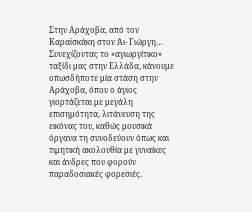Στην Αράχοβα, από τον Καραϊσκάκη στον Άι- Γιώργη…
Συνεχίζοντας το «αγιωργίτικο» ταξίδι μας στην Ελλάδα, κάνουμε οπωσδήποτε μία στάση στην Αράχοβα, όπου ο άγιος γιορτάζεται με μεγάλη επισημότητα, λιτάνευση της εικόνας του, καθώς μουσικά όργανα τη συνοδεύουν όπως και τιμητική ακολουθία με γυναίκες και άνδρες που φορούν παραδοσιακές φορεσιές.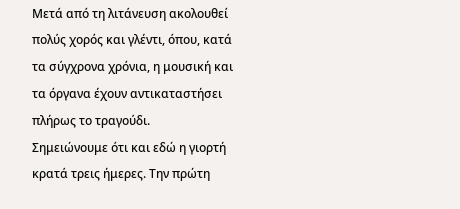Μετά από τη λιτάνευση ακολουθεί πολύς χορός και γλέντι, όπου, κατά τα σύγχρονα χρόνια, η μουσική και τα όργανα έχουν αντικαταστήσει πλήρως το τραγούδι.
Σημειώνουμε ότι και εδώ η γιορτή κρατά τρεις ήμερες. Την πρώτη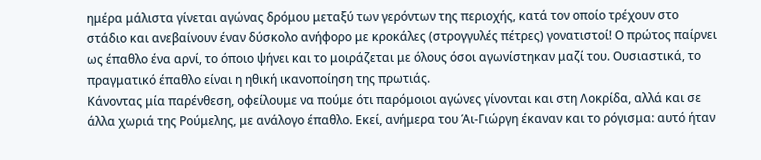ημέρα μάλιστα γίνεται αγώνας δρόμου μεταξύ των γερόντων της περιοχής, κατά τον οποίο τρέχουν στο στάδιο και ανεβαίνουν έναν δύσκολο ανήφορο με κροκάλες (στρογγυλές πέτρες) γονατιστοί! Ο πρώτος παίρνει ως έπαθλο ένα αρνί, το όποιο ψήνει και το μοιράζεται με όλους όσοι αγωνίστηκαν μαζί του. Ουσιαστικά, το πραγματικό έπαθλο είναι η ηθική ικανοποίηση της πρωτιάς.
Κάνοντας μία παρένθεση, οφείλουμε να πούμε ότι παρόμοιοι αγώνες γίνονται και στη Λοκρίδα, αλλά και σε άλλα χωριά της Ρούμελης, με ανάλογο έπαθλο. Εκεί, ανήμερα του Άι-Γιώργη έκαναν και το ρόγισμα: αυτό ήταν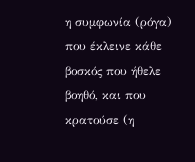η συμφωνία (ρόγα) που έκλεινε κάθε βοσκός που ήθελε βοηθό, και που κρατούσε (η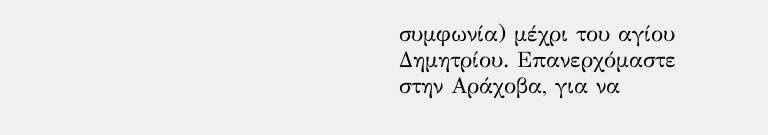συμφωνία) μέχρι του αγίου Δημητρίου. Επανερχόμαστε στην Αράχοβα, για να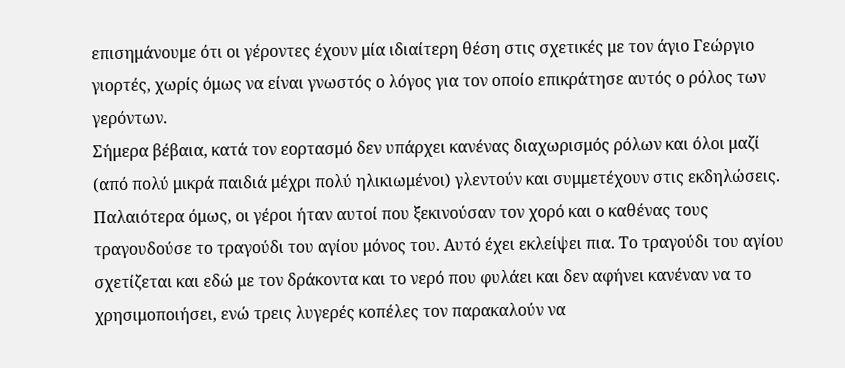επισημάνουμε ότι οι γέροντες έχουν μία ιδιαίτερη θέση στις σχετικές με τον άγιο Γεώργιο γιορτές, χωρίς όμως να είναι γνωστός ο λόγος για τον οποίο επικράτησε αυτός ο ρόλος των γερόντων.
Σήμερα βέβαια, κατά τον εορτασμό δεν υπάρχει κανένας διαχωρισμός ρόλων και όλοι μαζί (από πολύ μικρά παιδιά μέχρι πολύ ηλικιωμένοι) γλεντούν και συμμετέχουν στις εκδηλώσεις. Παλαιότερα όμως, οι γέροι ήταν αυτοί που ξεκινούσαν τον χορό και ο καθένας τους τραγουδούσε το τραγούδι του αγίου μόνος του. Αυτό έχει εκλείψει πια. Το τραγούδι του αγίου σχετίζεται και εδώ με τον δράκοντα και το νερό που φυλάει και δεν αφήνει κανέναν να το χρησιμοποιήσει, ενώ τρεις λυγερές κοπέλες τον παρακαλούν να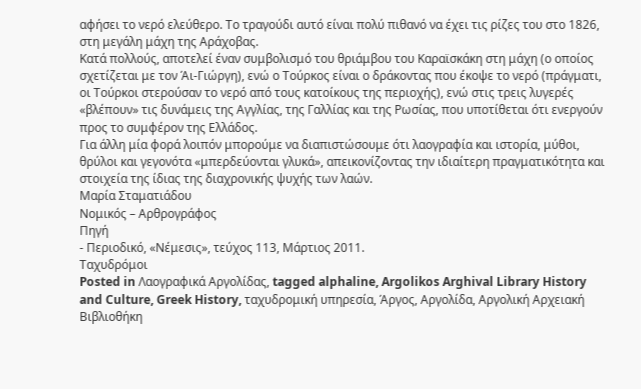αφήσει το νερό ελεύθερο. Το τραγούδι αυτό είναι πολύ πιθανό να έχει τις ρίζες του στο 1826, στη μεγάλη μάχη της Αράχοβας.
Κατά πολλούς, αποτελεί έναν συμβολισμό του θριάμβου του Καραϊσκάκη στη μάχη (ο οποίος σχετίζεται με τον Άι-Γιώργη), ενώ ο Τούρκος είναι ο δράκοντας που έκοψε το νερό (πράγματι, οι Τούρκοι στερούσαν το νερό από τους κατοίκους της περιοχής), ενώ στις τρεις λυγερές «βλέπουν» τις δυνάμεις της Αγγλίας, της Γαλλίας και της Ρωσίας, που υποτίθεται ότι ενεργούν προς το συμφέρον της Ελλάδος.
Για άλλη μία φορά λοιπόν μπορούμε να διαπιστώσουμε ότι λαογραφία και ιστορία, μύθοι, θρύλοι και γεγονότα «μπερδεύονται γλυκά», απεικονίζοντας την ιδιαίτερη πραγματικότητα και στοιχεία της ίδιας της διαχρονικής ψυχής των λαών.
Μαρία Σταματιάδου
Νομικός – Αρθρογράφος
Πηγή
- Περιοδικό, «Νέμεσις», τεύχος 113, Μάρτιος 2011.
Ταχυδρόμοι
Posted in Λαογραφικά Αργολίδας, tagged alphaline, Argolikos Arghival Library History and Culture, Greek History, ταχυδρομική υπηρεσία, Άργος, Αργολίδα, Αργολική Αρχειακή Βιβλιοθήκη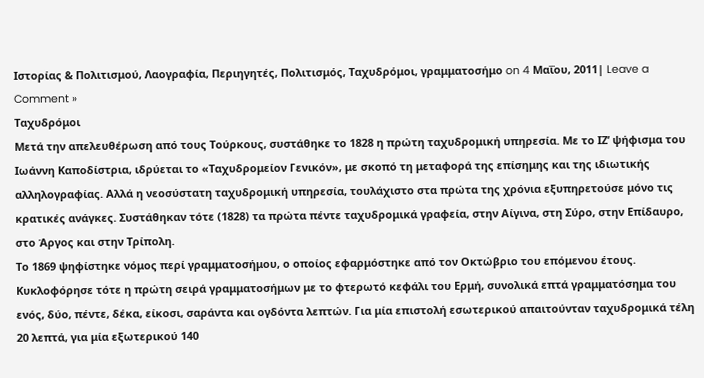Ιστορίας & Πολιτισμού, Λαογραφία, Περιηγητές, Πολιτισμός, Ταχυδρόμοι, γραμματοσήμο on 4 Μαΐου, 2011| Leave a Comment »
Ταχυδρόμοι
Μετά την απελευθέρωση από τους Τούρκους, συστάθηκε το 1828 η πρώτη ταχυδρομική υπηρεσία. Με το ΙΖ’ ψήφισμα του Ιωάννη Καποδίστρια, ιδρύεται το «Ταχυδρομείον Γενικόν», με σκοπό τη μεταφορά της επίσημης και της ιδιωτικής αλληλογραφίας. Αλλά η νεοσύστατη ταχυδρομική υπηρεσία, τουλάχιστο στα πρώτα της χρόνια εξυπηρετούσε μόνο τις κρατικές ανάγκες. Συστάθηκαν τότε (1828) τα πρώτα πέντε ταχυδρομικά γραφεία, στην Αίγινα, στη Σύρο, στην Επίδαυρο, στο Άργος και στην Τρίπολη.
Το 1869 ψηφίστηκε νόμος περί γραμματοσήμου, ο οποίος εφαρμόστηκε από τον Οκτώβριο του επόμενου έτους. Κυκλοφόρησε τότε η πρώτη σειρά γραμματοσήμων με το φτερωτό κεφάλι του Ερμή, συνολικά επτά γραμματόσημα του ενός, δύο, πέντε, δέκα, είκοσι, σαράντα και ογδόντα λεπτών. Για μία επιστολή εσωτερικού απαιτούνταν ταχυδρομικά τέλη 20 λεπτά, για μία εξωτερικού 140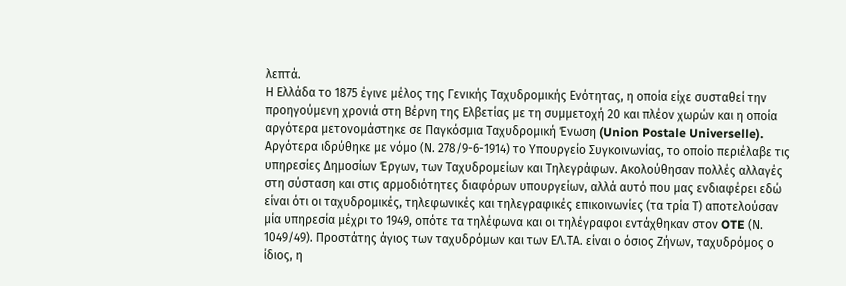λεπτά.
Η Ελλάδα το 1875 έγινε μέλος της Γενικής Ταχυδρομικής Ενότητας, η οποία είχε συσταθεί την προηγούμενη χρονιά στη Βέρνη της Ελβετίας με τη συμμετοχή 20 και πλέον χωρών και η οποία αργότερα μετονομάστηκε σε Παγκόσμια Ταχυδρομική Ένωση (Union Postale Universelle).
Αργότερα ιδρύθηκε με νόμο (Ν. 278/9-6-1914) το Υπουργείο Συγκοινωνίας, το οποίο περιέλαβε τις υπηρεσίες Δημοσίων Έργων, των Ταχυδρομείων και Τηλεγράφων. Ακολούθησαν πολλές αλλαγές στη σύσταση και στις αρμοδιότητες διαφόρων υπουργείων, αλλά αυτό που μας ενδιαφέρει εδώ είναι ότι οι ταχυδρομικές, τηλεφωνικές και τηλεγραφικές επικοινωνίες (τα τρία Τ) αποτελούσαν μία υπηρεσία μέχρι το 1949, οπότε τα τηλέφωνα και οι τηλέγραφοι εντάχθηκαν στον OTE (Ν. 1049/49). Προστάτης άγιος των ταχυδρόμων και των ΕΛ.ΤΑ. είναι ο όσιος Ζήνων, ταχυδρόμος ο ίδιος, η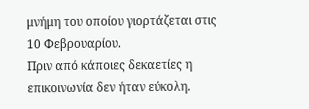μνήμη του οποίου γιορτάζεται στις 10 Φεβρουαρίου.
Πριν από κάποιες δεκαετίες η επικοινωνία δεν ήταν εύκολη.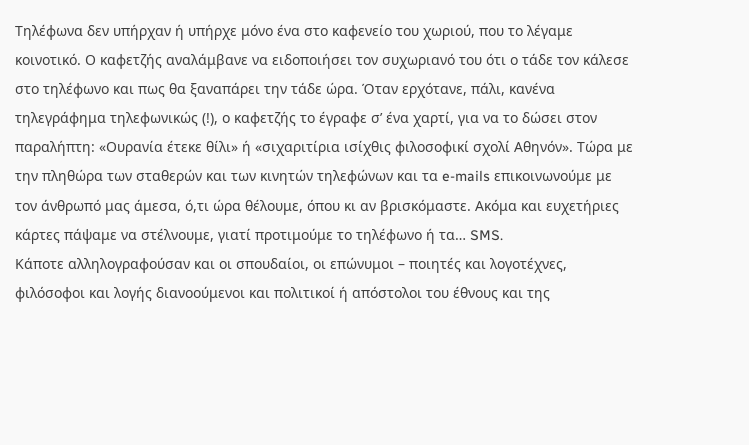Τηλέφωνα δεν υπήρχαν ή υπήρχε μόνο ένα στο καφενείο του χωριού, που το λέγαμε κοινοτικό. Ο καφετζής αναλάμβανε να ειδοποιήσει τον συχωριανό του ότι ο τάδε τον κάλεσε στο τηλέφωνο και πως θα ξαναπάρει την τάδε ώρα. Όταν ερχότανε, πάλι, κανένα τηλεγράφημα τηλεφωνικώς (!), ο καφετζής το έγραφε σ’ ένα χαρτί, για να το δώσει στον παραλήπτη: «Ουρανία έτεκε θίλι» ή «σιχαριτίρια ισίχθις φιλοσοφικί σχολί Αθηνόν». Τώρα με την πληθώρα των σταθερών και των κινητών τηλεφώνων και τα e-mails επικοινωνούμε με τον άνθρωπό μας άμεσα, ό,τι ώρα θέλουμε, όπου κι αν βρισκόμαστε. Ακόμα και ευχετήριες κάρτες πάψαμε να στέλνουμε, γιατί προτιμούμε το τηλέφωνο ή τα… SMS.
Κάποτε αλληλογραφούσαν και οι σπουδαίοι, οι επώνυμοι – ποιητές και λογοτέχνες, φιλόσοφοι και λογής διανοούμενοι και πολιτικοί ή απόστολοι του έθνους και της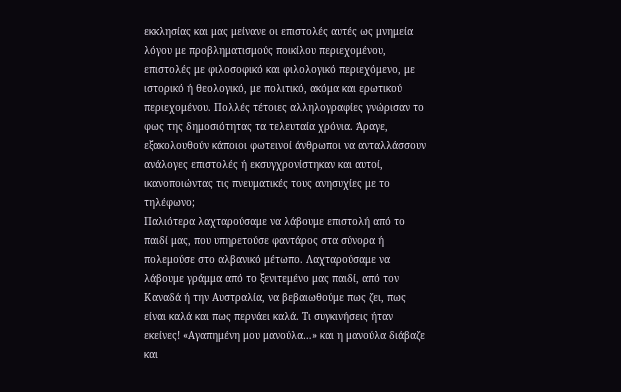εκκλησίας και μας μείνανε οι επιστολές αυτές ως μνημεία λόγου με προβληματισμούς ποικίλου περιεχομένου, επιστολές με φιλοσοφικό και φιλολογικό περιεχόμενο, με ιστορικό ή θεολογικό, με πολιτικό, ακόμα και ερωτικού περιεχομένου. Πολλές τέτοιες αλληλογραφίες γνώρισαν το φως της δημοσιότητας τα τελευταία χρόνια. Άραγε, εξακολουθούν κάποιοι φωτεινοί άνθρωποι να ανταλλάσσουν ανάλογες επιστολές ή εκσυγχρονίστηκαν και αυτοί, ικανοποιώντας τις πνευματικές τους ανησυχίες με το τηλέφωνο;
Παλιότερα λαχταρούσαμε να λάβουμε επιστολή από το παιδί μας, που υπηρετούσε φαντάρος στα σύνορα ή πολεμούσε στο αλβανικό μέτωπο. Λαχταρούσαμε να λάβουμε γράμμα από το ξενιτεμένο μας παιδί, από τον Καναδά ή την Αυστραλία, να βεβαιωθούμε πως ζει, πως είναι καλά και πως περνάει καλά. Τι συγκινήσεις ήταν εκείνες! «Αγαπημένη μου μανούλα…» και η μανούλα διάβαζε και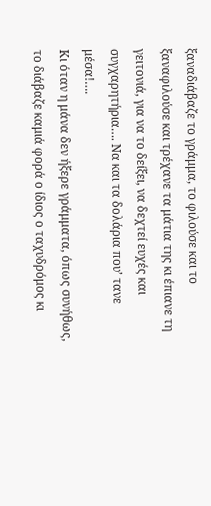ξαναδιάβαζε το γράμμα, το φιλούσε και το ξαναφιλούσε και τρέχανε τα μάτια της κι έπιανε τη γειτονιά, για να το δείξει, να δεχτεί ευχές και συγχαρητήρια…. Να και τα δολάρια που’ τανε μέσα!….
Κι όταν η μάνα δεν ήξερε γράμματα, όπως συνήθως, το διάβαζε καμιά φορά ο ίδιος ο ταχυδρόμος κι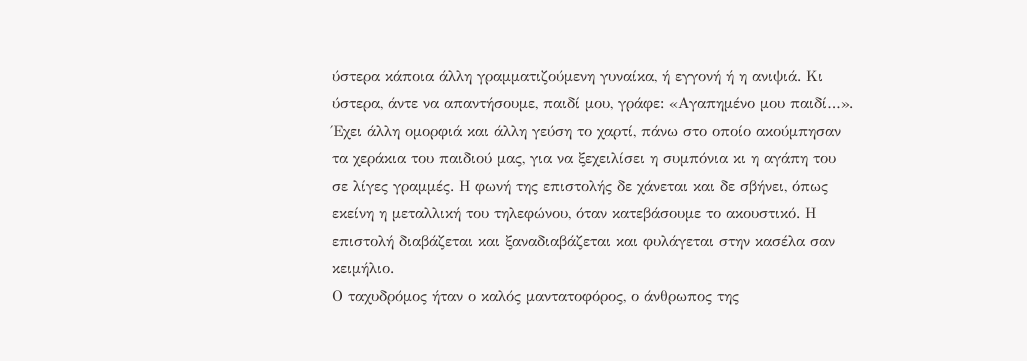ύστερα κάποια άλλη γραμματιζούμενη γυναίκα, ή εγγονή ή η ανιψιά. Κι ύστερα, άντε να απαντήσουμε, παιδί μου, γράφε: «Αγαπημένο μου παιδί…».
Έχει άλλη ομορφιά και άλλη γεύση το χαρτί, πάνω στο οποίο ακούμπησαν τα χεράκια του παιδιού μας, για να ξεχειλίσει η συμπόνια κι η αγάπη του σε λίγες γραμμές. Η φωνή της επιστολής δε χάνεται και δε σβήνει, όπως εκείνη η μεταλλική του τηλεφώνου, όταν κατεβάσουμε το ακουστικό. Η επιστολή διαβάζεται και ξαναδιαβάζεται και φυλάγεται στην κασέλα σαν κειμήλιο.
Ο ταχυδρόμος ήταν ο καλός μαντατοφόρος, ο άνθρωπος της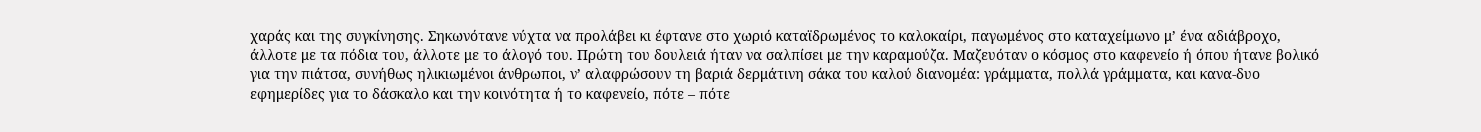χαράς και της συγκίνησης. Σηκωνότανε νύχτα να προλάβει κι έφτανε στο χωριό καταϊδρωμένος το καλοκαίρι, παγωμένος στο καταχείμωνο μ’ ένα αδιάβροχο, άλλοτε με τα πόδια του, άλλοτε με το άλογό του. Πρώτη του δουλειά ήταν να σαλπίσει με την καραμούζα. Μαζευόταν ο κόσμος στο καφενείο ή όπου ήτανε βολικό για την πιάτσα, συνήθως ηλικιωμένοι άνθρωποι, ν’ αλαφρώσουν τη βαριά δερμάτινη σάκα του καλού διανομέα: γράμματα, πολλά γράμματα, και κανα-δυο εφημερίδες για το δάσκαλο και την κοινότητα ή το καφενείο, πότε – πότε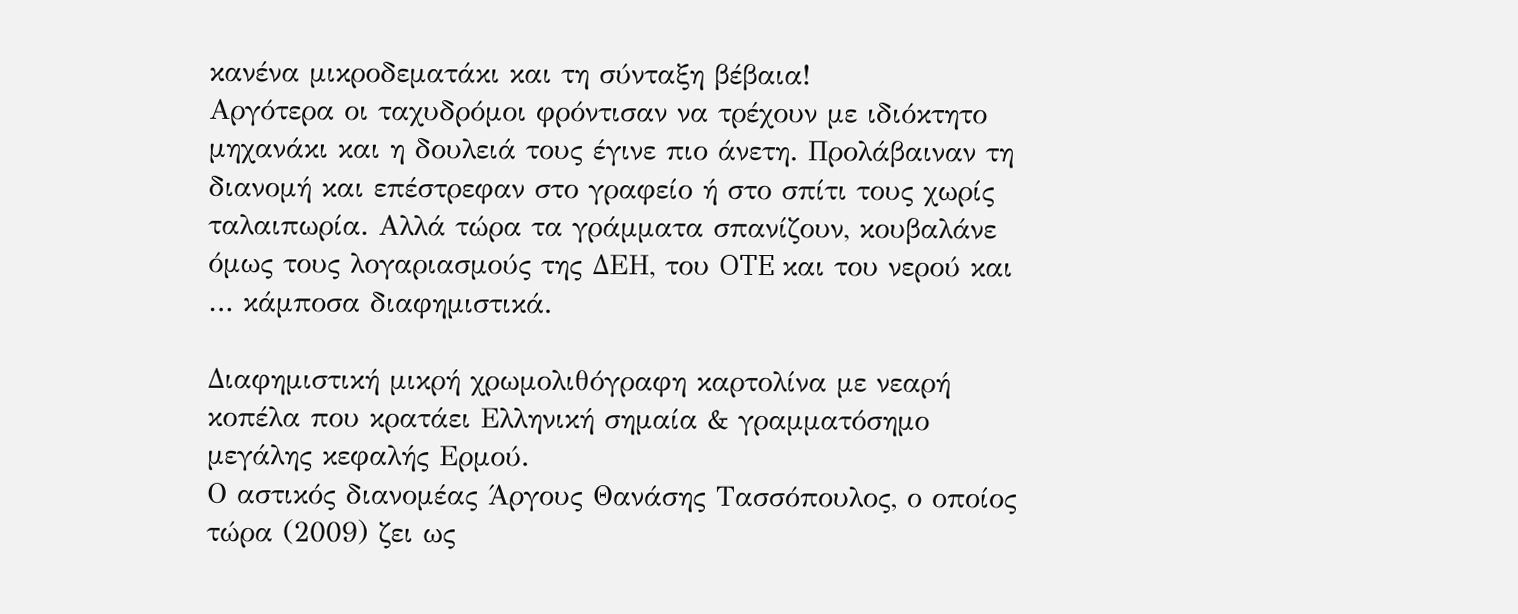κανένα μικροδεματάκι και τη σύνταξη βέβαια!
Αργότερα οι ταχυδρόμοι φρόντισαν να τρέχουν με ιδιόκτητο μηχανάκι και η δουλειά τους έγινε πιο άνετη. Προλάβαιναν τη διανομή και επέστρεφαν στο γραφείο ή στο σπίτι τους χωρίς ταλαιπωρία. Αλλά τώρα τα γράμματα σπανίζουν, κουβαλάνε όμως τους λογαριασμούς της ΔΕΗ, του OTE και του νερού και … κάμποσα διαφημιστικά.

Διαφημιστική μικρή χρωμολιθόγραφη καρτολίνα με νεαρή κοπέλα που κρατάει Ελληνική σημαία & γραμματόσημο μεγάλης κεφαλής Ερμού.
Ο αστικός διανομέας Άργους Θανάσης Τασσόπουλος, ο οποίος τώρα (2009) ζει ως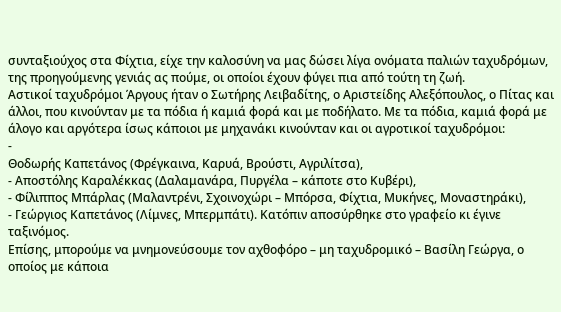συνταξιούχος στα Φίχτια, είχε την καλοσύνη να μας δώσει λίγα ονόματα παλιών ταχυδρόμων, της προηγούμενης γενιάς ας πούμε, οι οποίοι έχουν φύγει πια από τούτη τη ζωή.
Αστικοί ταχυδρόμοι Άργους ήταν ο Σωτήρης Λειβαδίτης, ο Αριστείδης Αλεξόπουλος, ο Πίτας και άλλοι, που κινούνταν με τα πόδια ή καμιά φορά και με ποδήλατο. Με τα πόδια, καμιά φορά με άλογο και αργότερα ίσως κάποιοι με μηχανάκι κινούνταν και οι αγροτικοί ταχυδρόμοι:
-
Θοδωρής Καπετάνος (Φρέγκαινα, Καρυά, Βρούστι, Αγριλίτσα),
- Αποστόλης Καραλέκκας (Δαλαμανάρα, Πυργέλα – κάποτε στο Κυβέρι),
- Φίλιππος Μπάρλας (Μαλαντρένι, Σχοινοχώρι – Μπόρσα, Φίχτια, Μυκήνες, Μοναστηράκι),
- Γεώργιος Καπετάνος (Λίμνες, Μπερμπάτι). Κατόπιν αποσύρθηκε στο γραφείο κι έγινε ταξινόμος.
Επίσης, μπορούμε να μνημονεύσουμε τον αχθοφόρο – μη ταχυδρομικό – Βασίλη Γεώργα, ο οποίος με κάποια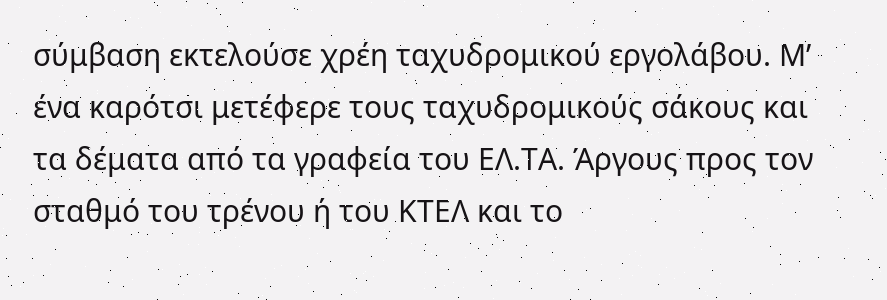σύμβαση εκτελούσε χρέη ταχυδρομικού εργολάβου. Μ’ ένα καρότσι μετέφερε τους ταχυδρομικούς σάκους και τα δέματα από τα γραφεία του ΕΛ.ΤΑ. Άργους προς τον σταθμό του τρένου ή του ΚΤΕΛ και το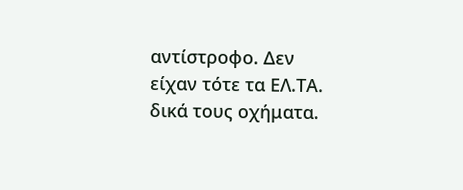αντίστροφο. Δεν είχαν τότε τα ΕΛ.ΤΑ. δικά τους οχήματα.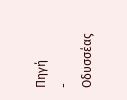Πηγή
- Οδυσσέας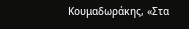Κουμαδωράκης, «Στα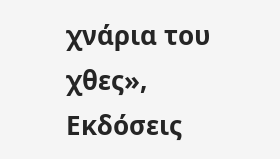χνάρια του χθες», Εκδόσεις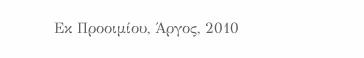Εκ Προοιμίου, Άργος, 2010